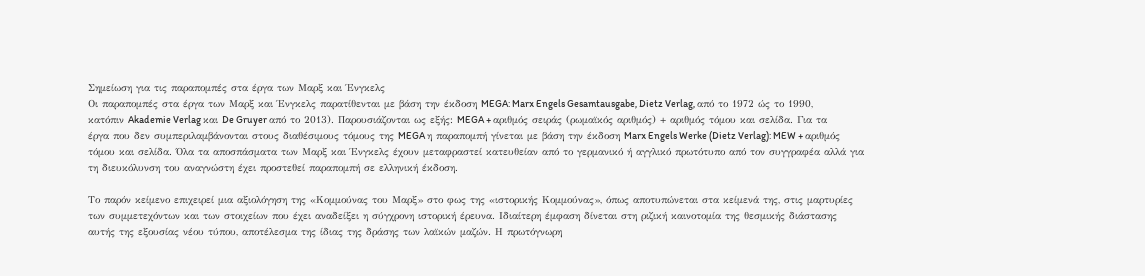Σημείωση για τις παραπομπές στα έργα των Μαρξ και Ένγκελς
Οι παραπομπές στα έργα των Μαρξ και Ένγκελς παρατίθενται με βάση την έκδοση MEGA: Marx Engels Gesamtausgabe, Dietz Verlag, από το 1972 ώς το 1990, κατόπιν Akademie Verlag και De Gruyer από το 2013). Παρουσιάζονται ως εξής: MEGA + αριθμός σειράς (ρωμαϊκός αριθμός) + αριθμός τόμου και σελίδα. Για τα έργα που δεν συμπεριλαμβάνονται στους διαθέσιμους τόμους της MEGA η παραπομπή γίνεται με βάση την έκδοση Marx Engels Werke (Dietz Verlag): MEW + αριθμός τόμου και σελίδα. Όλα τα αποσπάσματα των Μαρξ και Ένγκελς έχουν μεταφραστεί κατευθείαν από το γερμανικό ή αγγλικό πρωτότυπο από τον συγγραφέα αλλά για τη διευκόλυνση του αναγνώστη έχει προστεθεί παραπομπή σε ελληνική έκδοση.

Το παρόν κείμενο επιχειρεί μια αξιολόγηση της «Κομμούνας του Μαρξ» στο φως της «ιστορικής Κομμούνας», όπως αποτυπώνεται στα κείμενά της, στις μαρτυρίες των συμμετεχόντων και των στοιχείων που έχει αναδείξει η σύγχρονη ιστορική έρευνα. Ιδιαίτερη έμφαση δίνεται στη ριζική καινοτομία της θεσμικής διάστασης αυτής της εξουσίας νέου τύπου, αποτέλεσμα της ίδιας της δράσης των λαϊκών μαζών. Η πρωτόγνωρη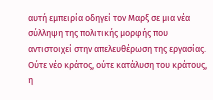αυτή εμπειρία οδηγεί τον Μαρξ σε μια νέα σύλληψη της πολιτικής μορφής που αντιστοιχεί στην απελευθέρωση της εργασίας. Ούτε νέο κράτος, ούτε κατάλυση του κράτους, η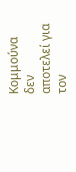Κομμούνα δεν αποτελεί για τον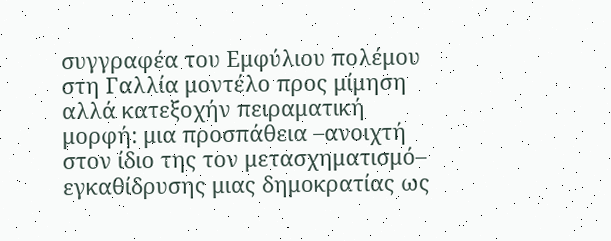συγγραφέα του Εμφύλιου πολέμου στη Γαλλία μοντέλο προς μίμηση αλλά κατεξοχήν πειραματική μορφή: μια προσπάθεια –ανοιχτή στον ίδιο της τον μετασχηματισμό– εγκαθίδρυσης μιας δημοκρατίας ως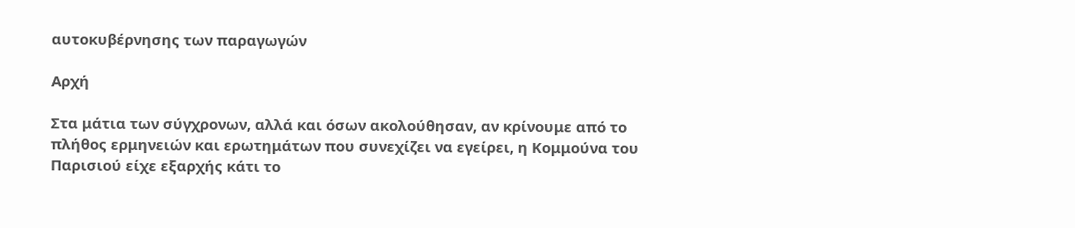αυτοκυβέρνησης των παραγωγών

Αρχή

Στα μάτια των σύγχρονων, αλλά και όσων ακολούθησαν, αν κρίνουμε από το πλήθος ερμηνειών και ερωτημάτων που συνεχίζει να εγείρει, η Κομμούνα του Παρισιού είχε εξαρχής κάτι το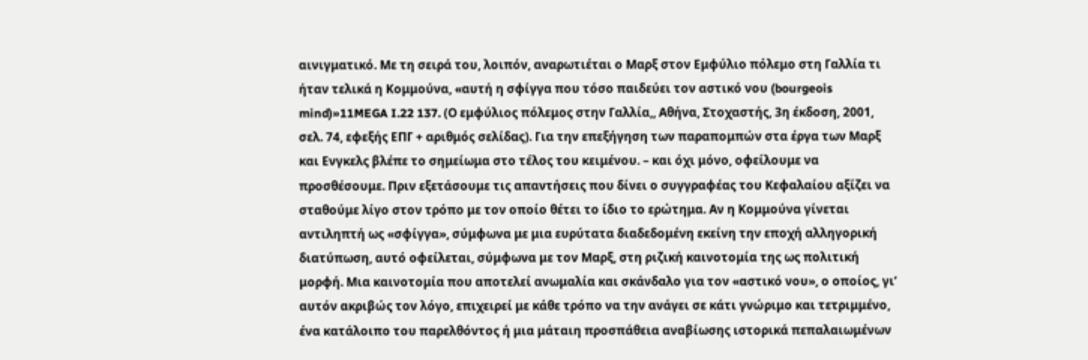αινιγματικό. Με τη σειρά του, λοιπόν, αναρωτιέται ο Μαρξ στον Εμφύλιο πόλεμο στη Γαλλία τι ήταν τελικά η Κομμούνα, «αυτή η σφίγγα που τόσο παιδεύει τον αστικό νου (bourgeois mind)»11MEGA I.22 137. (Ο εμφύλιος πόλεμος στην Γαλλία,, Αθήνα, Στοχαστής, 3η έκδοση, 2001, σελ. 74, εφεξής ΕΠΓ + αριθμός σελίδας). Για την επεξήγηση των παραπομπών στα έργα των Μαρξ και Ενγκελς βλέπε το σημείωμα στο τέλος του κειμένου. – και όχι μόνο, οφείλουμε να προσθέσουμε. Πριν εξετάσουμε τις απαντήσεις που δίνει ο συγγραφέας του Κεφαλαίου αξίζει να σταθούμε λίγο στον τρόπο με τον οποίο θέτει το ίδιο το ερώτημα. Αν η Κομμούνα γίνεται αντιληπτή ως «σφίγγα», σύμφωνα με μια ευρύτατα διαδεδομένη εκείνη την εποχή αλληγορική διατύπωση, αυτό οφείλεται, σύμφωνα με τον Μαρξ, στη ριζική καινοτομία της ως πολιτική μορφή. Μια καινοτομία που αποτελεί ανωμαλία και σκάνδαλο για τον «αστικό νου», ο οποίος, γι’ αυτόν ακριβώς τον λόγο, επιχειρεί με κάθε τρόπο να την ανάγει σε κάτι γνώριμο και τετριμμένο, ένα κατάλοιπο του παρελθόντος ή μια μάταιη προσπάθεια αναβίωσης ιστορικά πεπαλαιωμένων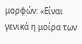μορφών: «Είναι γενικά η μοίρα των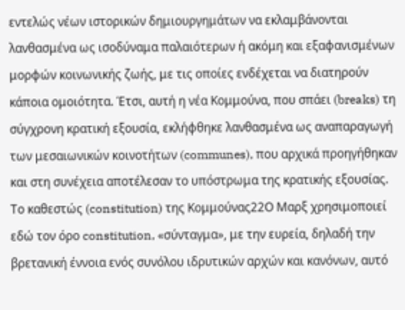εντελώς νέων ιστορικών δημιουργημάτων να εκλαμβάνονται λανθασμένα ως ισοδύναμα παλαιότερων ή ακόμη και εξαφανισμένων μορφών κοινωνικής ζωής, με τις οποίες ενδέχεται να διατηρούν κάποια ομοιότητα. Έτσι, αυτή η νέα Κομμούνα, που σπάει (breaks) τη σύγχρονη κρατική εξουσία, εκλήφθηκε λανθασμένα ως αναπαραγωγή των μεσαιωνικών κοινοτήτων (communes), που αρχικά προηγήθηκαν και στη συνέχεια αποτέλεσαν το υπόστρωμα της κρατικής εξουσίας. Το καθεστώς (constitution) της Κομμούνας22Ο Μαρξ χρησιμοποιεί εδώ τον όρο constitution, «σύνταγμα», με την ευρεία, δηλαδή την βρετανική έννοια ενός συνόλου ιδρυτικών αρχών και κανόνων, αυτό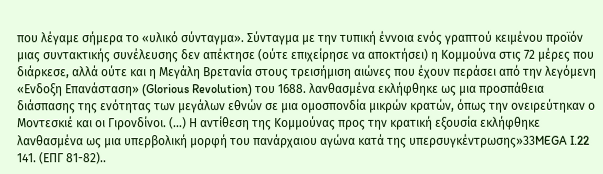που λέγαμε σήμερα το «υλικό σύνταγμα». Σύνταγμα με την τυπική έννοια ενός γραπτού κειμένου προϊόν μιας συντακτικής συνέλευσης δεν απέκτησε (ούτε επιχείρησε να αποκτήσει) η Κομμούνα στις 72 μέρες που διάρκεσε, αλλά ούτε και η Μεγάλη Βρετανία στους τρεισήμιση αιώνες που έχουν περάσει από την λεγόμενη «Ενδοξη Επανάσταση» (Glorious Revolution) του 1688. λανθασμένα εκλήφθηκε ως μια προσπάθεια διάσπασης της ενότητας των μεγάλων εθνών σε μια ομοσπονδία μικρών κρατών, όπως την ονειρεύτηκαν ο Μοντεσκιέ και οι Γιρονδίνοι. (…) Η αντίθεση της Κομμούνας προς την κρατική εξουσία εκλήφθηκε λανθασμένα ως μια υπερβολική μορφή του πανάρχαιου αγώνα κατά της υπερσυγκέντρωσης»33MEGA I.22 141. (ΕΠΓ 81-82)..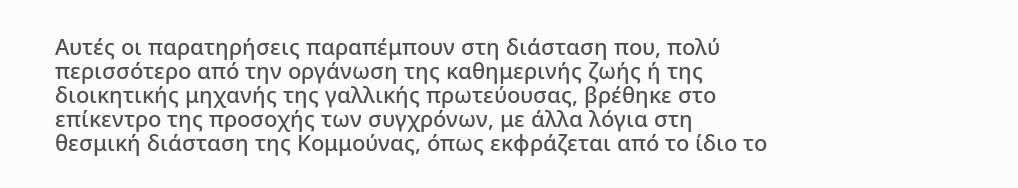Αυτές οι παρατηρήσεις παραπέμπουν στη διάσταση που, πολύ περισσότερο από την οργάνωση της καθημερινής ζωής ή της διοικητικής μηχανής της γαλλικής πρωτεύουσας, βρέθηκε στο επίκεντρο της προσοχής των συγχρόνων, με άλλα λόγια στη θεσμική διάσταση της Κομμούνας, όπως εκφράζεται από το ίδιο το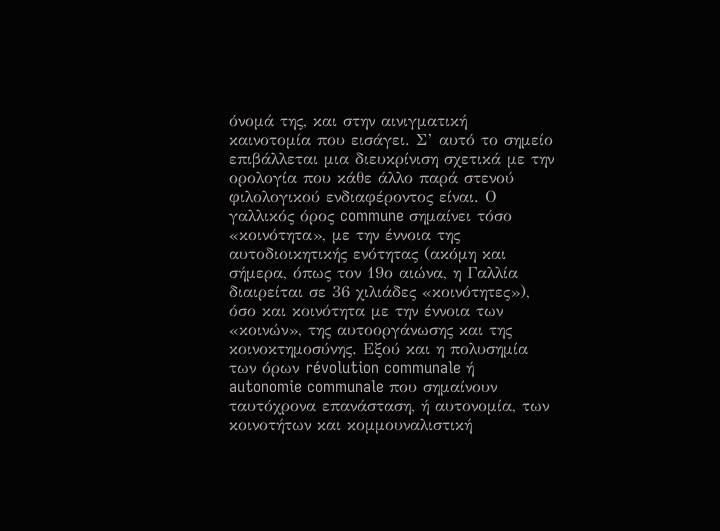όνομά της, και στην αινιγματική καινοτομία που εισάγει. Σ’ αυτό το σημείο επιβάλλεται μια διευκρίνιση σχετικά με την ορολογία που κάθε άλλο παρά στενού φιλολογικού ενδιαφέροντος είναι. Ο γαλλικός όρος commune σημαίνει τόσο «κοινότητα», με την έννοια της αυτοδιοικητικής ενότητας (ακόμη και σήμερα, όπως τον 19ο αιώνα, η Γαλλία διαιρείται σε 36 χιλιάδες «κοινότητες»), όσο και κοινότητα με την έννοια των «κοινών», της αυτοοργάνωσης και της κοινοκτημοσύνης. Εξού και η πολυσημία των όρων révolution communale ή autonomie communale που σημαίνουν ταυτόχρονα επανάσταση, ή αυτονομία, των κοινοτήτων και κομμουναλιστική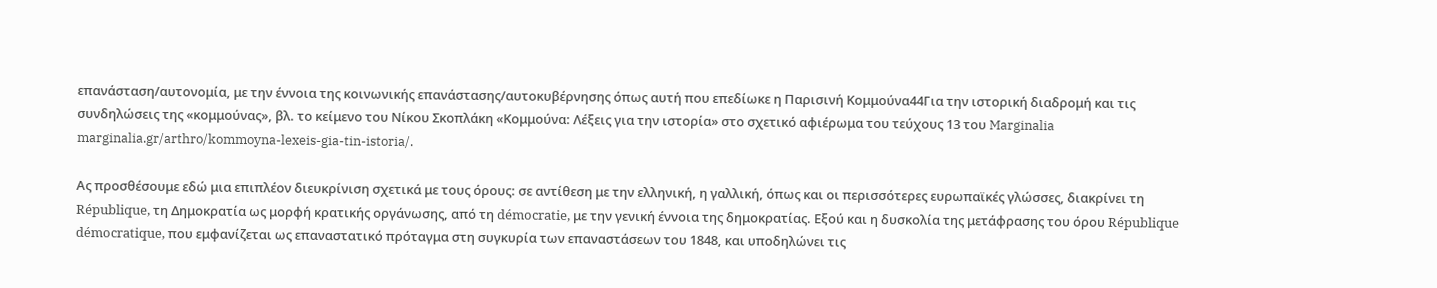επανάσταση/αυτονομία, με την έννοια της κοινωνικής επανάστασης/αυτοκυβέρνησης όπως αυτή που επεδίωκε η Παρισινή Κομμούνα44Για την ιστορική διαδρομή και τις συνδηλώσεις της «κομμούνας», βλ. το κείμενο του Νίκου Σκοπλάκη «Κομμούνα: Λέξεις για την ιστορία» στο σχετικό αφιέρωμα του τεύχους 13 του Marginalia marginalia.gr/arthro/kommoyna-lexeis-gia-tin-istoria/.

Ας προσθέσουμε εδώ μια επιπλέον διευκρίνιση σχετικά με τους όρους: σε αντίθεση με την ελληνική, η γαλλική, όπως και οι περισσότερες ευρωπαϊκές γλώσσες, διακρίνει τη République, τη Δημοκρατία ως μορφή κρατικής οργάνωσης, από τη démocratie, με την γενική έννοια της δημοκρατίας. Εξού και η δυσκολία της μετάφρασης του όρου République démocratique, που εμφανίζεται ως επαναστατικό πρόταγμα στη συγκυρία των επαναστάσεων του 1848, και υποδηλώνει τις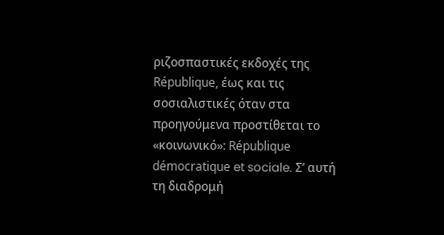ριζοσπαστικές εκδοχές της République, έως και τις σοσιαλιστικές όταν στα προηγούμενα προστίθεται το «κοινωνικό»: République démocratique et sociale. Σ’ αυτή τη διαδρομή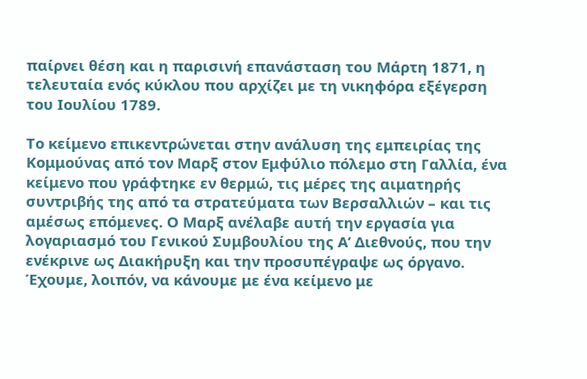παίρνει θέση και η παρισινή επανάσταση του Μάρτη 1871, η τελευταία ενός κύκλου που αρχίζει με τη νικηφόρα εξέγερση του Ιουλίου 1789.

Το κείμενο επικεντρώνεται στην ανάλυση της εμπειρίας της Κομμούνας από τον Μαρξ στον Εμφύλιο πόλεμο στη Γαλλία, ένα κείμενο που γράφτηκε εν θερμώ, τις μέρες της αιματηρής συντριβής της από τα στρατεύματα των Βερσαλλιών – και τις αμέσως επόμενες. Ο Μαρξ ανέλαβε αυτή την εργασία για λογαριασμό του Γενικού Συμβουλίου της Α’ Διεθνούς, που την ενέκρινε ως Διακήρυξη και την προσυπέγραψε ως όργανο. Έχουμε, λοιπόν, να κάνουμε με ένα κείμενο με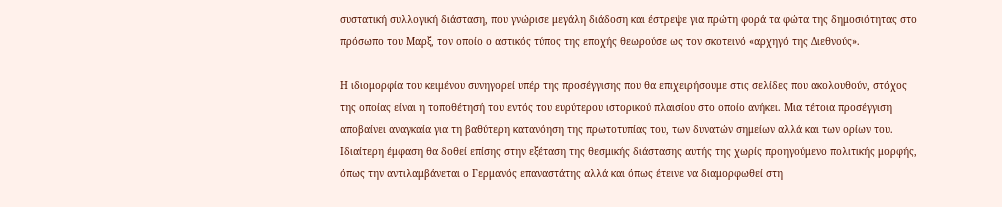συστατική συλλογική διάσταση, που γνώρισε μεγάλη διάδοση και έστρεψε για πρώτη φορά τα φώτα της δημοσιότητας στο πρόσωπο του Μαρξ, τον οποίο ο αστικός τύπος της εποχής θεωρούσε ως τον σκοτεινό «αρχηγό της Διεθνούς».

Η ιδιομορφία του κειμένου συνηγορεί υπέρ της προσέγγισης που θα επιχειρήσουμε στις σελίδες που ακολουθούν, στόχος της οποίας είναι η τοποθέτησή του εντός του ευρύτερου ιστορικού πλαισίου στο οποίο ανήκει. Μια τέτοια προσέγγιση αποβαίνει αναγκαία για τη βαθύτερη κατανόηση της πρωτοτυπίας του, των δυνατών σημείων αλλά και των ορίων του. Ιδιαίτερη έμφαση θα δοθεί επίσης στην εξέταση της θεσμικής διάστασης αυτής της χωρίς προηγούμενο πολιτικής μορφής, όπως την αντιλαμβάνεται ο Γερμανός επαναστάτης αλλά και όπως έτεινε να διαμορφωθεί στη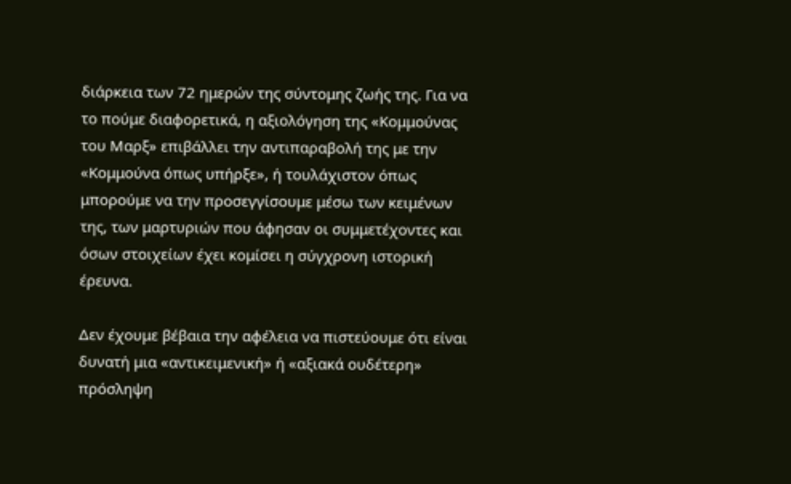διάρκεια των 72 ημερών της σύντομης ζωής της. Για να το πούμε διαφορετικά, η αξιολόγηση της «Κομμούνας του Μαρξ» επιβάλλει την αντιπαραβολή της με την «Κομμούνα όπως υπήρξε», ή τουλάχιστον όπως μπορούμε να την προσεγγίσουμε μέσω των κειμένων της, των μαρτυριών που άφησαν οι συμμετέχοντες και όσων στοιχείων έχει κομίσει η σύγχρονη ιστορική έρευνα.

Δεν έχουμε βέβαια την αφέλεια να πιστεύουμε ότι είναι δυνατή μια «αντικειμενική» ή «αξιακά ουδέτερη» πρόσληψη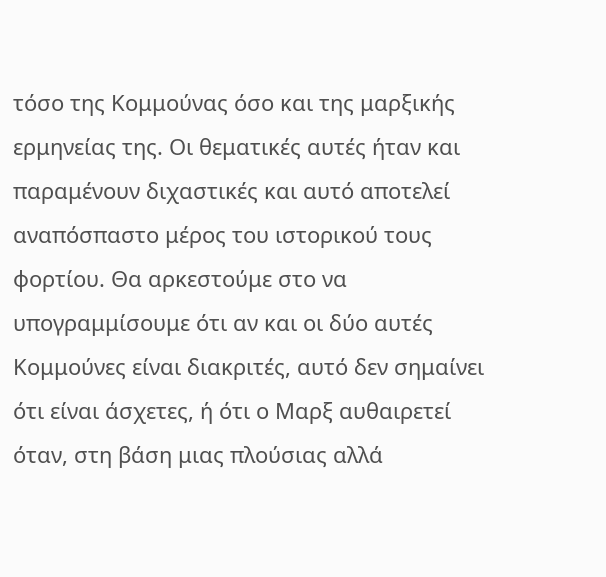τόσο της Κομμούνας όσο και της μαρξικής ερμηνείας της. Οι θεματικές αυτές ήταν και παραμένουν διχαστικές και αυτό αποτελεί αναπόσπαστο μέρος του ιστορικού τους φορτίου. Θα αρκεστούμε στο να υπογραμμίσουμε ότι αν και οι δύο αυτές Κομμούνες είναι διακριτές, αυτό δεν σημαίνει ότι είναι άσχετες, ή ότι ο Μαρξ αυθαιρετεί όταν, στη βάση μιας πλούσιας αλλά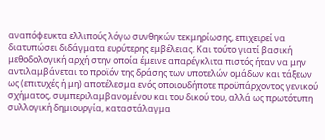αναπόφευκτα ελλιπούς λόγω συνθηκών τεκμηρίωσης, επιχειρεί να διατυπώσει διδάγματα ευρύτερης εμβέλειας. Και τούτο γιατί βασική μεθοδολογική αρχή στην οποία έμεινε απαρέγκλιτα πιστός ήταν να μην αντιλαμβάνεται το προϊόν της δράσης των υποτελών ομάδων και τάξεων ως (επιτυχές ή μη) αποτέλεσμα ενός οποιουδήποτε προϋπάρχοντος γενικού σχήματος, συμπεριλαμβανομένου και του δικού του, αλλά ως πρωτότυπη συλλογική δημιουργία, καταστάλαγμα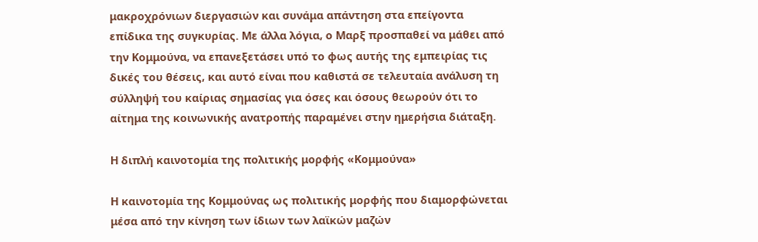μακροχρόνιων διεργασιών και συνάμα απάντηση στα επείγοντα επίδικα της συγκυρίας. Με άλλα λόγια, ο Μαρξ προσπαθεί να μάθει από την Κομμούνα, να επανεξετάσει υπό το φως αυτής της εμπειρίας τις δικές του θέσεις, και αυτό είναι που καθιστά σε τελευταία ανάλυση τη σύλληψή του καίριας σημασίας για όσες και όσους θεωρούν ότι το αίτημα της κοινωνικής ανατροπής παραμένει στην ημερήσια διάταξη.

Η διπλή καινοτομία της πολιτικής μορφής «Κομμούνα»

Η καινοτομία της Κομμούνας ως πολιτικής μορφής που διαμορφώνεται μέσα από την κίνηση των ίδιων των λαϊκών μαζών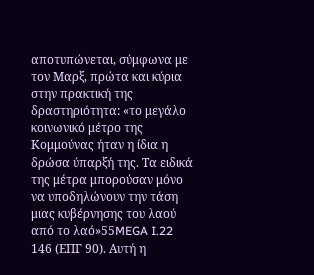αποτυπώνεται, σύμφωνα με τον Μαρξ, πρώτα και κύρια στην πρακτική της δραστηριότητα: «το μεγάλο κοινωνικό μέτρο της Κομμούνας ήταν η ίδια η δρώσα ύπαρξή της. Τα ειδικά της μέτρα μπορούσαν μόνο να υποδηλώνουν την τάση μιας κυβέρνησης του λαού από το λαό»55MEGA I.22 146 (ΕΠΓ 90). Αυτή η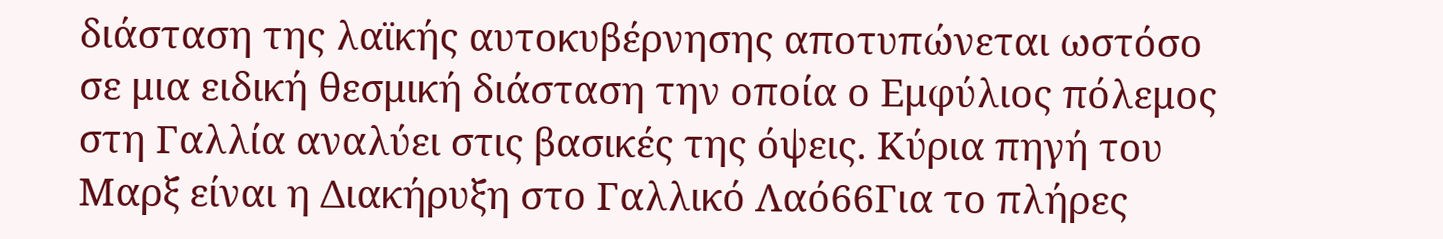διάσταση της λαϊκής αυτοκυβέρνησης αποτυπώνεται ωστόσο σε μια ειδική θεσμική διάσταση την οποία ο Εμφύλιος πόλεμος στη Γαλλία αναλύει στις βασικές της όψεις. Κύρια πηγή του Μαρξ είναι η Διακήρυξη στο Γαλλικό Λαό66Για το πλήρες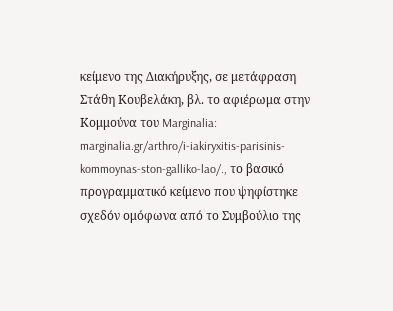κείμενο της Διακήρυξης, σε μετάφραση Στάθη Κουβελάκη, βλ. το αφιέρωμα στην Κομμούνα του Marginalia: marginalia.gr/arthro/i-iakiryxitis-parisinis-kommoynas-ston-galliko-lao/., το βασικό προγραμματικό κείμενο που ψηφίστηκε σχεδόν ομόφωνα από το Συμβούλιο της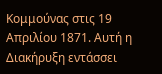Κομμούνας στις 19 Απριλίου 1871. Αυτή η Διακήρυξη εντάσσει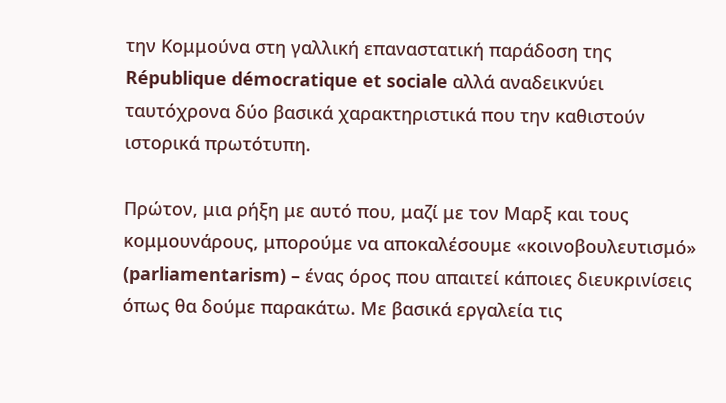την Κομμούνα στη γαλλική επαναστατική παράδοση της République démocratique et sociale αλλά αναδεικνύει ταυτόχρονα δύο βασικά χαρακτηριστικά που την καθιστούν ιστορικά πρωτότυπη.

Πρώτον, μια ρήξη με αυτό που, μαζί με τον Μαρξ και τους κομμουνάρους, μπορούμε να αποκαλέσουμε «κοινοβουλευτισμό» (parliamentarism) – ένας όρος που απαιτεί κάποιες διευκρινίσεις όπως θα δούμε παρακάτω. Με βασικά εργαλεία τις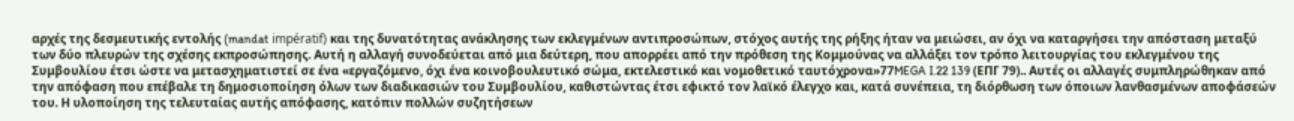αρχές της δεσμευτικής εντολής (mandat impératif) και της δυνατότητας ανάκλησης των εκλεγμένων αντιπροσώπων, στόχος αυτής της ρήξης ήταν να μειώσει, αν όχι να καταργήσει την απόσταση μεταξύ των δύο πλευρών της σχέσης εκπροσώπησης. Αυτή η αλλαγή συνοδεύεται από μια δεύτερη, που απορρέει από την πρόθεση της Κομμούνας να αλλάξει τον τρόπο λειτουργίας του εκλεγμένου της Συμβουλίου έτσι ώστε να μετασχηματιστεί σε ένα «εργαζόμενο, όχι ένα κοινοβουλευτικό σώμα, εκτελεστικό και νομοθετικό ταυτόχρονα»77MEGA I.22 139 (ΕΠΓ 79).. Αυτές οι αλλαγές συμπληρώθηκαν από την απόφαση που επέβαλε τη δημοσιοποίηση όλων των διαδικασιών του Συμβουλίου, καθιστώντας έτσι εφικτό τον λαϊκό έλεγχο και, κατά συνέπεια, τη διόρθωση των όποιων λανθασμένων αποφάσεών του. Η υλοποίηση της τελευταίας αυτής απόφασης, κατόπιν πολλών συζητήσεων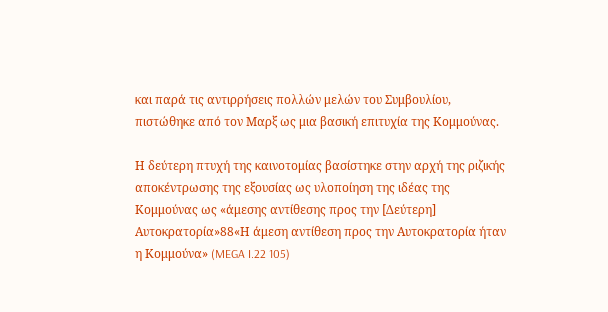και παρά τις αντιρρήσεις πολλών μελών του Συμβουλίου, πιστώθηκε από τον Μαρξ ως μια βασική επιτυχία της Κομμούνας.

Η δεύτερη πτυχή της καινοτομίας βασίστηκε στην αρχή της ριζικής αποκέντρωσης της εξουσίας ως υλοποίηση της ιδέας της Κομμούνας ως «άμεσης αντίθεσης προς την [Δεύτερη] Αυτοκρατορία»88«Η άμεση αντίθεση προς την Αυτοκρατορία ήταν η Κομμούνα» (MEGA I.22 105)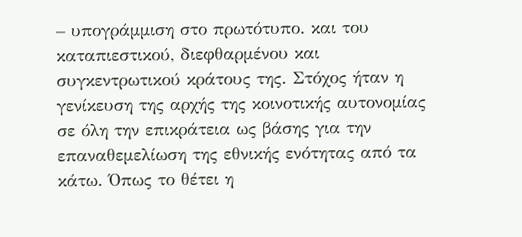– υπογράμμιση στο πρωτότυπο. και του καταπιεστικού, διεφθαρμένου και συγκεντρωτικού κράτους της. Στόχος ήταν η γενίκευση της αρχής της κοινοτικής αυτονομίας σε όλη την επικράτεια ως βάσης για την επαναθεμελίωση της εθνικής ενότητας από τα κάτω. Όπως το θέτει η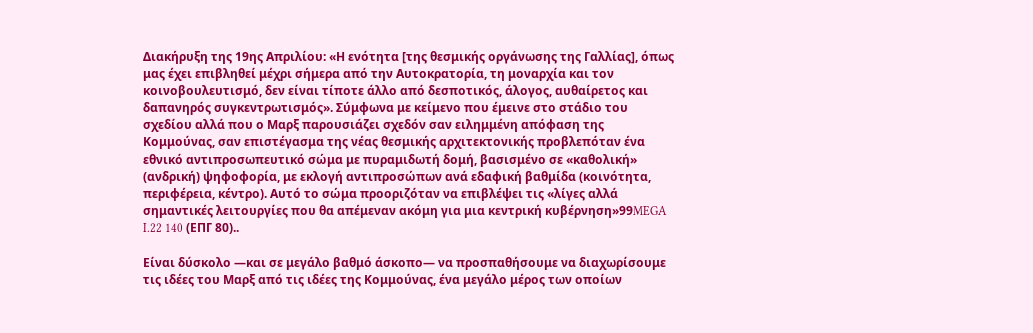Διακήρυξη της 19ης Απριλίου: «Η ενότητα [της θεσμικής οργάνωσης της Γαλλίας], όπως μας έχει επιβληθεί μέχρι σήμερα από την Αυτοκρατορία, τη μοναρχία και τον κοινοβουλευτισμό, δεν είναι τίποτε άλλο από δεσποτικός, άλογος, αυθαίρετος και δαπανηρός συγκεντρωτισμός». Σύμφωνα με κείμενο που έμεινε στο στάδιο του σχεδίου αλλά που ο Μαρξ παρουσιάζει σχεδόν σαν ειλημμένη απόφαση της Κομμούνας, σαν επιστέγασμα της νέας θεσμικής αρχιτεκτονικής προβλεπόταν ένα εθνικό αντιπροσωπευτικό σώμα με πυραμιδωτή δομή, βασισμένο σε «καθολική» (ανδρική) ψηφοφορία, με εκλογή αντιπροσώπων ανά εδαφική βαθμίδα (κοινότητα, περιφέρεια, κέντρο). Αυτό το σώμα προοριζόταν να επιβλέψει τις «λίγες αλλά σημαντικές λειτουργίες που θα απέμεναν ακόμη για μια κεντρική κυβέρνηση»99MEGA I.22 140 (ΕΠΓ 80)..

Είναι δύσκολο —και σε μεγάλο βαθμό άσκοπο— να προσπαθήσουμε να διαχωρίσουμε τις ιδέες του Μαρξ από τις ιδέες της Κομμούνας, ένα μεγάλο μέρος των οποίων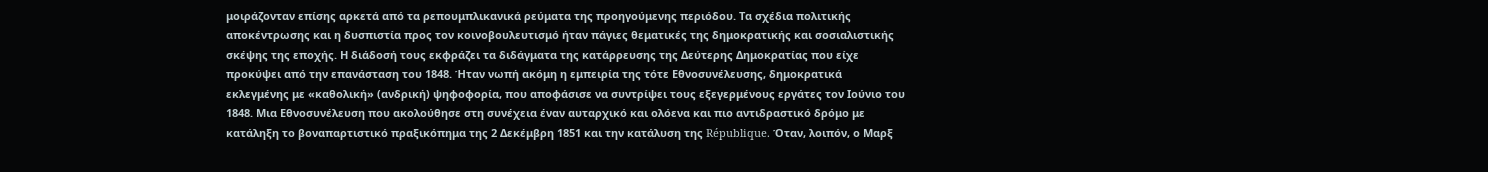μοιράζονταν επίσης αρκετά από τα ρεπουμπλικανικά ρεύματα της προηγούμενης περιόδου. Τα σχέδια πολιτικής αποκέντρωσης και η δυσπιστία προς τον κοινοβουλευτισμό ήταν πάγιες θεματικές της δημοκρατικής και σοσιαλιστικής σκέψης της εποχής. Η διάδοσή τους εκφράζει τα διδάγματα της κατάρρευσης της Δεύτερης Δημοκρατίας που είχε προκύψει από την επανάσταση του 1848. Ήταν νωπή ακόμη η εμπειρία της τότε Εθνοσυνέλευσης, δημοκρατικά εκλεγμένης με «καθολική» (ανδρική) ψηφοφορία, που αποφάσισε να συντρίψει τους εξεγερμένους εργάτες τον Ιούνιο του 1848. Μια Εθνοσυνέλευση που ακολούθησε στη συνέχεια έναν αυταρχικό και ολόενα και πιο αντιδραστικό δρόμο με κατάληξη το βοναπαρτιστικό πραξικόπημα της 2 Δεκέμβρη 1851 και την κατάλυση της République. Όταν, λοιπόν, ο Μαρξ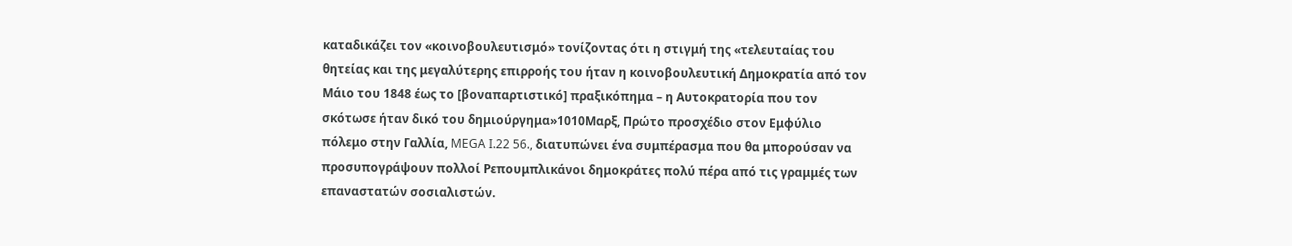καταδικάζει τον «κοινοβουλευτισμό» τονίζοντας ότι η στιγμή της «τελευταίας του θητείας και της μεγαλύτερης επιρροής του ήταν η κοινοβουλευτική Δημοκρατία από τον Μάιο του 1848 έως το [βοναπαρτιστικό] πραξικόπημα – η Αυτοκρατορία που τον σκότωσε ήταν δικό του δημιούργημα»1010Μαρξ, Πρώτο προσχέδιο στον Εμφύλιο πόλεμο στην Γαλλία, MEGA I.22 56., διατυπώνει ένα συμπέρασμα που θα μπορούσαν να προσυπογράψουν πολλοί Ρεπουμπλικάνοι δημοκράτες πολύ πέρα από τις γραμμές των επαναστατών σοσιαλιστών.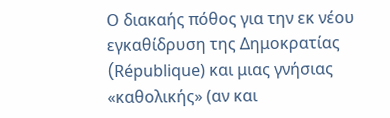Ο διακαής πόθος για την εκ νέου εγκαθίδρυση της Δημοκρατίας (République) και μιας γνήσιας «καθολικής» (αν και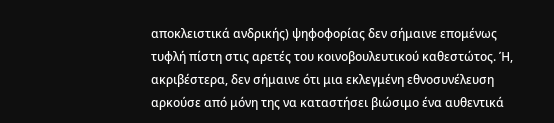αποκλειστικά ανδρικής) ψηφοφορίας δεν σήμαινε επομένως τυφλή πίστη στις αρετές του κοινοβουλευτικού καθεστώτος. Ή, ακριβέστερα, δεν σήμαινε ότι μια εκλεγμένη εθνοσυνέλευση αρκούσε από μόνη της να καταστήσει βιώσιμο ένα αυθεντικά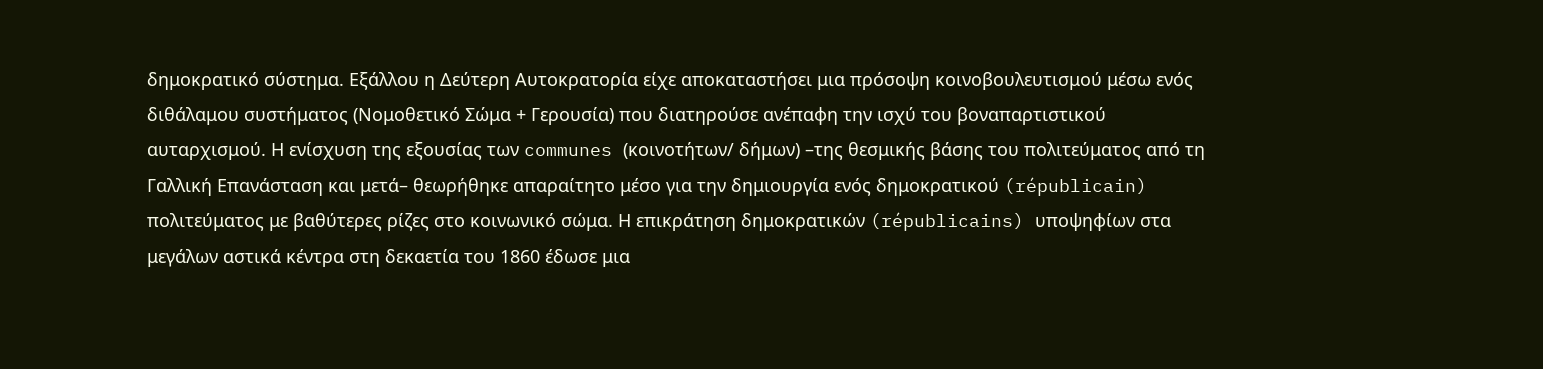δημοκρατικό σύστημα. Εξάλλου η Δεύτερη Αυτοκρατορία είχε αποκαταστήσει μια πρόσοψη κοινοβουλευτισμού μέσω ενός διθάλαμου συστήματος (Νομοθετικό Σώμα + Γερουσία) που διατηρούσε ανέπαφη την ισχύ του βοναπαρτιστικού αυταρχισμού. Η ενίσχυση της εξουσίας των communes (κοινοτήτων/ δήμων) –της θεσμικής βάσης του πολιτεύματος από τη Γαλλική Επανάσταση και μετά– θεωρήθηκε απαραίτητο μέσο για την δημιουργία ενός δημοκρατικού (républicain) πολιτεύματος με βαθύτερες ρίζες στο κοινωνικό σώμα. Η επικράτηση δημοκρατικών (républicains) υποψηφίων στα μεγάλων αστικά κέντρα στη δεκαετία του 1860 έδωσε μια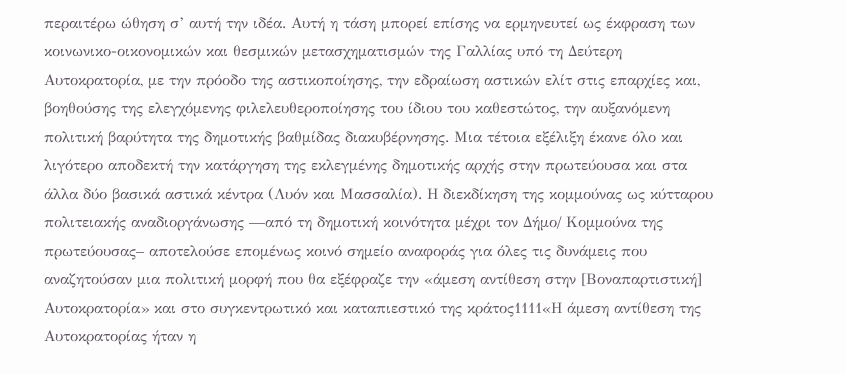περαιτέρω ώθηση σ’ αυτή την ιδέα. Αυτή η τάση μπορεί επίσης να ερμηνευτεί ως έκφραση των κοινωνικο-οικονομικών και θεσμικών μετασχηματισμών της Γαλλίας υπό τη Δεύτερη Αυτοκρατορία, με την πρόοδο της αστικοποίησης, την εδραίωση αστικών ελίτ στις επαρχίες και, βοηθούσης της ελεγχόμενης φιλελευθεροποίησης του ίδιου του καθεστώτος, την αυξανόμενη πολιτική βαρύτητα της δημοτικής βαθμίδας διακυβέρνησης. Μια τέτοια εξέλιξη έκανε όλο και λιγότερο αποδεκτή την κατάργηση της εκλεγμένης δημοτικής αρχής στην πρωτεύουσα και στα άλλα δύο βασικά αστικά κέντρα (Λυόν και Μασσαλία). Η διεκδίκηση της κομμούνας ως κύτταρου πολιτειακής αναδιοργάνωσης —από τη δημοτική κοινότητα μέχρι τον Δήμο/ Κομμούνα της πρωτεύουσας– αποτελούσε επομένως κοινό σημείο αναφοράς για όλες τις δυνάμεις που αναζητούσαν μια πολιτική μορφή που θα εξέφραζε την «άμεση αντίθεση στην [Βοναπαρτιστική] Αυτοκρατορία» και στο συγκεντρωτικό και καταπιεστικό της κράτος1111«Η άμεση αντίθεση της Αυτοκρατορίας ήταν η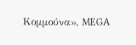Κομμούνα», MEGA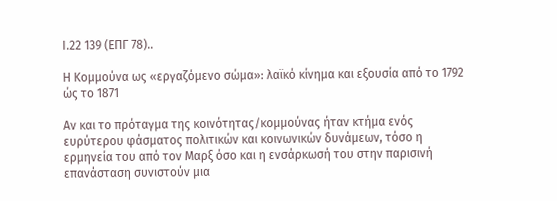I.22 139 (ΕΠΓ 78)..

Η Κομμούνα ως «εργαζόμενο σώμα»: λαϊκό κίνημα και εξουσία από το 1792 ώς το 1871

Αν και το πρόταγμα της κοινότητας/κομμούνας ήταν κτήμα ενός ευρύτερου φάσματος πολιτικών και κοινωνικών δυνάμεων, τόσο η ερμηνεία του από τον Μαρξ όσο και η ενσάρκωσή του στην παρισινή επανάσταση συνιστούν μια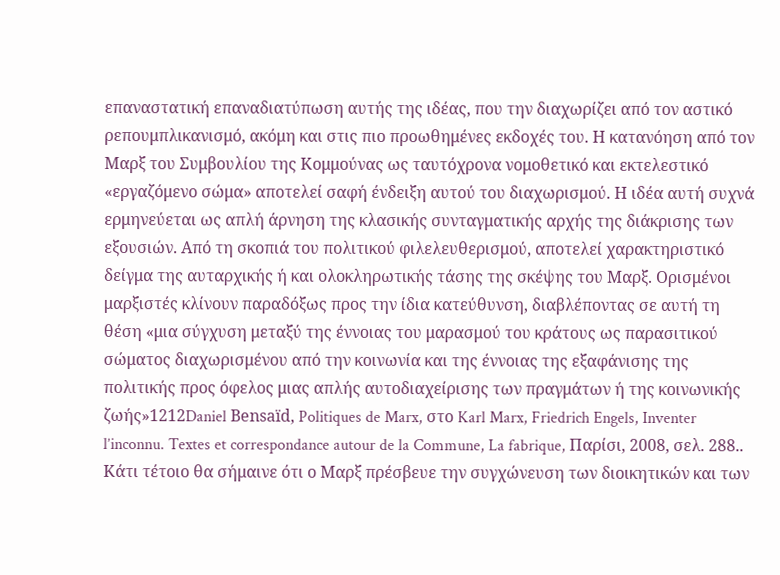επαναστατική επαναδιατύπωση αυτής της ιδέας, που την διαχωρίζει από τον αστικό ρεπουμπλικανισμό, ακόμη και στις πιο προωθημένες εκδοχές του. Η κατανόηση από τον Μαρξ του Συμβουλίου της Κομμούνας ως ταυτόχρονα νομοθετικό και εκτελεστικό «εργαζόμενο σώμα» αποτελεί σαφή ένδειξη αυτού του διαχωρισμού. Η ιδέα αυτή συχνά ερμηνεύεται ως απλή άρνηση της κλασικής συνταγματικής αρχής της διάκρισης των εξουσιών. Από τη σκοπιά του πολιτικού φιλελευθερισμού, αποτελεί χαρακτηριστικό δείγμα της αυταρχικής ή και ολοκληρωτικής τάσης της σκέψης του Μαρξ. Ορισμένοι μαρξιστές κλίνουν παραδόξως προς την ίδια κατεύθυνση, διαβλέποντας σε αυτή τη θέση «μια σύγχυση μεταξύ της έννοιας του μαρασμού του κράτους ως παρασιτικού σώματος διαχωρισμένου από την κοινωνία και της έννοιας της εξαφάνισης της πολιτικής προς όφελος μιας απλής αυτοδιαχείρισης των πραγμάτων ή της κοινωνικής ζωής»1212Daniel Bensaïd, Politiques de Marx, στο Karl Marx, Friedrich Engels, Inventer l’inconnu. Textes et correspondance autour de la Commune, La fabrique, Παρίσι, 2008, σελ. 288.. Κάτι τέτοιο θα σήμαινε ότι ο Μαρξ πρέσβευε την συγχώνευση των διοικητικών και των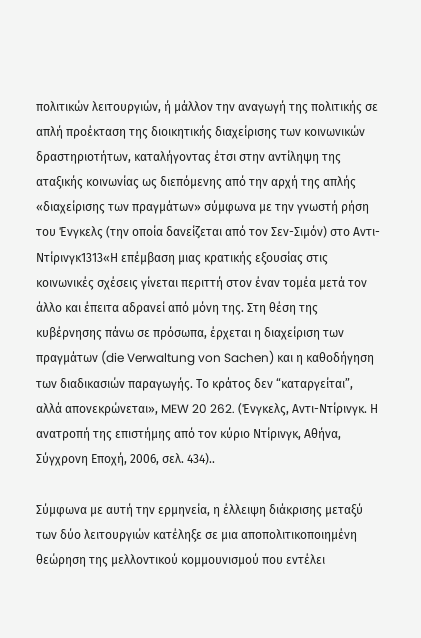πολιτικών λειτουργιών, ή μάλλον την αναγωγή της πολιτικής σε απλή προέκταση της διοικητικής διαχείρισης των κοινωνικών δραστηριοτήτων, καταλήγοντας έτσι στην αντίληψη της αταξικής κοινωνίας ως διεπόμενης από την αρχή της απλής «διαχείρισης των πραγμάτων» σύμφωνα με την γνωστή ρήση του Ένγκελς (την οποία δανείζεται από τον Σεν-Σιμόν) στο Αντι-Ντίρινγκ1313«Η επέμβαση μιας κρατικής εξουσίας στις κοινωνικές σχέσεις γίνεται περιττή στον έναν τομέα μετά τον άλλο και έπειτα αδρανεί από μόνη της. Στη θέση της κυβέρνησης πάνω σε πρόσωπα, έρχεται η διαχείριση των πραγμάτων (die Verwaltung von Sachen) και η καθοδήγηση των διαδικασιών παραγωγής. Το κράτος δεν “καταργείται”, αλλά απονεκρώνεται», MEW 20 262. (Ένγκελς, Αντι-Ντίρινγκ. Η ανατροπή της επιστήμης από τον κύριο Ντίρινγκ, Αθήνα, Σύγχρονη Εποχή, 2006, σελ. 434)..

Σύμφωνα με αυτή την ερμηνεία, η έλλειψη διάκρισης μεταξύ των δύο λειτουργιών κατέληξε σε μια αποπολιτικοποιημένη θεώρηση της μελλοντικού κομμουνισμού που εντέλει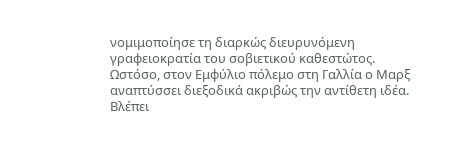νομιμοποίησε τη διαρκώς διευρυνόμενη γραφειοκρατία του σοβιετικού καθεστώτος. Ωστόσο, στον Εμφύλιο πόλεμο στη Γαλλία ο Μαρξ αναπτύσσει διεξοδικά ακριβώς την αντίθετη ιδέα. Βλέπει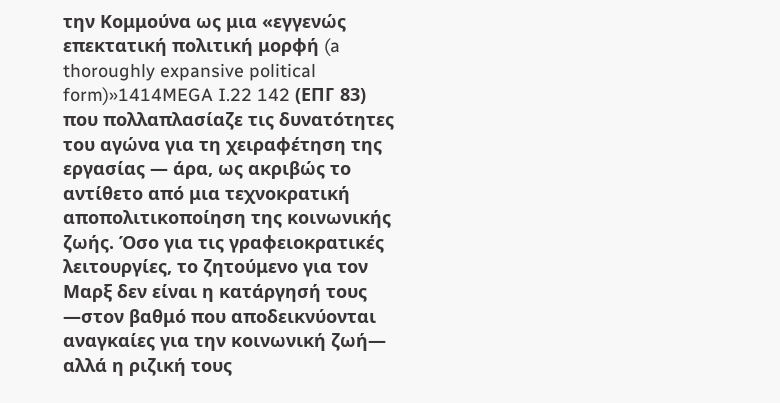την Κομμούνα ως μια «εγγενώς επεκτατική πολιτική μορφή (a thoroughly expansive political form)»1414MEGA I.22 142 (ΕΠΓ 83) που πολλαπλασίαζε τις δυνατότητες του αγώνα για τη χειραφέτηση της εργασίας — άρα, ως ακριβώς το αντίθετο από μια τεχνοκρατική αποπολιτικοποίηση της κοινωνικής ζωής. Όσο για τις γραφειοκρατικές λειτουργίες, το ζητούμενο για τον Μαρξ δεν είναι η κατάργησή τους —στον βαθμό που αποδεικνύονται αναγκαίες για την κοινωνική ζωή— αλλά η ριζική τους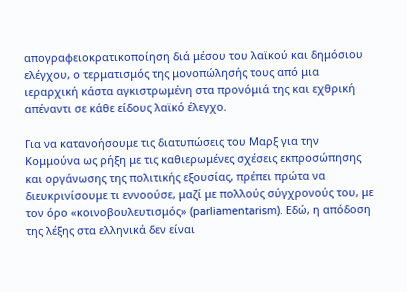απογραφειοκρατικοποίηση διά μέσου του λαϊκού και δημόσιου ελέγχου, ο τερματισμός της μονοπώλησής τους από μια ιεραρχική κάστα αγκιστρωμένη στα προνόμιά της και εχθρική απέναντι σε κάθε είδους λαϊκό έλεγχο.

Για να κατανοήσουμε τις διατυπώσεις του Μαρξ για την Κομμούνα ως ρήξη με τις καθιερωμένες σχέσεις εκπροσώπησης και οργάνωσης της πολιτικής εξουσίας, πρέπει πρώτα να διευκρινίσουμε τι εννοούσε, μαζί με πολλούς σύγχρονούς του, με τον όρο «κοινοβουλευτισμός» (parliamentarism). Εδώ, η απόδοση της λέξης στα ελληνικά δεν είναι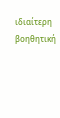ιδιαίτερη βοηθητική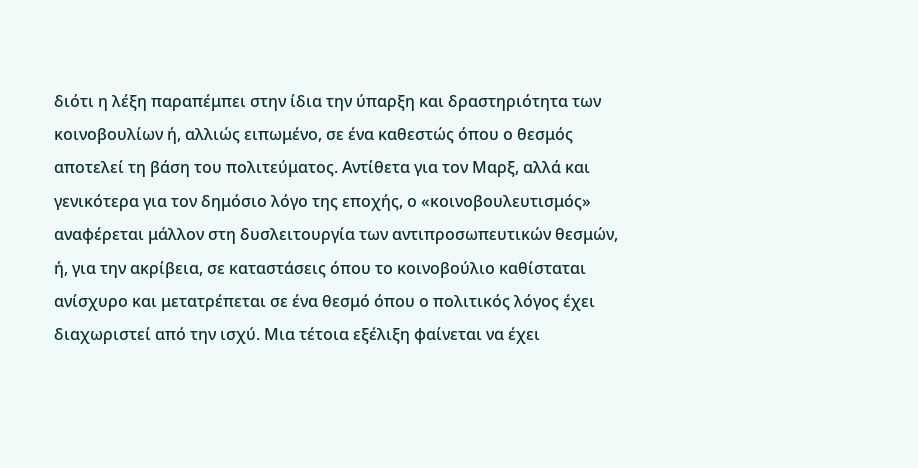διότι η λέξη παραπέμπει στην ίδια την ύπαρξη και δραστηριότητα των κοινοβουλίων ή, αλλιώς ειπωμένο, σε ένα καθεστώς όπου ο θεσμός αποτελεί τη βάση του πολιτεύματος. Αντίθετα για τον Μαρξ, αλλά και γενικότερα για τον δημόσιο λόγο της εποχής, ο «κοινοβουλευτισμός» αναφέρεται μάλλον στη δυσλειτουργία των αντιπροσωπευτικών θεσμών, ή, για την ακρίβεια, σε καταστάσεις όπου το κοινοβούλιο καθίσταται ανίσχυρο και μετατρέπεται σε ένα θεσμό όπου ο πολιτικός λόγος έχει διαχωριστεί από την ισχύ. Μια τέτοια εξέλιξη φαίνεται να έχει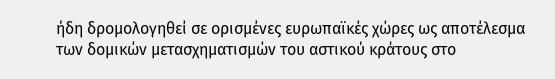ήδη δρομολογηθεί σε ορισμένες ευρωπαϊκές χώρες ως αποτέλεσμα των δομικών μετασχηματισμών του αστικού κράτους στο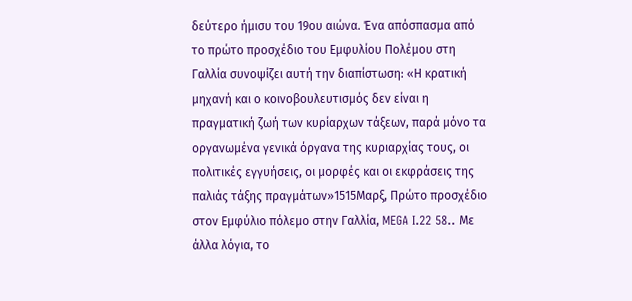δεύτερο ήμισυ του 19ου αιώνα. Ένα απόσπασμα από το πρώτο προσχέδιο του Εμφυλίου Πολέμου στη Γαλλία συνοψίζει αυτή την διαπίστωση: «Η κρατική μηχανή και ο κοινοβουλευτισμός δεν είναι η πραγματική ζωή των κυρίαρχων τάξεων, παρά μόνο τα οργανωμένα γενικά όργανα της κυριαρχίας τους, οι πολιτικές εγγυήσεις, οι μορφές και οι εκφράσεις της παλιάς τάξης πραγμάτων»1515Μαρξ, Πρώτο προσχέδιο στον Εμφύλιο πόλεμο στην Γαλλία, MEGA I.22 58.. Με άλλα λόγια, το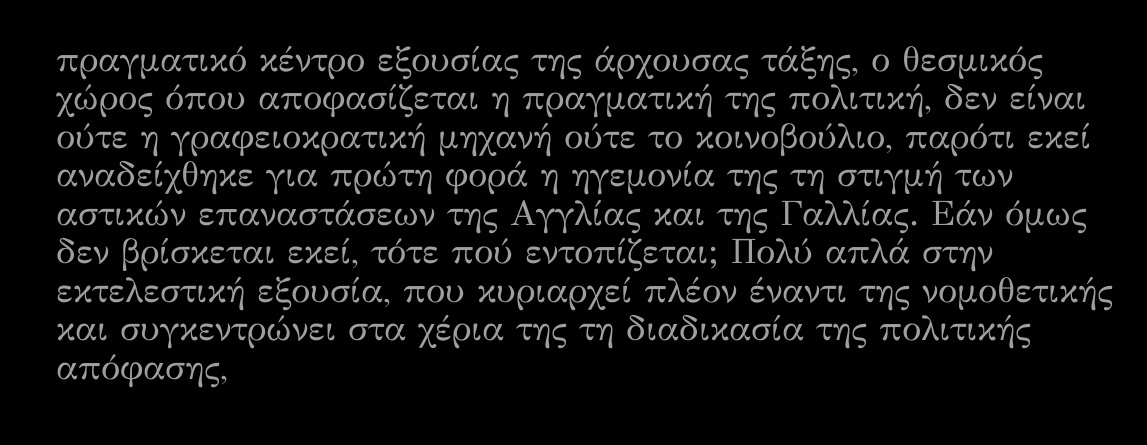πραγματικό κέντρο εξουσίας της άρχουσας τάξης, ο θεσμικός χώρος όπου αποφασίζεται η πραγματική της πολιτική, δεν είναι ούτε η γραφειοκρατική μηχανή ούτε το κοινοβούλιο, παρότι εκεί αναδείχθηκε για πρώτη φορά η ηγεμονία της τη στιγμή των αστικών επαναστάσεων της Αγγλίας και της Γαλλίας. Εάν όμως δεν βρίσκεται εκεί, τότε πού εντοπίζεται; Πολύ απλά στην εκτελεστική εξουσία, που κυριαρχεί πλέον έναντι της νομοθετικής και συγκεντρώνει στα χέρια της τη διαδικασία της πολιτικής απόφασης,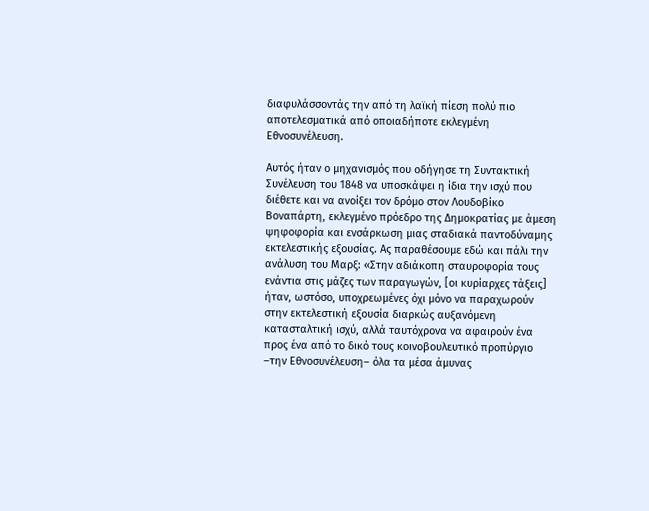διαφυλάσσοντάς την από τη λαϊκή πίεση πολύ πιο αποτελεσματικά από οποιαδήποτε εκλεγμένη Εθνοσυνέλευση.

Αυτός ήταν ο μηχανισμός που οδήγησε τη Συντακτική Συνέλευση του 1848 να υποσκάψει η ίδια την ισχύ που διέθετε και να ανοίξει τον δρόμο στον Λουδοβίκο Βοναπάρτη, εκλεγμένο πρόεδρο της Δημοκρατίας με άμεση ψηφοφορία και ενσάρκωση μιας σταδιακά παντοδύναμης εκτελεστικής εξουσίας. Ας παραθέσουμε εδώ και πάλι την ανάλυση του Μαρξ: «Στην αδιάκοπη σταυροφορία τους ενάντια στις μάζες των παραγωγών, [οι κυρίαρχες τάξεις] ήταν, ωστόσο, υποχρεωμένες όχι μόνο να παραχωρούν στην εκτελεστική εξουσία διαρκώς αυξανόμενη κατασταλτική ισχύ, αλλά ταυτόχρονα να αφαιρούν ένα προς ένα από το δικό τους κοινοβουλευτικό προπύργιο –την Εθνοσυνέλευση– όλα τα μέσα άμυνας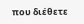που διέθετε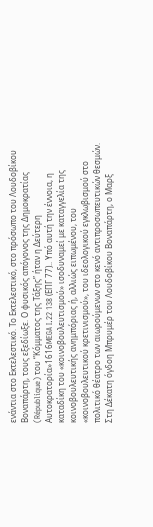ενάντια στο Εκτελεστικό. Το Εκτελεστικό, στο πρόσωπο του Λουδοβίκου Βοναπάρτη, τους εξεδίωξε. Ο φυσικός απόγονος της Δημοκρατίας (République) του “Κόμματος της Τάξης” ήταν η Δεύτερη Αυτοκρατορία»1616MEGA I.22 138 (ΕΠΓ 77).. Υπό αυτή την έννοια, η καταδίκη του «κοινοβουλευτισμού» ισοδυναμεί με καταγγελία της κοινοβουλευτικής ανημπόριας ή, αλλιώς ειπωμένου, του «κοινοβουλευτικού κρετινισμού», του ιδεολογικού εγκλωβισμού στο πολιτικό θέατρο των αιωρούμενων στο κενό αντιπροσωπευτικών θεσμών. Στη Δέκατη όγδοη Μπρυμέρ του Λουδοβίκου Βοναπάρτη, ο Μαρξ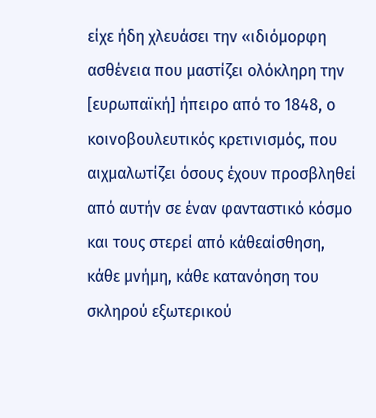είχε ήδη χλευάσει την «ιδιόμορφη ασθένεια που μαστίζει ολόκληρη την [ευρωπαϊκή] ήπειρο από το 1848, ο κοινοβουλευτικός κρετινισμός, που αιχμαλωτίζει όσους έχουν προσβληθεί από αυτήν σε έναν φανταστικό κόσμο και τους στερεί από κάθεαίσθηση, κάθε μνήμη, κάθε κατανόηση του σκληρού εξωτερικού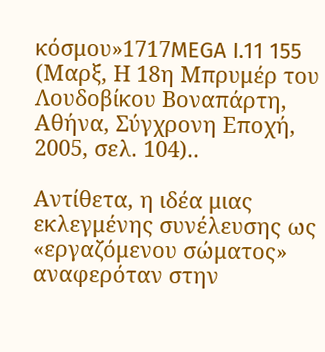κόσμου»1717MEGA I.11 155 (Μαρξ, Η 18η Μπρυμέρ του Λουδοβίκου Βοναπάρτη, Αθήνα, Σύγχρονη Εποχή, 2005, σελ. 104)..

Αντίθετα, η ιδέα μιας εκλεγμένης συνέλευσης ως «εργαζόμενου σώματος» αναφερόταν στην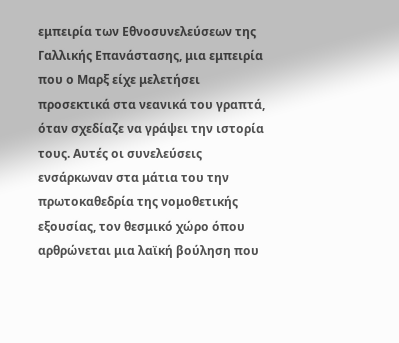εμπειρία των Εθνοσυνελεύσεων της Γαλλικής Επανάστασης, μια εμπειρία που ο Μαρξ είχε μελετήσει προσεκτικά στα νεανικά του γραπτά, όταν σχεδίαζε να γράψει την ιστορία τους. Αυτές οι συνελεύσεις ενσάρκωναν στα μάτια του την πρωτοκαθεδρία της νομοθετικής εξουσίας, τον θεσμικό χώρο όπου αρθρώνεται μια λαϊκή βούληση που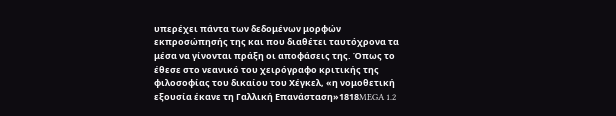υπερέχει πάντα των δεδομένων μορφών εκπροσώπησής της και που διαθέτει ταυτόχρονα τα μέσα να γίνονται πράξη οι αποφάσεις της. Όπως το έθεσε στο νεανικό του χειρόγραφο κριτικής της φιλοσοφίας του δικαίου του Χέγκελ, «η νομοθετική εξουσία έκανε τη Γαλλική Επανάσταση»1818MEGA 1.2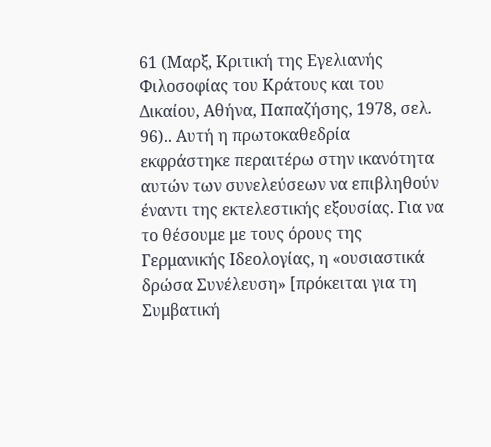61 (Μαρξ, Κριτική της Εγελιανής Φιλοσοφίας του Κράτους και του Δικαίου, Αθήνα, Παπαζήσης, 1978, σελ. 96).. Αυτή η πρωτοκαθεδρία εκφράστηκε περαιτέρω στην ικανότητα αυτών των συνελεύσεων να επιβληθούν έναντι της εκτελεστικής εξουσίας. Για να το θέσουμε με τους όρους της Γερμανικής Ιδεολογίας, η «ουσιαστικά δρώσα Συνέλευση» [πρόκειται για τη Συμβατική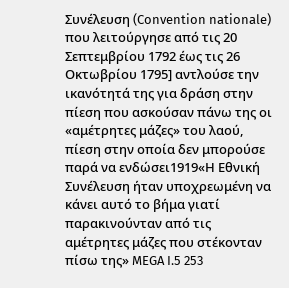Συνέλευση (Convention nationale) που λειτούργησε από τις 20 Σεπτεμβρίου 1792 έως τις 26 Οκτωβρίου 1795] αντλούσε την ικανότητά της για δράση στην πίεση που ασκούσαν πάνω της οι «αμέτρητες μάζες» του λαού, πίεση στην οποία δεν μπορούσε παρά να ενδώσει1919«Η Εθνική Συνέλευση ήταν υποχρεωμένη να κάνει αυτό το βήμα γιατί παρακινούνταν από τις αμέτρητες μάζες που στέκονταν πίσω της» MEGA I.5 253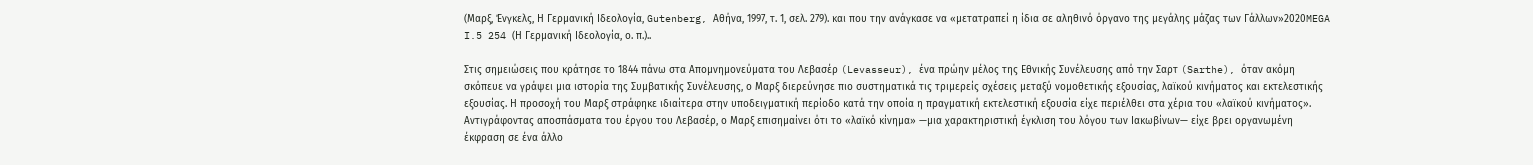(Μαρξ, Ένγκελς, Η Γερμανική Ιδεολογία, Gutenberg, Αθήνα, 1997, τ. 1, σελ. 279). και που την ανάγκασε να «μετατραπεί η ίδια σε αληθινό όργανο της μεγάλης μάζας των Γάλλων»2020MEGA I.5 254 (Η Γερμανική Ιδεολογία, ο. π.)..

Στις σημειώσεις που κράτησε το 1844 πάνω στα Απομνημονεύματα του Λεβασέρ (Levasseur), ένα πρώην μέλος της Εθνικής Συνέλευσης από την Σαρτ (Sarthe), όταν ακόμη σκόπευε να γράψει μια ιστορία της Συμβατικής Συνέλευσης, ο Μαρξ διερεύνησε πιο συστηματικά τις τριμερείς σχέσεις μεταξύ νομοθετικής εξουσίας, λαϊκού κινήματος και εκτελεστικής εξουσίας. Η προσοχή του Μαρξ στράφηκε ιδιαίτερα στην υποδειγματική περίοδο κατά την οποία η πραγματική εκτελεστική εξουσία είχε περιέλθει στα χέρια του «λαϊκού κινήματος». Αντιγράφοντας αποσπάσματα του έργου του Λεβασέρ, ο Μαρξ επισημαίνει ότι το «λαϊκό κίνημα» —μια χαρακτηριστική έγκλιση του λόγου των Ιακωβίνων— είχε βρει οργανωμένη έκφραση σε ένα άλλο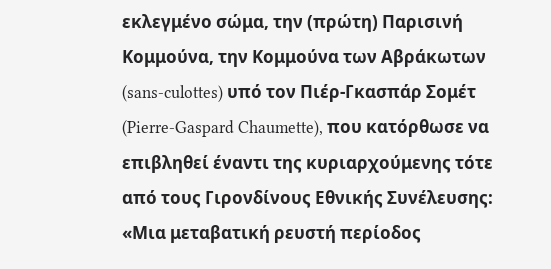εκλεγμένο σώμα, την (πρώτη) Παρισινή Κομμούνα, την Κομμούνα των Αβράκωτων (sans-culottes) υπό τον Πιέρ-Γκασπάρ Σομέτ (Pierre-Gaspard Chaumette), που κατόρθωσε να επιβληθεί έναντι της κυριαρχούμενης τότε από τους Γιρονδίνους Εθνικής Συνέλευσης: «Μια μεταβατική ρευστή περίοδος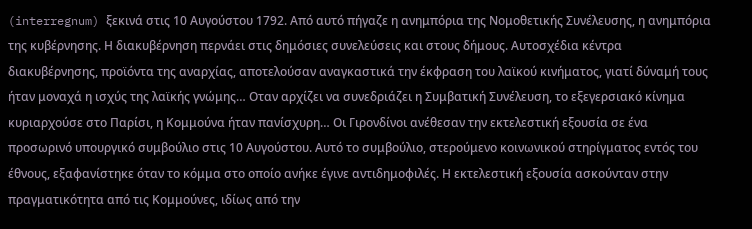(interregnum) ξεκινά στις 10 Αυγούστου 1792. Από αυτό πήγαζε η ανημπόρια της Νομοθετικής Συνέλευσης, η ανημπόρια της κυβέρνησης. Η διακυβέρνηση περνάει στις δημόσιες συνελεύσεις και στους δήμους. Αυτοσχέδια κέντρα διακυβέρνησης, προϊόντα της αναρχίας, αποτελούσαν αναγκαστικά την έκφραση του λαϊκού κινήματος, γιατί δύναμή τους ήταν μοναχά η ισχύς της λαϊκής γνώμης… Οταν αρχίζει να συνεδριάζει η Συμβατική Συνέλευση, το εξεγερσιακό κίνημα κυριαρχούσε στο Παρίσι, η Κομμούνα ήταν πανίσχυρη… Οι Γιρονδίνοι ανέθεσαν την εκτελεστική εξουσία σε ένα προσωρινό υπουργικό συμβούλιο στις 10 Αυγούστου. Αυτό το συμβούλιο, στερούμενο κοινωνικού στηρίγματος εντός του έθνους, εξαφανίστηκε όταν το κόμμα στο οποίο ανήκε έγινε αντιδημοφιλές. Η εκτελεστική εξουσία ασκούνταν στην πραγματικότητα από τις Κομμούνες, ιδίως από την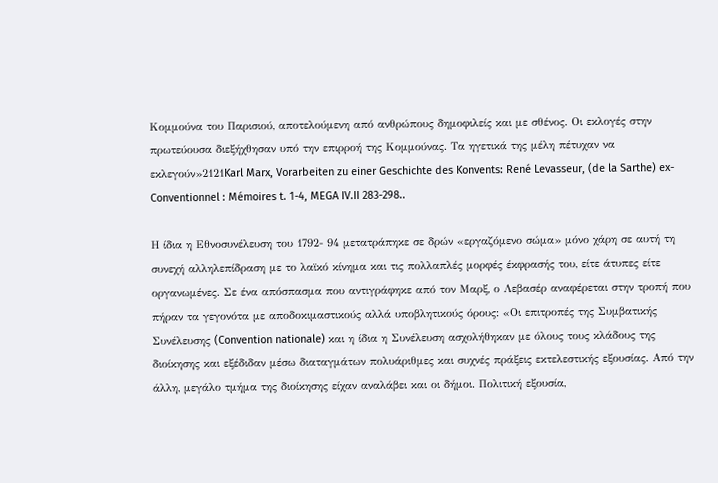Κομμούνα του Παρισιού, αποτελούμενη από ανθρώπους δημοφιλείς και με σθένος. Οι εκλογές στην πρωτεύουσα διεξήχθησαν υπό την επιρροή της Κομμούνας. Τα ηγετικά της μέλη πέτυχαν να εκλεγούν»2121Karl Marx, Vorarbeiten zu einer Geschichte des Konvents: René Levasseur, (de la Sarthe) ex-Conventionnel : Mémoires t. 1-4, MEGA IV.II 283-298..

Η ίδια η Εθνοσυνέλευση του 1792- 94 μετατράπηκε σε δρών «εργαζόμενο σώμα» μόνο χάρη σε αυτή τη συνεχή αλληλεπίδραση με το λαϊκό κίνημα και τις πολλαπλές μορφές έκφρασής του, είτε άτυπες είτε οργανωμένες. Σε ένα απόσπασμα που αντιγράφηκε από τον Μαρξ, ο Λεβασέρ αναφέρεται στην τροπή που πήραν τα γεγονότα με αποδοκιμαστικούς αλλά υποβλητικούς όρους: «Οι επιτροπές της Συμβατικής Συνέλευσης (Convention nationale) και η ίδια η Συνέλευση ασχολήθηκαν με όλους τους κλάδους της διοίκησης και εξέδιδαν μέσω διαταγμάτων πολυάριθμες και συχνές πράξεις εκτελεστικής εξουσίας. Από την άλλη, μεγάλο τμήμα της διοίκησης είχαν αναλάβει και οι δήμοι. Πολιτική εξουσία,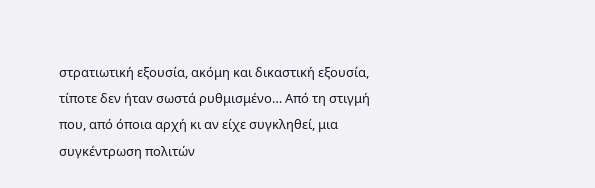στρατιωτική εξουσία, ακόμη και δικαστική εξουσία, τίποτε δεν ήταν σωστά ρυθμισμένο… Από τη στιγμή που, από όποια αρχή κι αν είχε συγκληθεί, μια συγκέντρωση πολιτών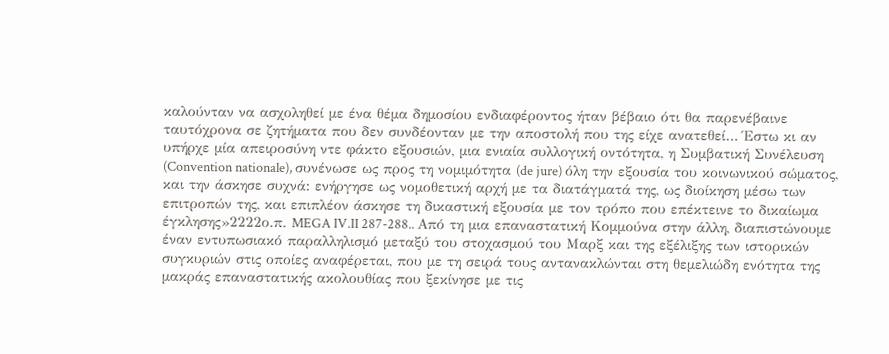καλούνταν να ασχοληθεί με ένα θέμα δημοσίου ενδιαφέροντος ήταν βέβαιο ότι θα παρενέβαινε ταυτόχρονα σε ζητήματα που δεν συνδέονταν με την αποστολή που της είχε ανατεθεί… Έστω κι αν υπήρχε μία απειροσύνη ντε φάκτο εξουσιών, μια ενιαία συλλογική οντότητα, η Συμβατική Συνέλευση (Convention nationale), συνένωσε ως προς τη νομιμότητα (de jure) όλη την εξουσία του κοινωνικού σώματος, και την άσκησε συχνά: ενήργησε ως νομοθετική αρχή με τα διατάγματά της, ως διοίκηση μέσω των επιτροπών της, και επιπλέον άσκησε τη δικαστική εξουσία με τον τρόπο που επέκτεινε το δικαίωμα έγκλησης»2222ο.π. MEGA IV.II 287-288.. Από τη μια επαναστατική Κομμούνα στην άλλη, διαπιστώνουμε έναν εντυπωσιακό παραλληλισμό μεταξύ του στοχασμού του Μαρξ και της εξέλιξης των ιστορικών συγκυριών στις οποίες αναφέρεται, που με τη σειρά τους αντανακλώνται στη θεμελιώδη ενότητα της μακράς επαναστατικής ακολουθίας που ξεκίνησε με τις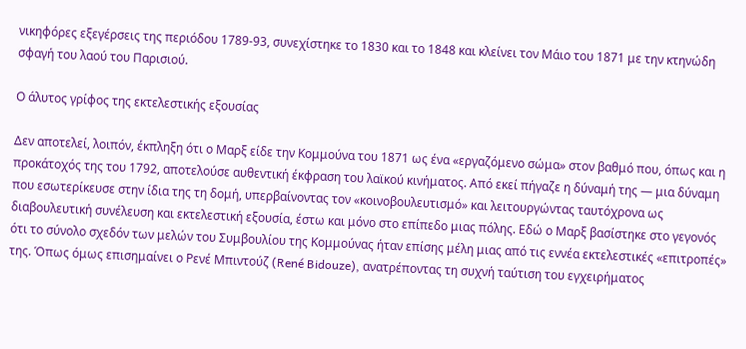νικηφόρες εξεγέρσεις της περιόδου 1789-93, συνεχίστηκε το 1830 και το 1848 και κλείνει τον Μάιο του 1871 με την κτηνώδη σφαγή του λαού του Παρισιού.

Ο άλυτος γρίφος της εκτελεστικής εξουσίας

Δεν αποτελεί, λοιπόν, έκπληξη ότι ο Μαρξ είδε την Κομμούνα του 1871 ως ένα «εργαζόμενο σώμα» στον βαθμό που, όπως και η προκάτοχός της του 1792, αποτελούσε αυθεντική έκφραση του λαϊκού κινήματος. Από εκεί πήγαζε η δύναμή της — μια δύναμη που εσωτερίκευσε στην ίδια της τη δομή, υπερβαίνοντας τον «κοινοβουλευτισμό» και λειτουργώντας ταυτόχρονα ως διαβουλευτική συνέλευση και εκτελεστική εξουσία, έστω και μόνο στο επίπεδο μιας πόλης. Εδώ ο Μαρξ βασίστηκε στο γεγονός ότι το σύνολο σχεδόν των μελών του Συμβουλίου της Κομμούνας ήταν επίσης μέλη μιας από τις εννέα εκτελεστικές «επιτροπές» της. Όπως όμως επισημαίνει ο Ρενέ Μπιντούζ (René Bidouze), ανατρέποντας τη συχνή ταύτιση του εγχειρήματος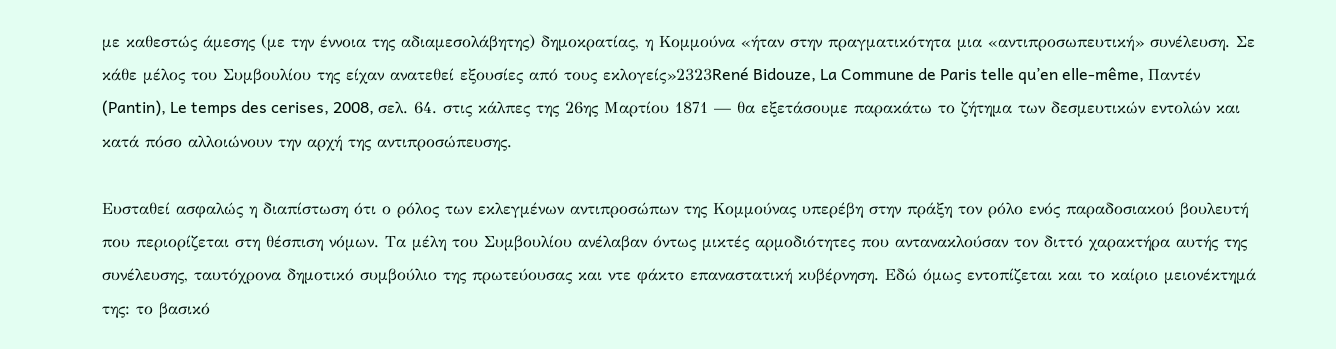με καθεστώς άμεσης (με την έννοια της αδιαμεσολάβητης) δημοκρατίας, η Κομμούνα «ήταν στην πραγματικότητα μια «αντιπροσωπευτική» συνέλευση. Σε κάθε μέλος του Συμβουλίου της είχαν ανατεθεί εξουσίες από τους εκλογείς»2323René Bidouze, La Commune de Paris telle qu’en elle-même, Παντέν (Pantin), Le temps des cerises, 2008, σελ. 64. στις κάλπες της 26ης Μαρτίου 1871 — θα εξετάσουμε παρακάτω το ζήτημα των δεσμευτικών εντολών και κατά πόσο αλλοιώνουν την αρχή της αντιπροσώπευσης.

Ευσταθεί ασφαλώς η διαπίστωση ότι ο ρόλος των εκλεγμένων αντιπροσώπων της Κομμούνας υπερέβη στην πράξη τον ρόλο ενός παραδοσιακού βουλευτή που περιορίζεται στη θέσπιση νόμων. Τα μέλη του Συμβουλίου ανέλαβαν όντως μικτές αρμοδιότητες που αντανακλούσαν τον διττό χαρακτήρα αυτής της συνέλευσης, ταυτόχρονα δημοτικό συμβούλιο της πρωτεύουσας και ντε φάκτο επαναστατική κυβέρνηση. Εδώ όμως εντοπίζεται και το καίριο μειονέκτημά της: το βασικό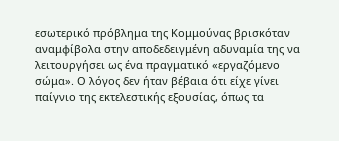εσωτερικό πρόβλημα της Κομμούνας βρισκόταν αναμφίβολα στην αποδεδειγμένη αδυναμία της να λειτουργήσει ως ένα πραγματικό «εργαζόμενο σώμα». Ο λόγος δεν ήταν βέβαια ότι είχε γίνει παίγνιο της εκτελεστικής εξουσίας, όπως τα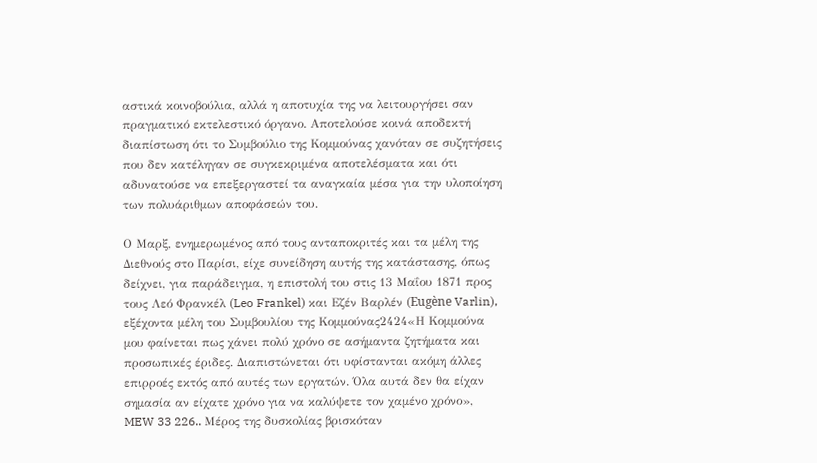αστικά κοινοβούλια, αλλά η αποτυχία της να λειτουργήσει σαν πραγματικό εκτελεστικό όργανο. Αποτελούσε κοινά αποδεκτή διαπίστωση ότι το Συμβούλιο της Κομμούνας χανόταν σε συζητήσεις που δεν κατέληγαν σε συγκεκριμένα αποτελέσματα και ότι αδυνατούσε να επεξεργαστεί τα αναγκαία μέσα για την υλοποίηση των πολυάριθμων αποφάσεών του.

Ο Μαρξ, ενημερωμένος από τους ανταποκριτές και τα μέλη της Διεθνούς στο Παρίσι, είχε συνείδηση αυτής της κατάστασης, όπως δείχνει, για παράδειγμα, η επιστολή του στις 13 Μαΐου 1871 προς τους Λεό Φρανκέλ (Leo Frankel) και Εζέν Βαρλέν (Eugène Varlin), εξέχοντα μέλη του Συμβουλίου της Κομμούνας2424«Η Κομμούνα μου φαίνεται πως χάνει πολύ χρόνο σε ασήμαντα ζητήματα και προσωπικές έριδες. Διαπιστώνεται ότι υφίστανται ακόμη άλλες επιρροές εκτός από αυτές των εργατών. Όλα αυτά δεν θα είχαν σημασία αν είχατε χρόνο για να καλύψετε τον χαμένο χρόνο», MEW 33 226.. Μέρος της δυσκολίας βρισκόταν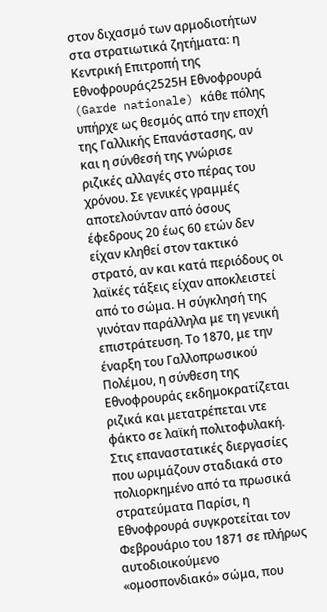στον διχασμό των αρμοδιοτήτων στα στρατιωτικά ζητήματα: η Κεντρική Επιτροπή της Εθνοφρουράς2525Η Εθνοφρουρά (Garde nationale) κάθε πόλης υπήρχε ως θεσμός από την εποχή της Γαλλικής Επανάστασης, αν και η σύνθεσή της γνώρισε ριζικές αλλαγές στο πέρας του χρόνου. Σε γενικές γραμμές αποτελούνταν από όσους έφεδρους 20 έως 60 ετών δεν είχαν κληθεί στον τακτικό στρατό, αν και κατά περιόδους οι λαϊκές τάξεις είχαν αποκλειστεί από το σώμα. Η σύγκλησή της γινόταν παράλληλα με τη γενική επιστράτευση. Το 1870, με την έναρξη του Γαλλοπρωσικού Πολέμου, η σύνθεση της Εθνοφρουράς εκδημοκρατίζεται ριζικά και μετατρέπεται ντε φάκτο σε λαϊκή πολιτοφυλακή. Στις επαναστατικές διεργασίες που ωριμάζουν σταδιακά στο πολιορκημένο από τα πρωσικά στρατεύματα Παρίσι, η Εθνοφρουρά συγκροτείται τον Φεβρουάριο του 1871 σε πλήρως αυτοδιοικούμενο «ομοσπονδιακό» σώμα, που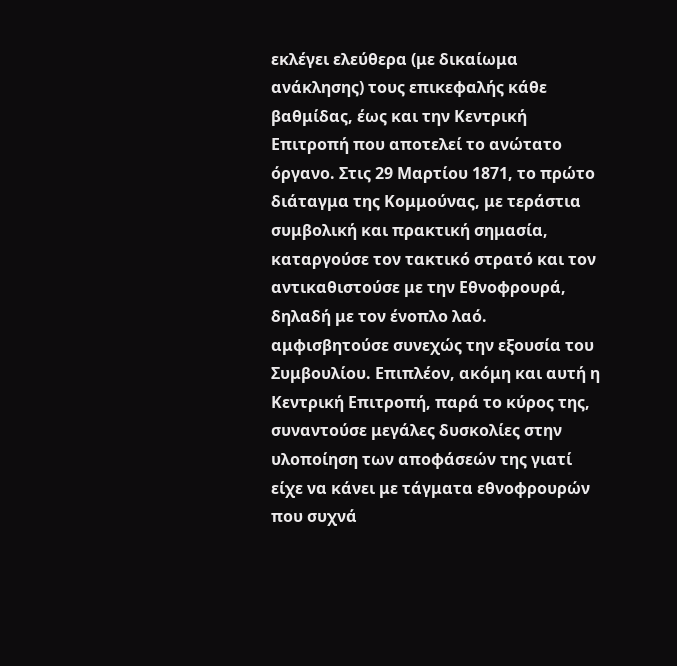εκλέγει ελεύθερα (με δικαίωμα ανάκλησης) τους επικεφαλής κάθε βαθμίδας, έως και την Κεντρική Επιτροπή που αποτελεί το ανώτατο όργανο. Στις 29 Μαρτίου 1871, το πρώτο διάταγμα της Κομμούνας, με τεράστια συμβολική και πρακτική σημασία, καταργούσε τον τακτικό στρατό και τον αντικαθιστούσε με την Εθνοφρουρά, δηλαδή με τον ένοπλο λαό. αμφισβητούσε συνεχώς την εξουσία του Συμβουλίου. Επιπλέον, ακόμη και αυτή η Κεντρική Επιτροπή, παρά το κύρος της, συναντούσε μεγάλες δυσκολίες στην υλοποίηση των αποφάσεών της γιατί είχε να κάνει με τάγματα εθνοφρουρών που συχνά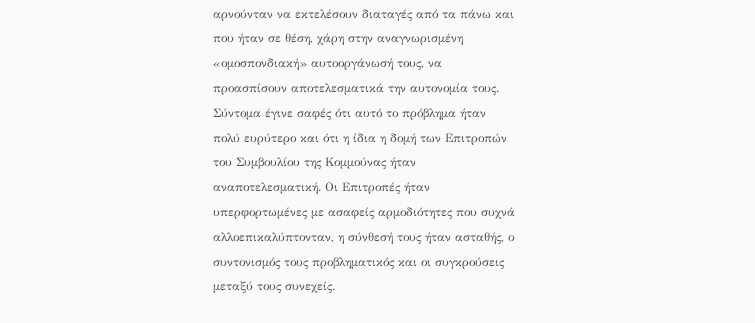αρνούνταν να εκτελέσουν διαταγές από τα πάνω και που ήταν σε θέση, χάρη στην αναγνωρισμένη «ομοσπονδιακή» αυτοοργάνωσή τους, να προασπίσουν αποτελεσματικά την αυτονομία τους. Σύντομα έγινε σαφές ότι αυτό το πρόβλημα ήταν πολύ ευρύτερο και ότι η ίδια η δομή των Επιτροπών του Συμβουλίου της Κομμούνας ήταν αναποτελεσματική. Οι Επιτροπές ήταν υπερφορτωμένες με ασαφείς αρμοδιότητες που συχνά αλλοεπικαλύπτονταν, η σύνθεσή τους ήταν ασταθής, ο συντονισμός τους προβληματικός και οι συγκρούσεις μεταξύ τους συνεχείς.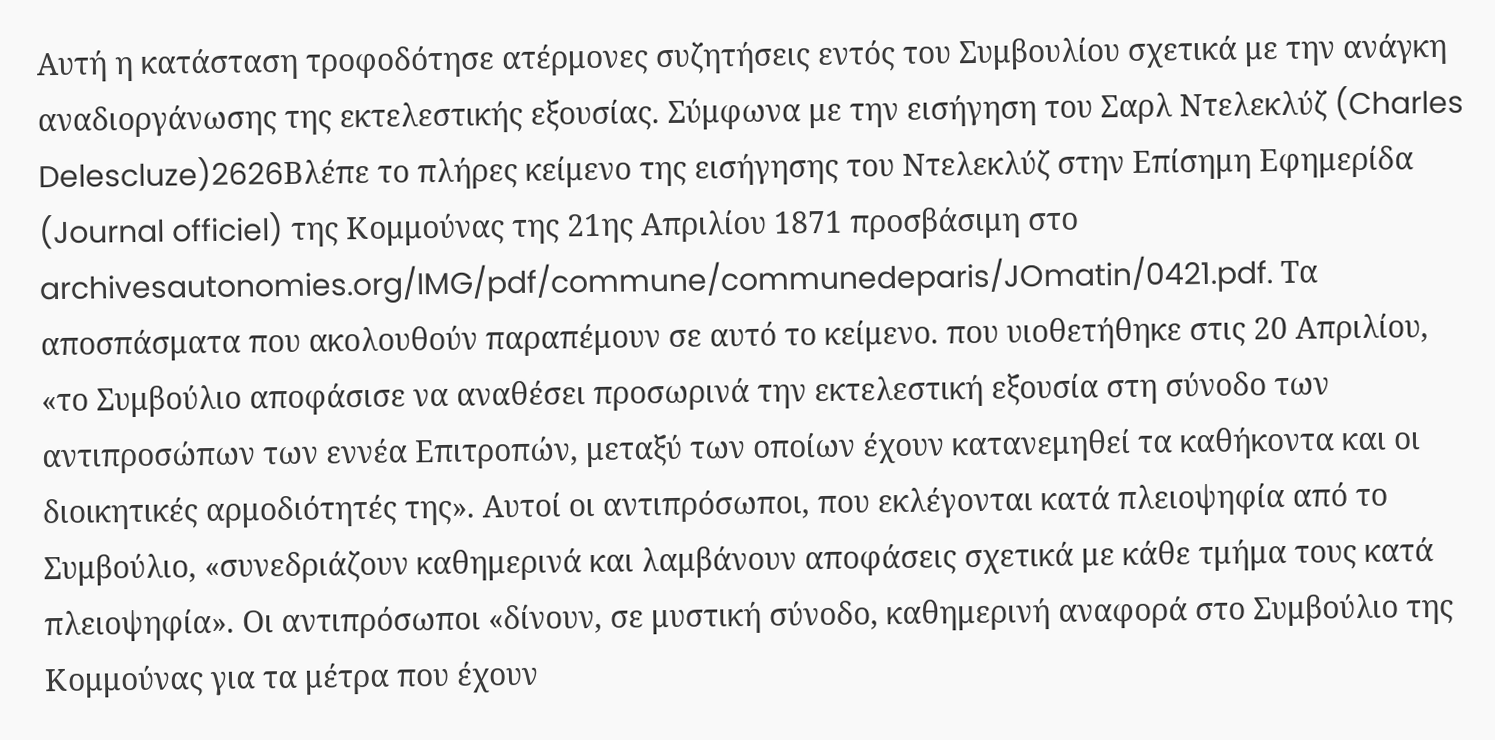Αυτή η κατάσταση τροφοδότησε ατέρμονες συζητήσεις εντός του Συμβουλίου σχετικά με την ανάγκη αναδιοργάνωσης της εκτελεστικής εξουσίας. Σύμφωνα με την εισήγηση του Σαρλ Ντελεκλύζ (Charles Delescluze)2626Βλέπε το πλήρες κείμενο της εισήγησης του Ντελεκλύζ στην Επίσημη Εφημερίδα (Journal officiel) της Κομμούνας της 21ης Απριλίου 1871 προσβάσιμη στο archivesautonomies.org/IMG/pdf/commune/communedeparis/JOmatin/0421.pdf. Τα αποσπάσματα που ακολουθούν παραπέμουν σε αυτό το κείμενο. που υιοθετήθηκε στις 20 Απριλίου, «το Συμβούλιο αποφάσισε να αναθέσει προσωρινά την εκτελεστική εξουσία στη σύνοδο των αντιπροσώπων των εννέα Επιτροπών, μεταξύ των οποίων έχουν κατανεμηθεί τα καθήκοντα και οι διοικητικές αρμοδιότητές της». Αυτοί οι αντιπρόσωποι, που εκλέγονται κατά πλειοψηφία από το Συμβούλιο, «συνεδριάζουν καθημερινά και λαμβάνουν αποφάσεις σχετικά με κάθε τμήμα τους κατά πλειοψηφία». Οι αντιπρόσωποι «δίνουν, σε μυστική σύνοδο, καθημερινή αναφορά στο Συμβούλιο της Κομμούνας για τα μέτρα που έχουν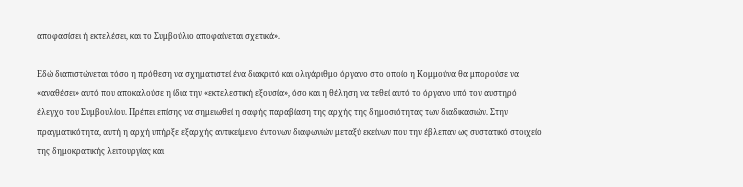αποφασίσει ή εκτελέσει, και το Συμβούλιο αποφαίνεται σχετικά».

Εδώ διαπιστώνεται τόσο η πρόθεση να σχηματιστεί ένα διακριτό και ολιγάριθμο όργανο στο οποίο η Κομμούνα θα μπορούσε να «αναθέσει» αυτό που αποκαλούσε η ίδια την «εκτελεστική εξουσία», όσο και η θέληση να τεθεί αυτό το όργανο υπό τον αυστηρό έλεγχο του Συμβουλίου. Πρέπει επίσης να σημειωθεί η σαφής παραβίαση της αρχής της δημοσιότητας των διαδικασιών. Στην πραγματικότητα, αυτή η αρχή υπήρξε εξαρχής αντικείμενο έντονων διαφωνιών μεταξύ εκείνων που την έβλεπαν ως συστατικό στοιχείο της δημοκρατικής λειτουργίας και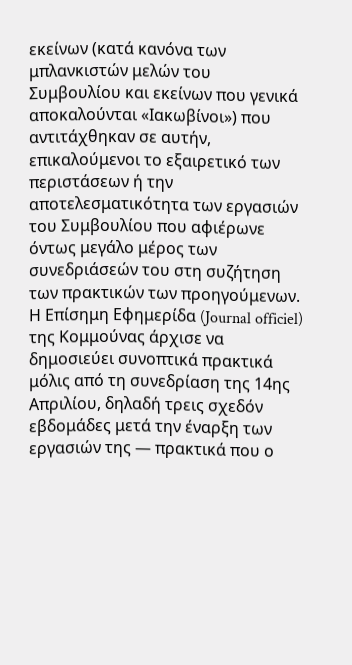εκείνων (κατά κανόνα των μπλανκιστών μελών του Συμβουλίου και εκείνων που γενικά αποκαλούνται «Ιακωβίνοι») που αντιτάχθηκαν σε αυτήν, επικαλούμενοι το εξαιρετικό των περιστάσεων ή την αποτελεσματικότητα των εργασιών του Συμβουλίου που αφιέρωνε όντως μεγάλο μέρος των συνεδριάσεών του στη συζήτηση των πρακτικών των προηγούμενων. Η Επίσημη Εφημερίδα (Journal officiel) της Κομμούνας άρχισε να δημοσιεύει συνοπτικά πρακτικά μόλις από τη συνεδρίαση της 14ης Απριλίου, δηλαδή τρεις σχεδόν εβδομάδες μετά την έναρξη των εργασιών της — πρακτικά που ο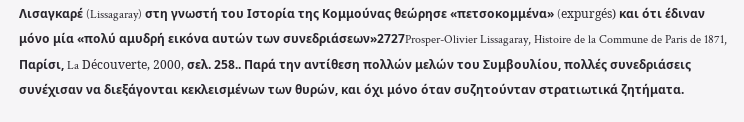Λισαγκαρέ (Lissagaray) στη γνωστή του Ιστορία της Κομμούνας θεώρησε «πετσοκομμένα» (expurgés) και ότι έδιναν μόνο μία «πολύ αμυδρή εικόνα αυτών των συνεδριάσεων»2727Prosper-Olivier Lissagaray, Histoire de la Commune de Paris de 1871, Παρίσι, La Découverte, 2000, σελ. 258.. Παρά την αντίθεση πολλών μελών του Συμβουλίου, πολλές συνεδριάσεις συνέχισαν να διεξάγονται κεκλεισμένων των θυρών, και όχι μόνο όταν συζητούνταν στρατιωτικά ζητήματα.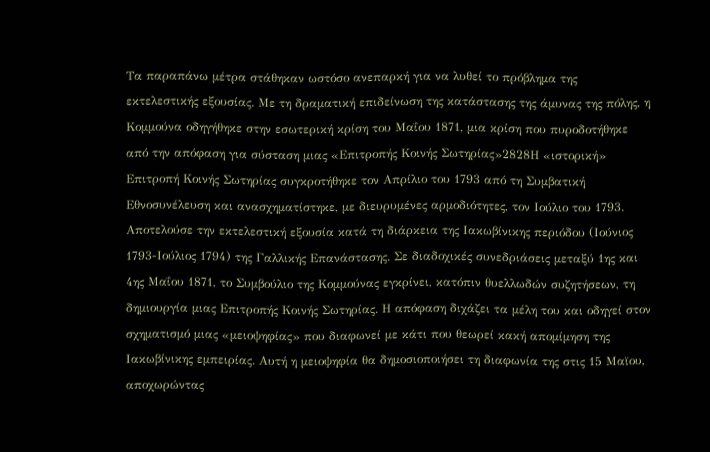Τα παραπάνω μέτρα στάθηκαν ωστόσο ανεπαρκή για να λυθεί το πρόβλημα της εκτελεστικής εξουσίας. Με τη δραματική επιδείνωση της κατάστασης της άμυνας της πόλης, η Κομμούνα οδηγήθηκε στην εσωτερική κρίση του Μαΐου 1871, μια κρίση που πυροδοτήθηκε από την απόφαση για σύσταση μιας «Επιτροπής Κοινής Σωτηρίας»2828Η «ιστορική» Επιτροπή Κοινής Σωτηρίας συγκροτήθηκε τον Απρίλιο του 1793 από τη Συμβατική Εθνοσυνέλευση και ανασχηματίστηκε, με διευρυμένες αρμοδιότητες, τον Ιούλιο του 1793. Αποτελούσε την εκτελεστική εξουσία κατά τη διάρκεια της Ιακωβίνικης περιόδου (Ιούνιος 1793-Ιούλιος 1794) της Γαλλικής Επανάστασης. Σε διαδοχικές συνεδριάσεις μεταξύ 1ης και 4ης Μαΐου 1871, το Συμβούλιο της Κομμούνας εγκρίνει, κατόπιν θυελλωδών συζητήσεων, τη δημιουργία μιας Επιτροπής Κοινής Σωτηρίας. Η απόφαση διχάζει τα μέλη του και οδηγεί στον σχηματισμό μιας «μειοψηφίας» που διαφωνεί με κάτι που θεωρεί κακή απομίμηση της Ιακωβίνικης εμπειρίας. Αυτή η μειοψηφία θα δημοσιοποιήσει τη διαφωνία της στις 15 Μαϊου, αποχωρώντας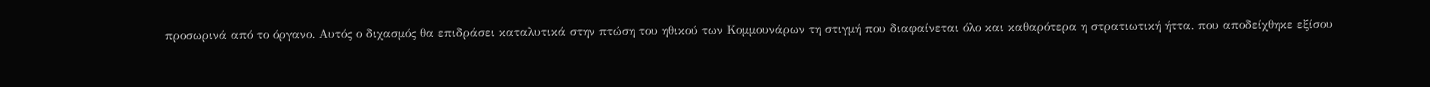προσωρινά από το όργανο. Αυτός ο διχασμός θα επιδράσει καταλυτικά στην πτώση του ηθικού των Κομμουνάρων τη στιγμή που διαφαίνεται όλο και καθαρότερα η στρατιωτική ήττα. που αποδείχθηκε εξίσου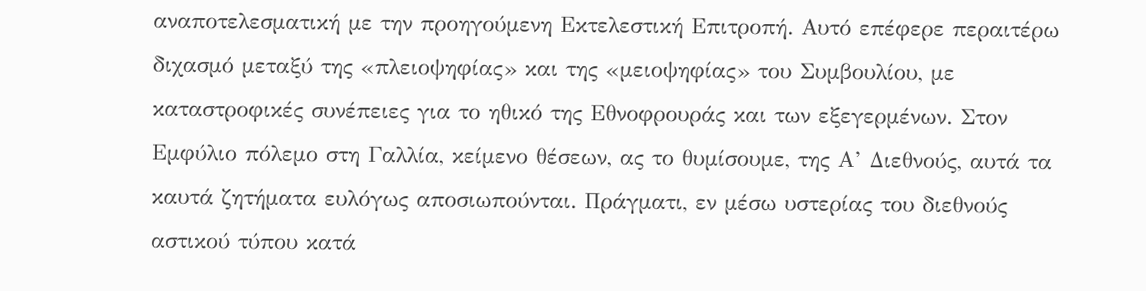αναποτελεσματική με την προηγούμενη Εκτελεστική Επιτροπή. Αυτό επέφερε περαιτέρω διχασμό μεταξύ της «πλειοψηφίας» και της «μειοψηφίας» του Συμβουλίου, με καταστροφικές συνέπειες για το ηθικό της Εθνοφρουράς και των εξεγερμένων. Στον Εμφύλιο πόλεμο στη Γαλλία, κείμενο θέσεων, ας το θυμίσουμε, της Α’ Διεθνούς, αυτά τα καυτά ζητήματα ευλόγως αποσιωπούνται. Πράγματι, εν μέσω υστερίας του διεθνούς αστικού τύπου κατά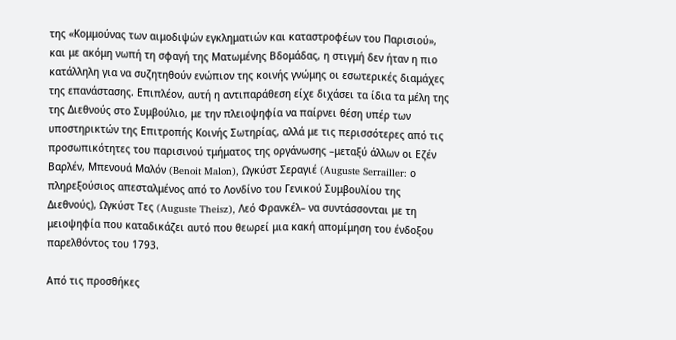της «Κομμούνας των αιμοδιψών εγκληματιών και καταστροφέων του Παρισιού», και με ακόμη νωπή τη σφαγή της Ματωμένης Βδομάδας, η στιγμή δεν ήταν η πιο κατάλληλη για να συζητηθούν ενώπιον της κοινής γνώμης οι εσωτερικές διαμάχες της επανάστασης. Επιπλέον, αυτή η αντιπαράθεση είχε διχάσει τα ίδια τα μέλη της της Διεθνούς στο Συμβούλιο, με την πλειοψηφία να παίρνει θέση υπέρ των υποστηρικτών της Επιτροπής Κοινής Σωτηρίας, αλλά με τις περισσότερες από τις προσωπικότητες του παρισινού τμήματος της οργάνωσης –μεταξύ άλλων οι Εζέν Βαρλέν, Μπενουά Μαλόν (Benoit Malon), Ωγκύστ Σεραγιέ (Auguste Serrailler: ο πληρεξούσιος απεσταλμένος από το Λονδίνο του Γενικού Συμβουλίου της Διεθνούς), Ωγκύστ Τες (Auguste Theisz), Λεό Φρανκέλ– να συντάσσονται με τη μειοψηφία που καταδικάζει αυτό που θεωρεί μια κακή απομίμηση του ένδοξου παρελθόντος του 1793.

Από τις προσθήκες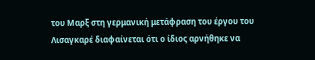του Μαρξ στη γερμανική μετάφραση του έργου του Λισαγκαρέ διαφαίνεται ότι ο ίδιος αρνήθηκε να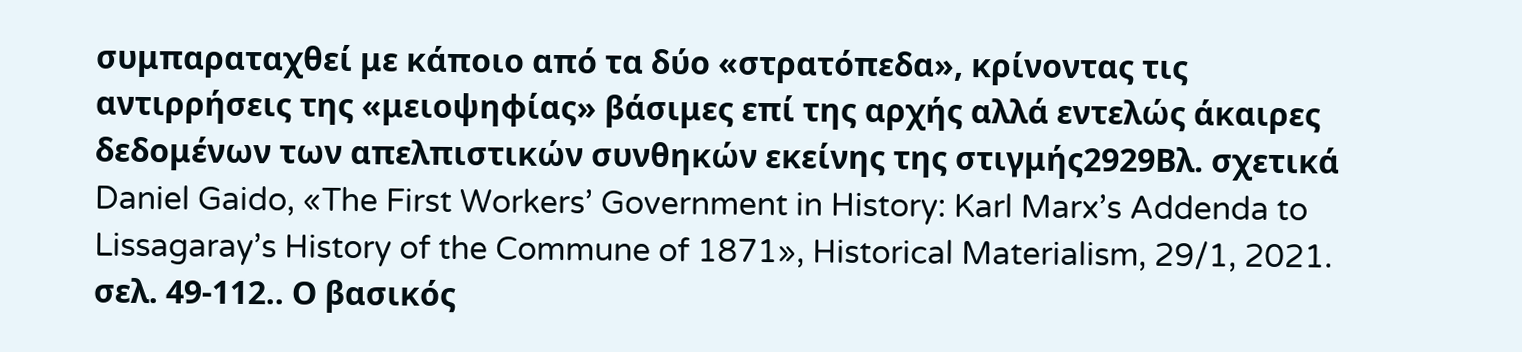συμπαραταχθεί με κάποιο από τα δύο «στρατόπεδα», κρίνοντας τις αντιρρήσεις της «μειοψηφίας» βάσιμες επί της αρχής αλλά εντελώς άκαιρες δεδομένων των απελπιστικών συνθηκών εκείνης της στιγμής2929Βλ. σχετικά Daniel Gaido, «The First Workers’ Government in History: Karl Marx’s Addenda to Lissagaray’s History of the Commune of 1871», Historical Materialism, 29/1, 2021. σελ. 49-112.. Ο βασικός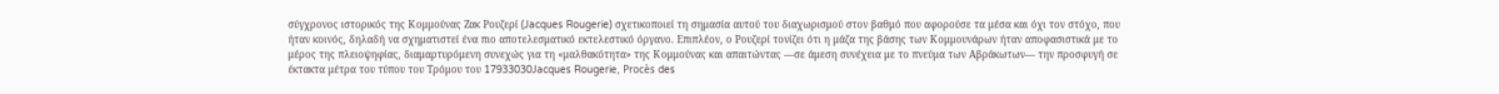σύγχρονος ιστορικός της Κομμούνας Ζακ Ρουζερί (Jacques Rougerie) σχετικοποιεί τη σημασία αυτού του διαχωρισμού στον βαθμό που αφορούσε τα μέσα και όχι τον στόχο, που ήταν κοινός, δηλαδή να σχηματιστεί ένα πιο αποτελεσματικό εκτελεστικό όργανο. Επιπλέον, ο Ρουζερί τονίζει ότι η μάζα της βάσης των Κομμουνάρων ήταν αποφασιστικά με το μέρος της πλειοψηφίας, διαμαρτυρόμενη συνεχώς για τη «μαλθακότητα» της Κομμούνας και απαιτώντας —σε άμεση συνέχεια με το πνεύμα των Αβράκωτων— την προσφυγή σε έκτακτα μέτρα του τύπου του Τρόμου του 17933030Jacques Rougerie, Procès des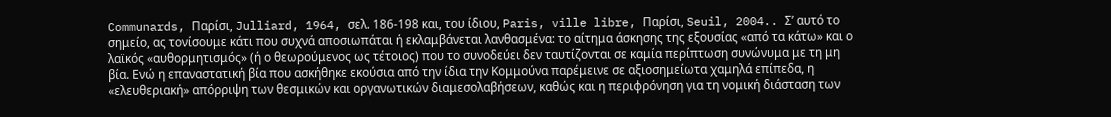Communards, Παρίσι, Julliard, 1964, σελ. 186-198 και, του ίδιου, Paris, ville libre, Παρίσι, Seuil, 2004.. Σ’ αυτό το σημείο, ας τονίσουμε κάτι που συχνά αποσιωπάται ή εκλαμβάνεται λανθασμένα: το αίτημα άσκησης της εξουσίας «από τα κάτω» και ο λαϊκός «αυθορμητισμός» (ή ο θεωρούμενος ως τέτοιος) που το συνοδεύει δεν ταυτίζονται σε καμία περίπτωση συνώνυμα με τη μη βία. Ενώ η επαναστατική βία που ασκήθηκε εκούσια από την ίδια την Κομμούνα παρέμεινε σε αξιοσημείωτα χαμηλά επίπεδα, η «ελευθεριακή» απόρριψη των θεσμικών και οργανωτικών διαμεσολαβήσεων, καθώς και η περιφρόνηση για τη νομική διάσταση των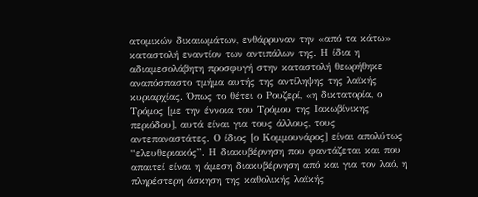ατομικών δικαιωμάτων, ενθάρρυναν την «από τα κάτω» καταστολή εναντίον των αντιπάλων της. Η ίδια η αδιαμεσολάβητη προσφυγή στην καταστολή θεωρήθηκε αναπόσπαστο τμήμα αυτής της αντίληψης της λαϊκής κυριαρχίας. Όπως το θέτει ο Ρουζερί, «η δικτατορία, ο Τρόμος [με την έννοια του Τρόμου της Ιακωβίνικης περιόδου], αυτά είναι για τους άλλους, τους αντεπαναστάτες. Ο ίδιος [ο Κομμουνάρος] είναι απολύτως “ελευθεριακός”. Η διακυβέρνηση που φαντάζεται και που απαιτεί είναι η άμεση διακυβέρνηση από και για τον λαό, η πληρέστερη άσκηση της καθολικής λαϊκής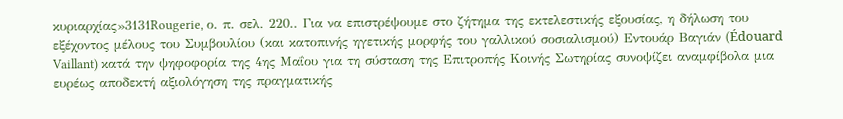κυριαρχίας»3131Rougerie, ο. π. σελ. 220.. Για να επιστρέψουμε στο ζήτημα της εκτελεστικής εξουσίας, η δήλωση του εξέχοντος μέλους του Συμβουλίου (και κατοπινής ηγετικής μορφής του γαλλικού σοσιαλισμού) Εντουάρ Βαγιάν (Édouard Vaillant) κατά την ψηφοφορία της 4ης Μαΐου για τη σύσταση της Επιτροπής Κοινής Σωτηρίας συνοψίζει αναμφίβολα μια ευρέως αποδεκτή αξιολόγηση της πραγματικής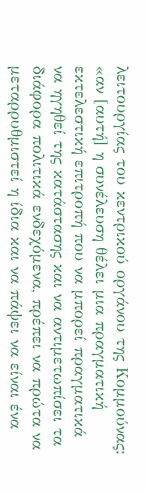λειτουργίας του κεντρικού οργάνου της Κομμούνας: «αν [αυτή] η συνέλευση θέλει μια πραγματική εκτελεστική επιτροπή που να μπορεί πραγματικά να ηγηθεί της κατάστασης και να αντιμετωπίσει τα διάφορα πολιτικά ενδεχόμενα, πρέπει να πρώτα να μεταρρυθμιστεί η ίδια και να πάψει να είναι ένα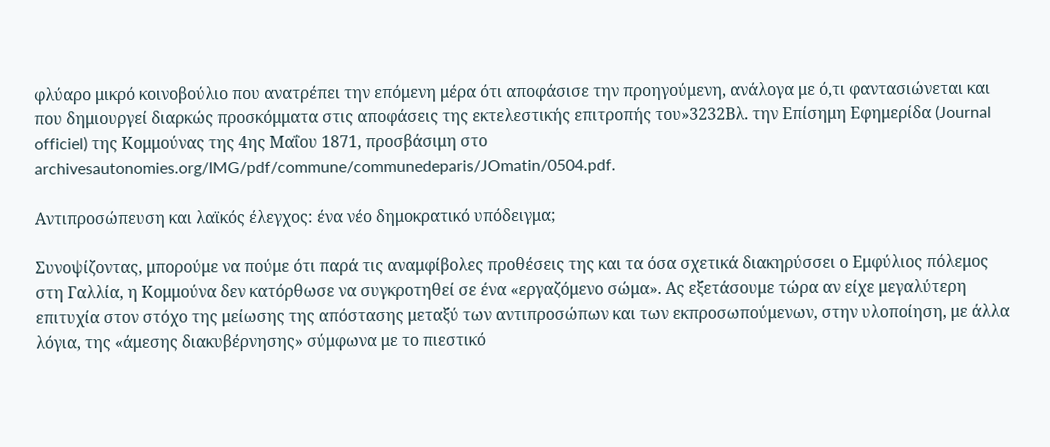φλύαρο μικρό κοινοβούλιο που ανατρέπει την επόμενη μέρα ότι αποφάσισε την προηγούμενη, ανάλογα με ό,τι φαντασιώνεται και που δημιουργεί διαρκώς προσκόμματα στις αποφάσεις της εκτελεστικής επιτροπής του»3232Βλ. την Επίσημη Εφημερίδα (Journal officiel) της Κομμούνας της 4ης Μαΐου 1871, προσβάσιμη στο archivesautonomies.org/IMG/pdf/commune/communedeparis/JOmatin/0504.pdf.

Αντιπροσώπευση και λαϊκός έλεγχος: ένα νέο δημοκρατικό υπόδειγμα;

Συνοψίζοντας, μπορούμε να πούμε ότι παρά τις αναμφίβολες προθέσεις της και τα όσα σχετικά διακηρύσσει ο Εμφύλιος πόλεμος στη Γαλλία, η Κομμούνα δεν κατόρθωσε να συγκροτηθεί σε ένα «εργαζόμενο σώμα». Ας εξετάσουμε τώρα αν είχε μεγαλύτερη επιτυχία στον στόχο της μείωσης της απόστασης μεταξύ των αντιπροσώπων και των εκπροσωπούμενων, στην υλοποίηση, με άλλα λόγια, της «άμεσης διακυβέρνησης» σύμφωνα με το πιεστικό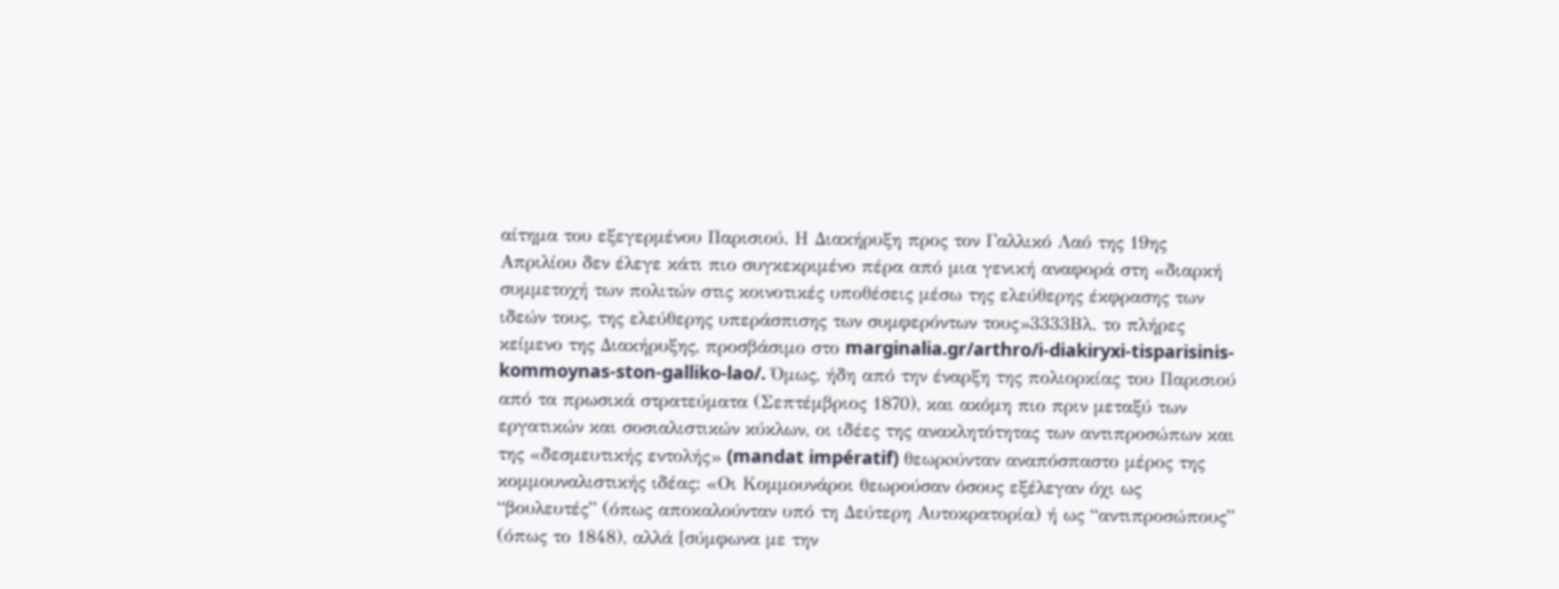αίτημα του εξεγερμένου Παρισιού. Η Διακήρυξη προς τον Γαλλικό Λαό της 19ης Απριλίου δεν έλεγε κάτι πιο συγκεκριμένο πέρα από μια γενική αναφορά στη «διαρκή συμμετοχή των πολιτών στις κοινοτικές υποθέσεις μέσω της ελεύθερης έκφρασης των ιδεών τους, της ελεύθερης υπεράσπισης των συμφερόντων τους»3333Βλ. το πλήρες κείμενο της Διακήρυξης, προσβάσιμο στο marginalia.gr/arthro/i-diakiryxi-tisparisinis-kommoynas-ston-galliko-lao/. Όμως, ήδη από την έναρξη της πολιορκίας του Παρισιού από τα πρωσικά στρατεύματα (Σεπτέμβριος 1870), και ακόμη πιο πριν μεταξύ των εργατικών και σοσιαλιστικών κύκλων, οι ιδέες της ανακλητότητας των αντιπροσώπων και της «δεσμευτικής εντολής» (mandat impératif) θεωρoύνταν αναπόσπαστο μέρος της κομμουναλιστικής ιδέας: «Οι Κομμουνάροι θεωρούσαν όσους εξέλεγαν όχι ως “βουλευτές” (όπως αποκαλούνταν υπό τη Δεύτερη Αυτοκρατορία) ή ως “αντιπροσώπους” (όπως το 1848), αλλά [σύμφωνα με την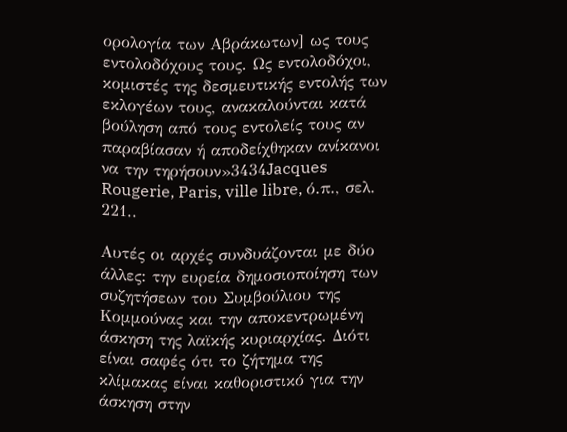ορολογία των Αβράκωτων] ως τους εντολοδόχους τους. Ως εντολοδόχοι, κομιστές της δεσμευτικής εντολής των εκλογέων τους, ανακαλούνται κατά βούληση από τους εντολείς τους αν παραβίασαν ή αποδείχθηκαν ανίκανοι να την τηρήσουν»3434Jacques Rougerie, Paris, ville libre, ό.π., σελ. 221..

Αυτές οι αρχές συνδυάζονται με δύο άλλες: την ευρεία δημοσιοποίηση των συζητήσεων του Συμβούλιου της Κομμούνας και την αποκεντρωμένη άσκηση της λαϊκής κυριαρχίας. Διότι είναι σαφές ότι το ζήτημα της κλίμακας είναι καθοριστικό για την άσκηση στην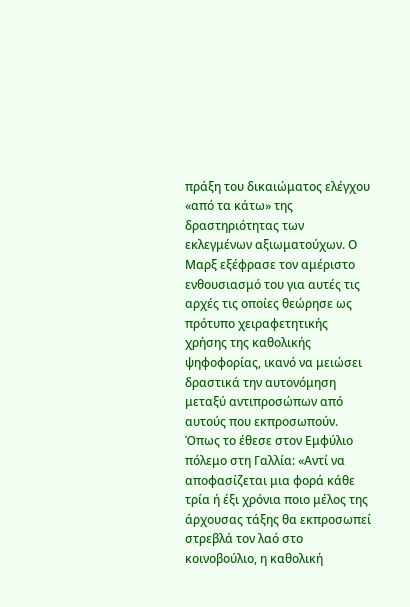πράξη του δικαιώματος ελέγχου «από τα κάτω» της δραστηριότητας των εκλεγμένων αξιωματούχων. Ο Μαρξ εξέφρασε τον αμέριστο ενθουσιασμό του για αυτές τις αρχές τις οποίες θεώρησε ως πρότυπο χειραφετητικής χρήσης της καθολικής ψηφοφορίας, ικανό να μειώσει δραστικά την αυτονόμηση μεταξύ αντιπροσώπων από αυτούς που εκπροσωπούν. Όπως το έθεσε στον Εμφύλιο πόλεμο στη Γαλλία: «Αντί να αποφασίζεται μια φορά κάθε τρία ή έξι χρόνια ποιο μέλος της άρχουσας τάξης θα εκπροσωπεί στρεβλά τον λαό στο κοινοβούλιο, η καθολική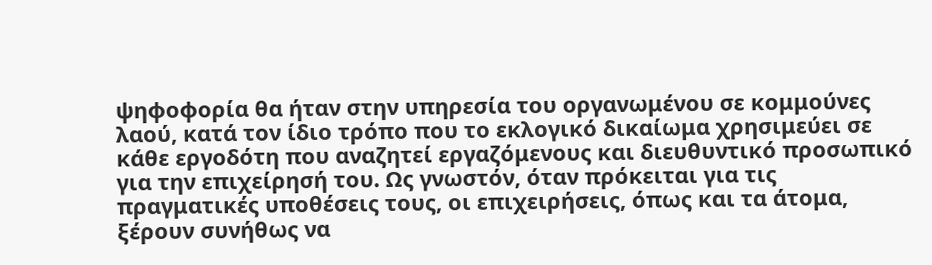ψηφοφορία θα ήταν στην υπηρεσία του οργανωμένου σε κομμούνες λαού, κατά τον ίδιο τρόπο που το εκλογικό δικαίωμα χρησιμεύει σε κάθε εργοδότη που αναζητεί εργαζόμενους και διευθυντικό προσωπικό για την επιχείρησή του. Ως γνωστόν, όταν πρόκειται για τις πραγματικές υποθέσεις τους, οι επιχειρήσεις, όπως και τα άτομα, ξέρουν συνήθως να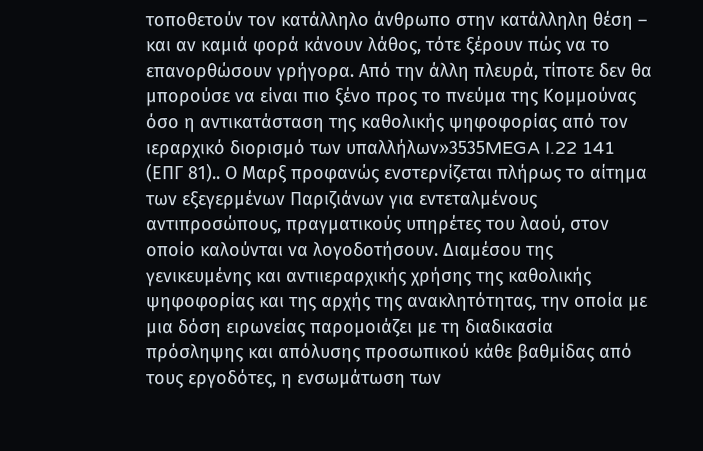τοποθετούν τον κατάλληλο άνθρωπο στην κατάλληλη θέση – και αν καμιά φορά κάνουν λάθος, τότε ξέρουν πώς να το επανορθώσουν γρήγορα. Από την άλλη πλευρά, τίποτε δεν θα μπορούσε να είναι πιο ξένο προς το πνεύμα της Κομμούνας όσο η αντικατάσταση της καθολικής ψηφοφορίας από τον ιεραρχικό διορισμό των υπαλλήλων»3535MEGA I.22 141 (ΕΠΓ 81).. Ο Μαρξ προφανώς ενστερνίζεται πλήρως το αίτημα των εξεγερμένων Παριζιάνων για εντεταλμένους αντιπροσώπους, πραγματικούς υπηρέτες του λαού, στον οποίο καλούνται να λογοδοτήσουν. Διαμέσου της γενικευμένης και αντιιεραρχικής χρήσης της καθολικής ψηφοφορίας και της αρχής της ανακλητότητας, την οποία με μια δόση ειρωνείας παρομοιάζει με τη διαδικασία πρόσληψης και απόλυσης προσωπικού κάθε βαθμίδας από τους εργοδότες, η ενσωμάτωση των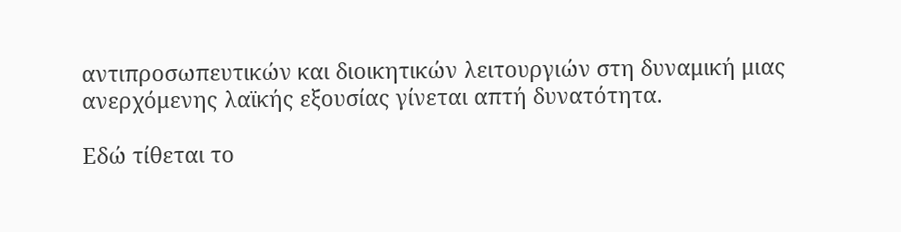αντιπροσωπευτικών και διοικητικών λειτουργιών στη δυναμική μιας ανερχόμενης λαϊκής εξουσίας γίνεται απτή δυνατότητα.

Εδώ τίθεται το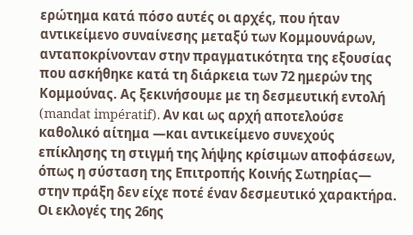ερώτημα κατά πόσο αυτές οι αρχές, που ήταν αντικείμενο συναίνεσης μεταξύ των Κομμουνάρων, ανταποκρίνονταν στην πραγματικότητα της εξουσίας που ασκήθηκε κατά τη διάρκεια των 72 ημερών της Κομμούνας. Ας ξεκινήσουμε με τη δεσμευτική εντολή (mandat impératif). Αν και ως αρχή αποτελούσε καθολικό αίτημα —και αντικείμενο συνεχούς επίκλησης τη στιγμή της λήψης κρίσιμων αποφάσεων, όπως η σύσταση της Επιτροπής Κοινής Σωτηρίας— στην πράξη δεν είχε ποτέ έναν δεσμευτικό χαρακτήρα. Οι εκλογές της 26ης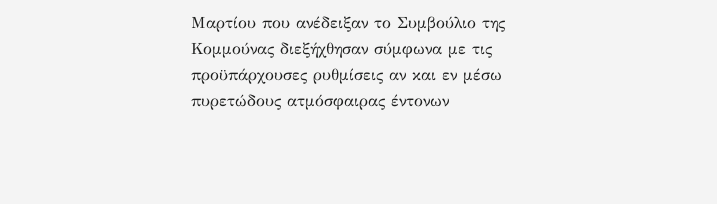Μαρτίου που ανέδειξαν το Συμβούλιο της Κομμούνας διεξήχθησαν σύμφωνα με τις προϋπάρχουσες ρυθμίσεις αν και εν μέσω πυρετώδους ατμόσφαιρας έντονων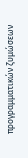προγραμματικών ζυμώσεων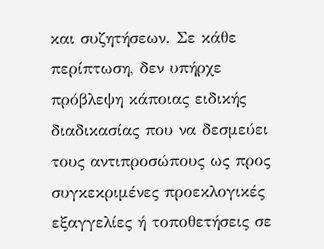και συζητήσεων. Σε κάθε περίπτωση, δεν υπήρχε πρόβλεψη κάποιας ειδικής διαδικασίας που να δεσμεύει τους αντιπροσώπους ως προς συγκεκριμένες προεκλογικές εξαγγελίες ή τοποθετήσεις σε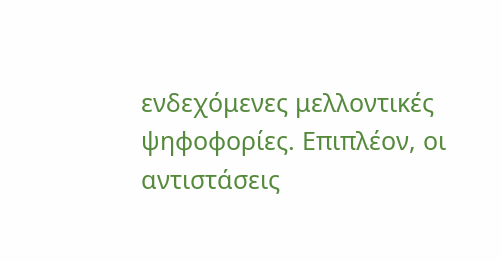ενδεχόμενες μελλοντικές ψηφοφορίες. Επιπλέον, οι αντιστάσεις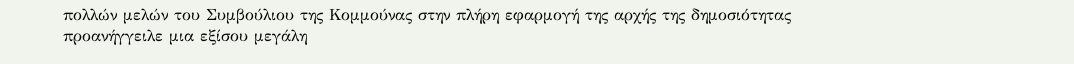πολλών μελών του Συμβούλιου της Κομμούνας στην πλήρη εφαρμογή της αρχής της δημοσιότητας προανήγγειλε μια εξίσου μεγάλη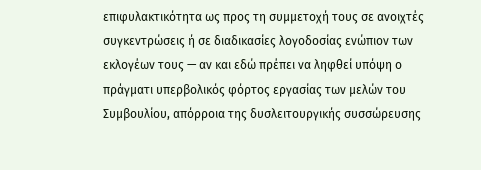επιφυλακτικότητα ως προς τη συμμετοχή τους σε ανοιχτές συγκεντρώσεις ή σε διαδικασίες λογοδοσίας ενώπιον των εκλογέων τους — αν και εδώ πρέπει να ληφθεί υπόψη ο πράγματι υπερβολικός φόρτος εργασίας των μελών του Συμβουλίου, απόρροια της δυσλειτουργικής συσσώρευσης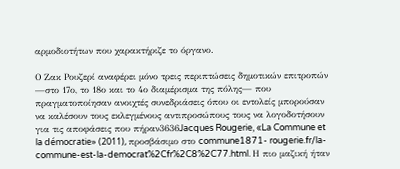αρμοδιοτήτων που χαρακτήριζε το όργανο.

Ο Ζακ Ρουζερί αναφέρει μόνο τρεις περιπτώσεις δημοτικών επιτροπών —στο 17ο, το 18ο και το 4ο διαμέρισμα της πόλης— που πραγματοποίησαν ανοιχτές συνεδριάσεις όπου οι εντολείς μπορούσαν να καλέσουν τους εκλεγμένους αντιπροσώπους τους να λογοδοτήσουν για τις αποφάσεις που πήραν3636Jacques Rougerie, «La Commune et la démocratie» (2011), προσβάσιμο στο commune1871- rougerie.fr/la-commune-est-la-democrat%2Cfr%2C8%2C77.html. Η πιο μαζική ήταν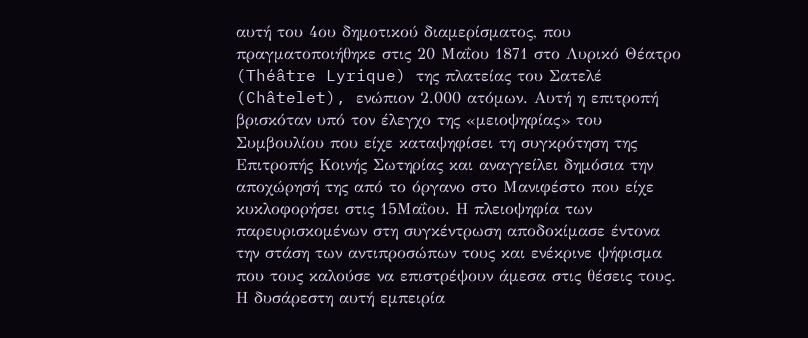αυτή του 4ου δημοτικού διαμερίσματος, που πραγματοποιήθηκε στις 20 Μαΐου 1871 στο Λυρικό Θέατρο (Théâtre Lyrique) της πλατείας του Σατελέ (Châtelet), ενώπιον 2.000 ατόμων. Αυτή η επιτροπή βρισκόταν υπό τον έλεγχο της «μειοψηφίας» του Συμβουλίου που είχε καταψηφίσει τη συγκρότηση της Επιτροπής Κοινής Σωτηρίας και αναγγείλει δημόσια την αποχώρησή της από το όργανο στο Μανιφέστο που είχε κυκλοφορήσει στις 15Μαΐου. Η πλειοψηφία των παρευρισκομένων στη συγκέντρωση αποδοκίμασε έντονα την στάση των αντιπροσώπων τους και ενέκρινε ψήφισμα που τους καλούσε να επιστρέψουν άμεσα στις θέσεις τους. Η δυσάρεστη αυτή εμπειρία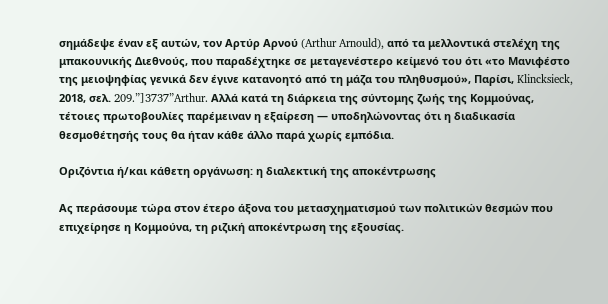σημάδεψε έναν εξ αυτών, τον Αρτύρ Αρνού (Arthur Arnould), από τα μελλοντικά στελέχη της μπακουνικής Διεθνούς, που παραδέχτηκε σε μεταγενέστερο κείμενό του ότι «το Μανιφέστο της μειοψηφίας γενικά δεν έγινε κατανοητό από τη μάζα του πληθυσμού», Παρίσι, Klincksieck, 2018, σελ. 209.”]3737”Arthur. Αλλά κατά τη διάρκεια της σύντομης ζωής της Κομμούνας, τέτοιες πρωτοβουλίες παρέμειναν η εξαίρεση — υποδηλώνοντας ότι η διαδικασία θεσμοθέτησής τους θα ήταν κάθε άλλο παρά χωρίς εμπόδια.

Οριζόντια ή/και κάθετη οργάνωση: η διαλεκτική της αποκέντρωσης

Ας περάσουμε τώρα στον έτερο άξονα του μετασχηματισμού των πολιτικών θεσμών που επιχείρησε η Κομμούνα, τη ριζική αποκέντρωση της εξουσίας.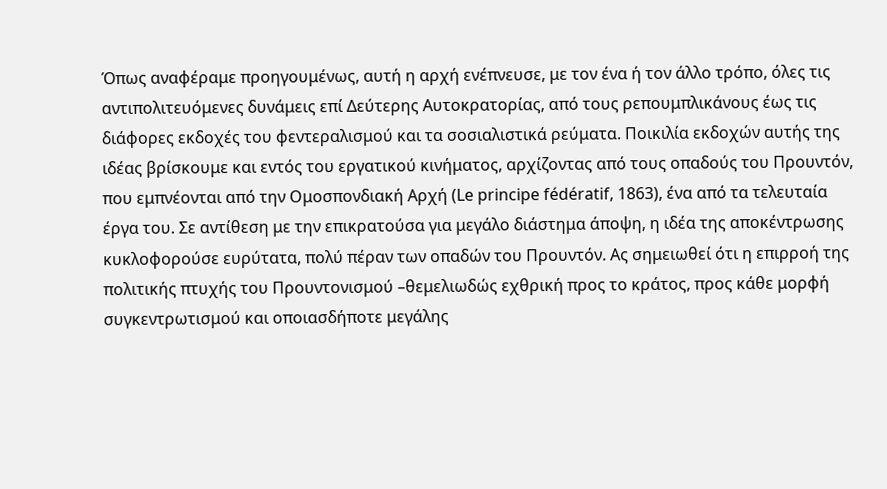Όπως αναφέραμε προηγουμένως, αυτή η αρχή ενέπνευσε, με τον ένα ή τον άλλο τρόπο, όλες τις αντιπολιτευόμενες δυνάμεις επί Δεύτερης Αυτοκρατορίας, από τους ρεπουμπλικάνους έως τις διάφορες εκδοχές του φεντεραλισμού και τα σοσιαλιστικά ρεύματα. Ποικιλία εκδοχών αυτής της ιδέας βρίσκουμε και εντός του εργατικού κινήματος, αρχίζοντας από τους οπαδούς του Προυντόν, που εμπνέονται από την Ομοσπονδιακή Αρχή (Le principe fédératif, 1863), ένα από τα τελευταία έργα του. Σε αντίθεση με την επικρατούσα για μεγάλο διάστημα άποψη, η ιδέα της αποκέντρωσης κυκλοφορούσε ευρύτατα, πολύ πέραν των οπαδών του Προυντόν. Ας σημειωθεί ότι η επιρροή της πολιτικής πτυχής του Προυντονισμού –θεμελιωδώς εχθρική προς το κράτος, προς κάθε μορφή συγκεντρωτισμού και οποιασδήποτε μεγάλης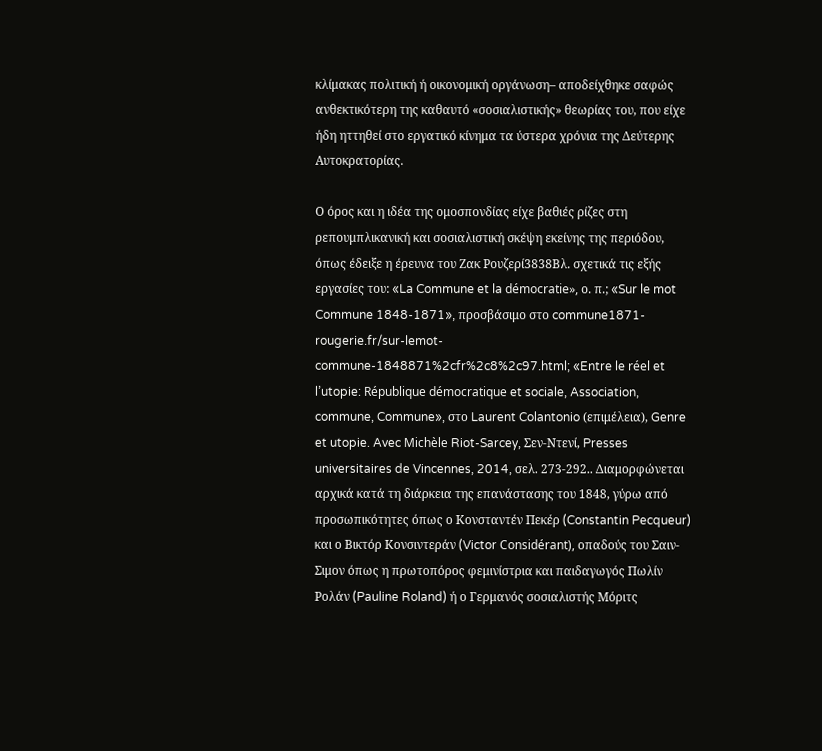κλίμακας πολιτική ή οικονομική οργάνωση– αποδείχθηκε σαφώς ανθεκτικότερη της καθαυτό «σοσιαλιστικής» θεωρίας του, που είχε ήδη ηττηθεί στο εργατικό κίνημα τα ύστερα χρόνια της Δεύτερης Αυτοκρατορίας.

Ο όρος και η ιδέα της ομοσπονδίας είχε βαθιές ρίζες στη ρεπουμπλικανική και σοσιαλιστική σκέψη εκείνης της περιόδου, όπως έδειξε η έρευνα του Ζακ Ρουζερί3838Βλ. σχετικά τις εξής εργασίες του: «La Commune et la démocratie», ο. π.; «Sur le mot Commune 1848-1871», προσβάσιμο στο commune1871-rougerie.fr/sur-lemot-commune-1848871%2cfr%2c8%2c97.html; «Entre le réel et l’utopie: République démocratique et sociale, Association, commune, Commune», στο Laurent Colantonio (επιμέλεια), Genre et utopie. Avec Michèle Riot-Sarcey, Σεν-Ντενί, Presses universitaires de Vincennes, 2014, σελ. 273-292.. Διαμορφώνεται αρχικά κατά τη διάρκεια της επανάστασης του 1848, γύρω από προσωπικότητες όπως ο Κονσταντέν Πεκέρ (Constantin Pecqueur) και ο Βικτόρ Κονσιντεράν (Victor Considérant), οπαδούς του Σαιν-Σιμον όπως η πρωτοπόρος φεμινίστρια και παιδαγωγός Πωλίν Ρολάν (Pauline Roland) ή ο Γερμανός σοσιαλιστής Μόριτς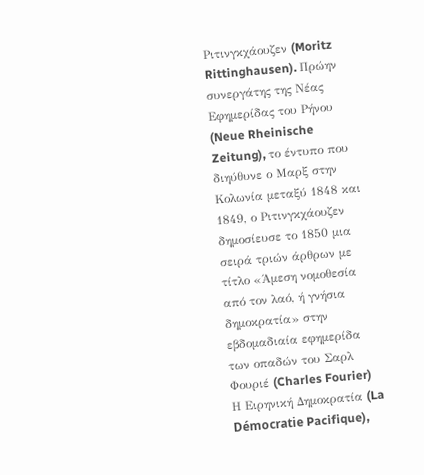Ριτινγκχάουζεν (Moritz Rittinghausen). Πρώην συνεργάτης της Νέας Εφημερίδας του Ρήνου (Neue Rheinische Zeitung), το έντυπο που διηύθυνε ο Μαρξ στην Κολωνία μεταξύ 1848 και 1849, ο Ριτινγκχάουζεν δημοσίευσε το 1850 μια σειρά τριών άρθρων με τίτλο «Άμεση νομοθεσία από τον λαό, ή γνήσια δημοκρατία» στην εβδομαδιαία εφημερίδα των οπαδών του Σαρλ Φουριέ (Charles Fourier) Η Ειρηνική Δημοκρατία (La Démocratie Pacifique),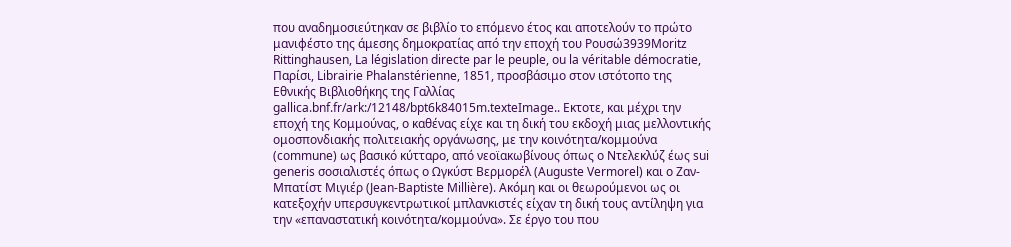που αναδημοσιεύτηκαν σε βιβλίο το επόμενο έτος και αποτελούν το πρώτο μανιφέστο της άμεσης δημοκρατίας από την εποχή του Ρουσώ3939Moritz Rittinghausen, La législation directe par le peuple, ou la véritable démocratie, Παρίσι, Librairie Phalanstérienne, 1851, προσβάσιμο στον ιστότοπο της Εθνικής Βιβλιοθήκης της Γαλλίας gallica.bnf.fr/ark:/12148/bpt6k84015m.texteImage.. Εκτοτε, και μέχρι την εποχή της Κομμούνας, ο καθένας είχε και τη δική του εκδοχή μιας μελλοντικής ομοσπονδιακής πολιτειακής οργάνωσης, με την κοινότητα/κομμούνα (commune) ως βασικό κύτταρο, από νεοϊακωβίνους όπως ο Ντελεκλύζ έως sui generis σοσιαλιστές όπως ο Ωγκύστ Βερμορέλ (Auguste Vermorel) και ο Ζαν-Μπατίστ Μιγιέρ (Jean-Baptiste Millière). Ακόμη και οι θεωρούμενοι ως οι κατεξοχήν υπερσυγκεντρωτικοί μπλανκιστές είχαν τη δική τους αντίληψη για την «επαναστατική κοινότητα/κομμούνα». Σε έργο του που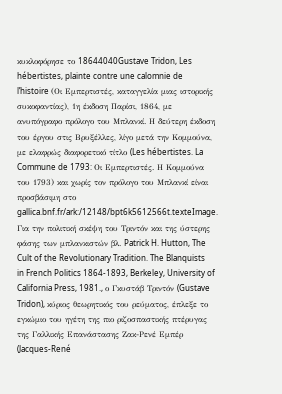κυκλοφόρησε το 18644040Gustave Tridon, Les hébertistes, plainte contre une calomnie de l’histoire (Οι Εμπερτιστές, καταγγελία μιας ιστορικής συκοφαντίας), 1η έκδοση Παρίσι, 1864, με ανυπόγραφο πρόλογο του Μπλανκί. Η δεύτερη έκδοση του έργου στις Βρυξέλλες, λίγο μετά την Κομμούνα, με ελαφρώς διαφορετικό τίτλο (Les hébertistes. La Commune de 1793: Οι Εμπερτιστές. Η Κομμούνα του 1793) και χωρίς τον πρόλογο του Μπλανκί είναι προσβάσιμη στο gallica.bnf.fr/ark:/12148/bpt6k5612566t.texteImage. Για την πολιτική σκέψη του Τριντόν και της ύστερης φάσης των μπλανκιστών βλ. Patrick H. Hutton, The Cult of the Revolutionary Tradition. The Blanquists in French Politics 1864-1893, Berkeley, University of California Press, 1981., ο Γκυστάβ Τριντόν (Gustave Tridon), κύριος θεωρητικός του ρεύματος, έπλεξε το εγκώμιο του ηγέτη της πιο ριζοσπαστικής πτέρυγας της Γαλλικής Επανάστασης Ζακ-Ρενέ Εμπέρ (Jacques-René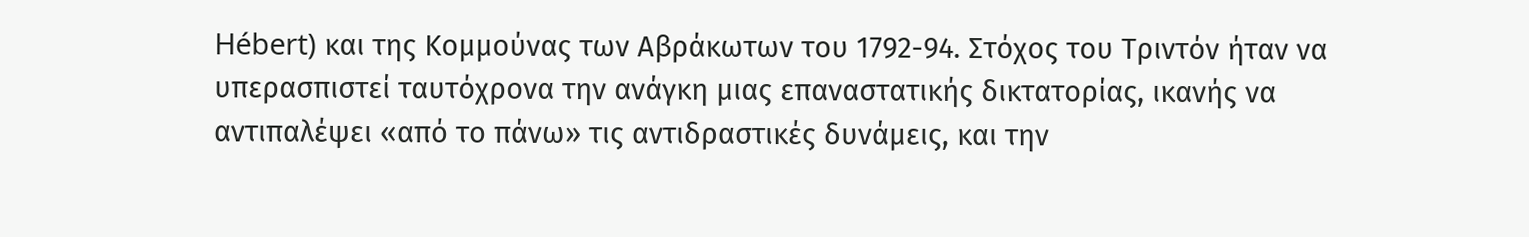Hébert) και της Κομμούνας των Αβράκωτων του 1792-94. Στόχος του Τριντόν ήταν να υπερασπιστεί ταυτόχρονα την ανάγκη μιας επαναστατικής δικτατορίας, ικανής να αντιπαλέψει «από το πάνω» τις αντιδραστικές δυνάμεις, και την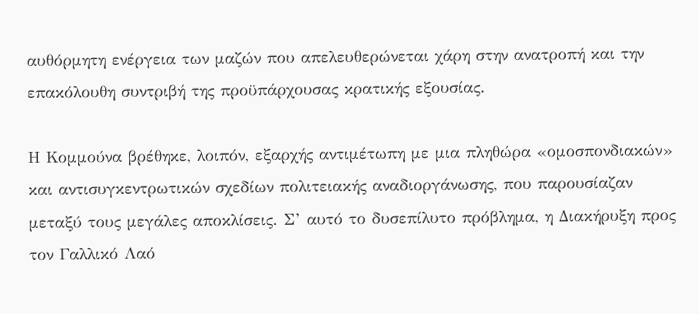αυθόρμητη ενέργεια των μαζών που απελευθερώνεται χάρη στην ανατροπή και την επακόλουθη συντριβή της προϋπάρχουσας κρατικής εξουσίας.

Η Κομμούνα βρέθηκε, λοιπόν, εξαρχής αντιμέτωπη με μια πληθώρα «ομοσπονδιακών» και αντισυγκεντρωτικών σχεδίων πολιτειακής αναδιοργάνωσης, που παρουσίαζαν μεταξύ τους μεγάλες αποκλίσεις. Σ’ αυτό το δυσεπίλυτο πρόβλημα, η Διακήρυξη προς τον Γαλλικό Λαό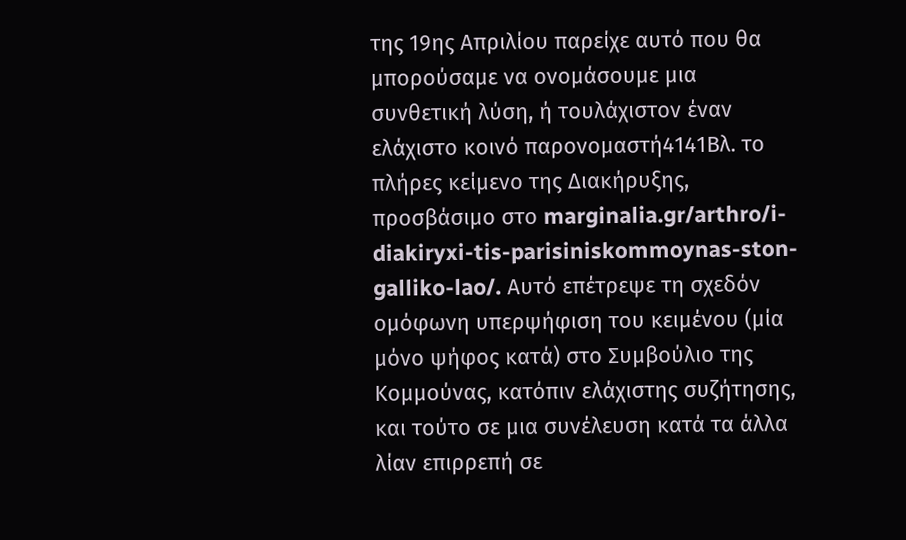της 19ης Απριλίου παρείχε αυτό που θα μπορούσαμε να ονομάσουμε μια συνθετική λύση, ή τουλάχιστον έναν ελάχιστο κοινό παρονομαστή4141Βλ. το πλήρες κείμενο της Διακήρυξης, προσβάσιμο στο marginalia.gr/arthro/i-diakiryxi-tis-parisiniskommoynas-ston-galliko-lao/. Αυτό επέτρεψε τη σχεδόν ομόφωνη υπερψήφιση του κειμένου (μία μόνο ψήφος κατά) στο Συμβούλιο της Κομμούνας, κατόπιν ελάχιστης συζήτησης, και τούτο σε μια συνέλευση κατά τα άλλα λίαν επιρρεπή σε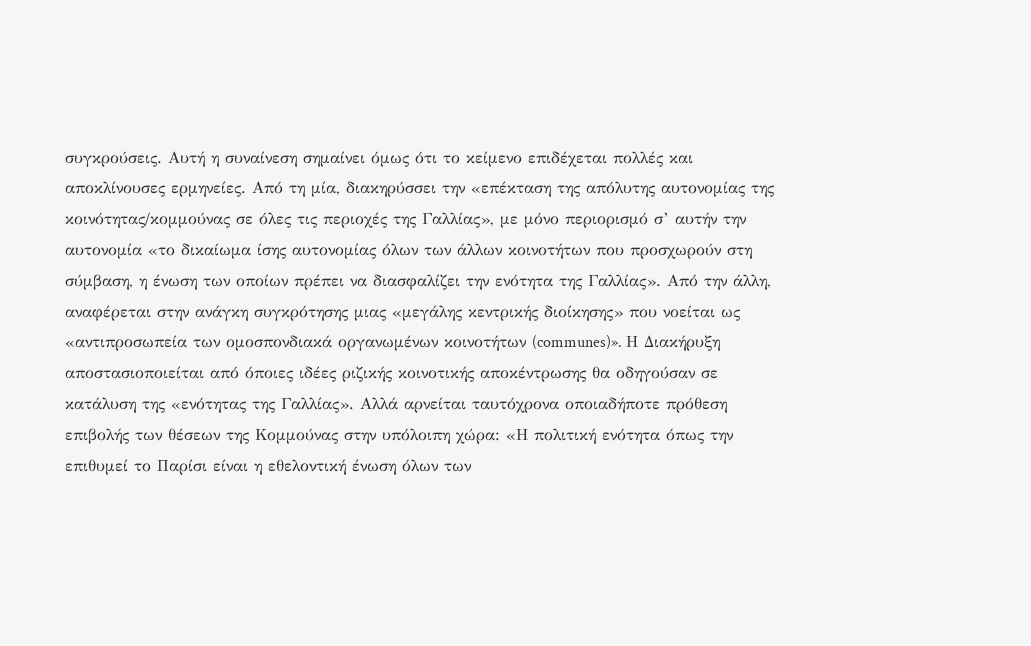συγκρούσεις. Αυτή η συναίνεση σημαίνει όμως ότι το κείμενο επιδέχεται πολλές και αποκλίνουσες ερμηνείες. Από τη μία, διακηρύσσει την «επέκταση της απόλυτης αυτονομίας της κοινότητας/κομμούνας σε όλες τις περιοχές της Γαλλίας», με μόνο περιορισμό σ’ αυτήν την αυτονομία «το δικαίωμα ίσης αυτονομίας όλων των άλλων κοινοτήτων που προσχωρούν στη σύμβαση, η ένωση των οποίων πρέπει να διασφαλίζει την ενότητα της Γαλλίας». Από την άλλη, αναφέρεται στην ανάγκη συγκρότησης μιας «μεγάλης κεντρικής διοίκησης» που νοείται ως «αντιπροσωπεία των ομοσπονδιακά οργανωμένων κοινοτήτων (communes)». Η Διακήρυξη αποστασιοποιείται από όποιες ιδέες ριζικής κοινοτικής αποκέντρωσης θα οδηγούσαν σε κατάλυση της «ενότητας της Γαλλίας». Αλλά αρνείται ταυτόχρονα οποιαδήποτε πρόθεση επιβολής των θέσεων της Κομμούνας στην υπόλοιπη χώρα: «Η πολιτική ενότητα όπως την επιθυμεί το Παρίσι είναι η εθελοντική ένωση όλων των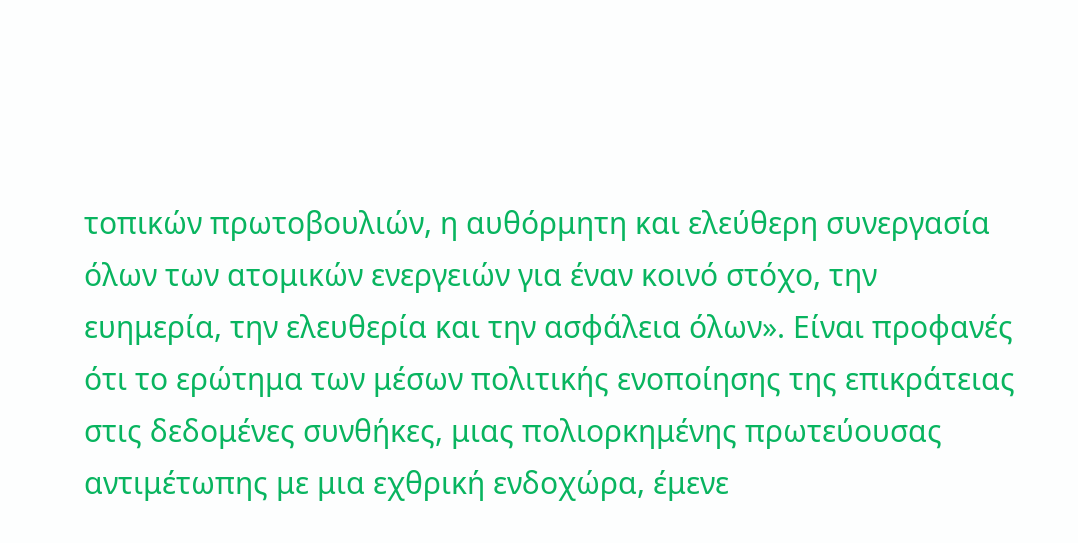τοπικών πρωτοβουλιών, η αυθόρμητη και ελεύθερη συνεργασία όλων των ατομικών ενεργειών για έναν κοινό στόχο, την ευημερία, την ελευθερία και την ασφάλεια όλων». Είναι προφανές ότι το ερώτημα των μέσων πολιτικής ενοποίησης της επικράτειας στις δεδομένες συνθήκες, μιας πολιορκημένης πρωτεύουσας αντιμέτωπης με μια εχθρική ενδοχώρα, έμενε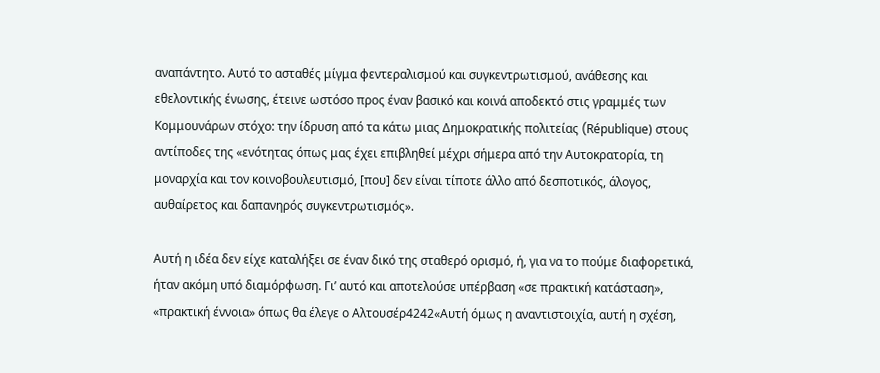αναπάντητο. Αυτό το ασταθές μίγμα φεντεραλισμού και συγκεντρωτισμού, ανάθεσης και εθελοντικής ένωσης, έτεινε ωστόσο προς έναν βασικό και κοινά αποδεκτό στις γραμμές των Κομμουνάρων στόχο: την ίδρυση από τα κάτω μιας Δημοκρατικής πολιτείας (République) στους αντίποδες της «ενότητας όπως μας έχει επιβληθεί μέχρι σήμερα από την Αυτοκρατορία, τη μοναρχία και τον κοινοβουλευτισμό, [που] δεν είναι τίποτε άλλο από δεσποτικός, άλογος, αυθαίρετος και δαπανηρός συγκεντρωτισμός».

Αυτή η ιδέα δεν είχε καταλήξει σε έναν δικό της σταθερό ορισμό, ή, για να το πούμε διαφορετικά, ήταν ακόμη υπό διαμόρφωση. Γι’ αυτό και αποτελούσε υπέρβαση «σε πρακτική κατάσταση», «πρακτική έννοια» όπως θα έλεγε ο Αλτουσέρ4242«Αυτή όμως η αναντιστοιχία, αυτή η σχέση,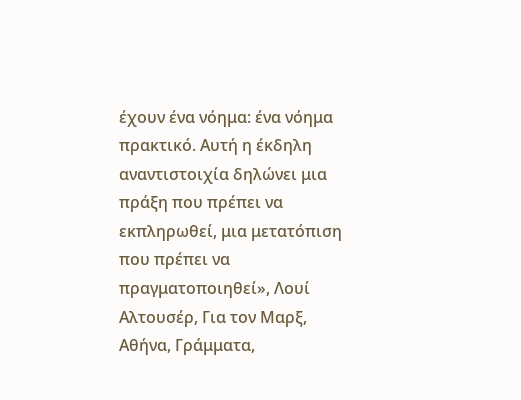έχουν ένα νόημα: ένα νόημα πρακτικό. Αυτή η έκδηλη αναντιστοιχία δηλώνει μια πράξη που πρέπει να εκπληρωθεί, μια μετατόπιση που πρέπει να πραγματοποιηθεί», Λουί Αλτουσέρ, Για τον Μαρξ, Αθήνα, Γράμματα,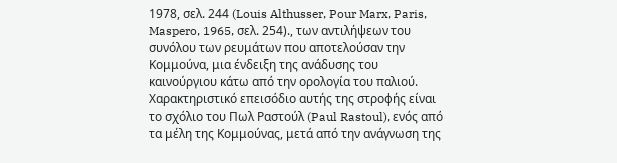1978, σελ. 244 (Louis Althusser, Pour Marx, Paris, Maspero, 1965, σελ. 254)., των αντιλήψεων του συνόλου των ρευμάτων που αποτελούσαν την Κομμούνα, μια ένδειξη της ανάδυσης του καινούργιου κάτω από την ορολογία του παλιού. Χαρακτηριστικό επεισόδιο αυτής της στροφής είναι το σχόλιο του Πωλ Ραστούλ (Paul Rastoul), ενός από τα μέλη της Κομμούνας, μετά από την ανάγνωση της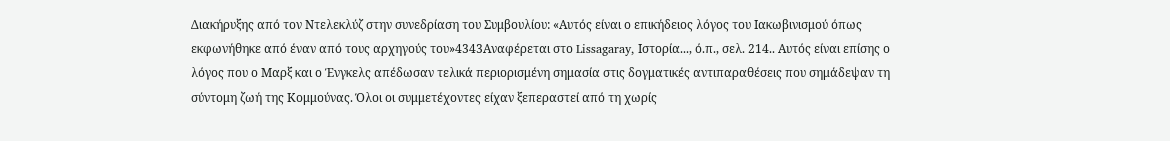Διακήρυξης από τον Ντελεκλύζ στην συνεδρίαση του Συμβουλίου: «Αυτός είναι ο επικήδειος λόγος του Ιακωβινισμού όπως εκφωνήθηκε από έναν από τους αρχηγούς του»4343Αναφέρεται στο Lissagaray, Ιστορία..., ό.π., σελ. 214.. Αυτός είναι επίσης ο λόγος που ο Μαρξ και ο Ένγκελς απέδωσαν τελικά περιορισμένη σημασία στις δογματικές αντιπαραθέσεις που σημάδεψαν τη σύντομη ζωή της Κομμούνας. Όλοι οι συμμετέχοντες είχαν ξεπεραστεί από τη χωρίς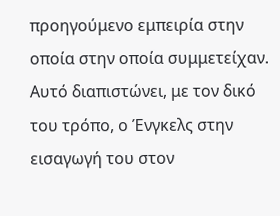προηγούμενο εμπειρία στην οποία στην οποία συμμετείχαν. Αυτό διαπιστώνει, με τον δικό του τρόπο, ο Ένγκελς στην εισαγωγή του στον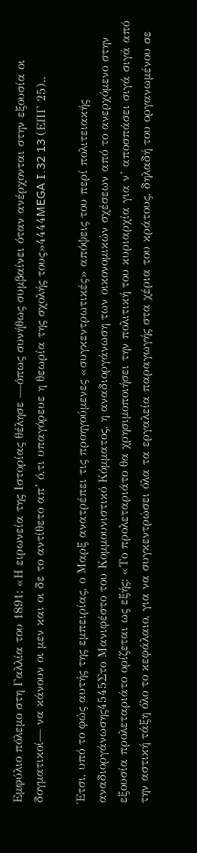Εμφύλιο πόλεμο στη Γαλλία του 1891: «Η ειρωνεία της Ιστορίας θέλησε —όπως συνήθως συμβαίνει όταν ανέρχονται στην εξουσία οι δογματικοί— να κάνουν οι μεν και οι δε το αντίθετο απ’ ό,τι υπαγόρευε η θεωρία της σχολής τους»4444MEGA I.32 13 (ΕΠΓ 25)..

Έτσι, υπό το φώς αυτής της εμπειρίας, ο Μαρξ ανατρέπει τις προηγούμενες «συγκεντρωτικές» απόψεις του περί πολιτειακής αναδιοργάνωσης4545Στο Μανιφέστο του Κομμουνιστικό Κόμματος, η αναδιοργάνωση των οικονομικών σχέσεων από το ανερχόμενο στην εξουσία προλεταριάτο ορίζεται ως εξής: «Το προλεταριάτο θα χρησιμοποιήσει την πολιτική του κυριαρχία για ν’ αποσπάσει σιγά σιγά από την αστική τάξη όλο το κεφάλαιο, για να συγκεντρώσει όλα τα εργαλεία παραγωγής στα χέρια του κράτους, δηλαδή του οργανωμένου σε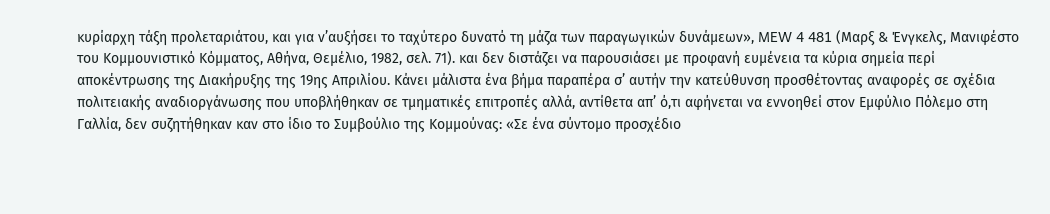κυρίαρχη τάξη προλεταριάτου, και για ν’αυξήσει το ταχύτερο δυνατό τη μάζα των παραγωγικών δυνάμεων», MEW 4 481 (Μαρξ & Ένγκελς, Μανιφέστο του Κομμουνιστικό Κόμματος, Αθήνα, Θεμέλιο, 1982, σελ. 71). και δεν διστάζει να παρουσιάσει με προφανή ευμένεια τα κύρια σημεία περί αποκέντρωσης της Διακήρυξης της 19ης Απριλίου. Κάνει μάλιστα ένα βήμα παραπέρα σ’ αυτήν την κατεύθυνση προσθέτοντας αναφορές σε σχέδια πολιτειακής αναδιοργάνωσης που υποβλήθηκαν σε τμηματικές επιτροπές αλλά, αντίθετα απ’ ό,τι αφήνεται να εννοηθεί στον Εμφύλιο Πόλεμο στη Γαλλία, δεν συζητήθηκαν καν στο ίδιο το Συμβούλιο της Κομμούνας: «Σε ένα σύντομο προσχέδιο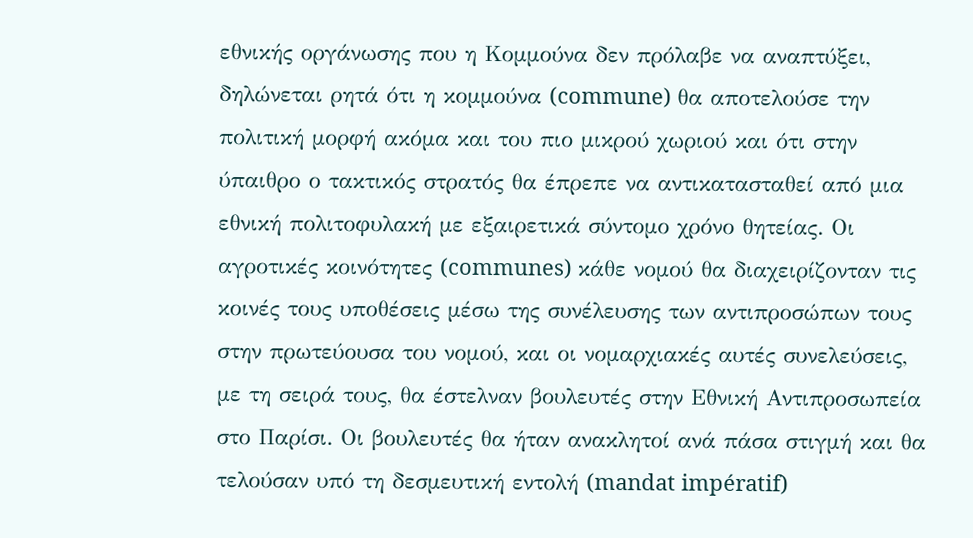εθνικής οργάνωσης που η Κομμούνα δεν πρόλαβε να αναπτύξει, δηλώνεται ρητά ότι η κομμούνα (commune) θα αποτελούσε την πολιτική μορφή ακόμα και του πιο μικρού χωριού και ότι στην ύπαιθρο ο τακτικός στρατός θα έπρεπε να αντικατασταθεί από μια εθνική πολιτοφυλακή με εξαιρετικά σύντομο χρόνο θητείας. Οι αγροτικές κοινότητες (communes) κάθε νομού θα διαχειρίζονταν τις κοινές τους υποθέσεις μέσω της συνέλευσης των αντιπροσώπων τους στην πρωτεύουσα του νομού, και οι νομαρχιακές αυτές συνελεύσεις, με τη σειρά τους, θα έστελναν βουλευτές στην Εθνική Αντιπροσωπεία στο Παρίσι. Οι βουλευτές θα ήταν ανακλητοί ανά πάσα στιγμή και θα τελούσαν υπό τη δεσμευτική εντολή (mandat impératif)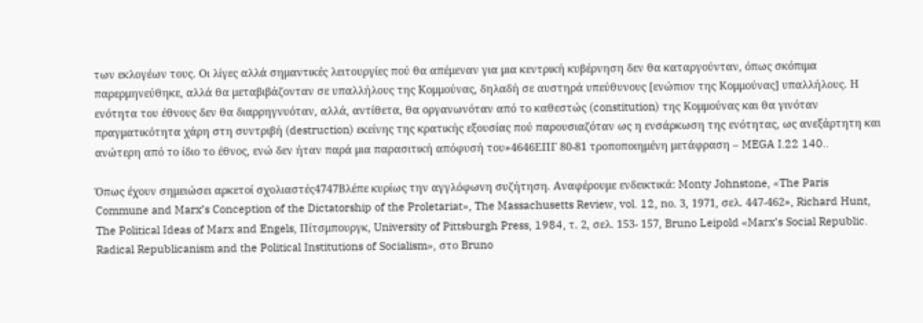των εκλογέων τους. Οι λίγες αλλά σημαντικές λειτουργίες πού θα απέμεναν για μια κεντρική κυβέρνηση δεν θα καταργούνταν, όπως σκόπιμα παρερμηνεύθηκε, αλλά θα μεταβιβάζονταν σε υπαλλήλους της Κομμούνας, δηλαδή σε αυστηρά υπεύθυνους [ενώπιον της Κομμούνας] υπαλλήλους. Η ενότητα του έθνους δεν θα διαρρηγνυόταν, αλλά, αντίθετα, θα οργανωνόταν από το καθεστώς (constitution) της Κομμούνας και θα γινόταν πραγματικότητα χάρη στη συντριβή (destruction) εκείνης της κρατικής εξουσίας πού παρουσιαζόταν ως η ενσάρκωση της ενότητας, ως ανεξάρτητη και ανώτερη από το ίδιο το έθνος, ενώ δεν ήταν παρά μια παρασιτική απόφυσή του»4646ΕΠΓ 80-81 τροποποιημένη μετάφραση – MEGA I.22 140..

Όπως έχουν σημειώσει αρκετοί σχολιαστές4747Βλέπε κυρίως την αγγλόφωνη συζήτηση. Αναφέρουμε ενδεικτικά: Monty Johnstone, «The Paris Commune and Marx’s Conception of the Dictatorship of the Proletariat», The Massachusetts Review, vol. 12, nο. 3, 1971, σελ. 447-462», Richard Hunt, The Political Ideas of Marx and Engels, Πίτσμπουργκ, University of Pittsburgh Press, 1984, τ. 2, σελ. 153- 157, Bruno Leipold «Marx’s Social Republic. Radical Republicanism and the Political Institutions of Socialism», στο Bruno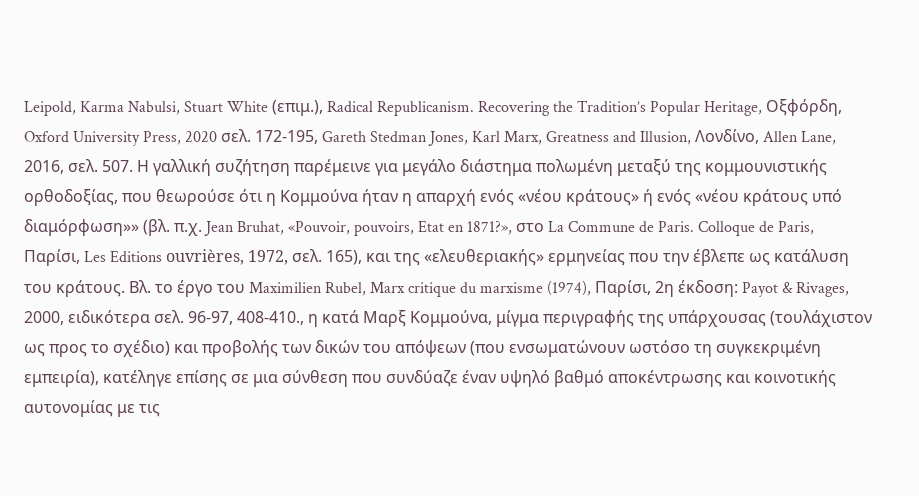Leipold, Karma Nabulsi, Stuart White (επιμ.), Radical Republicanism. Recovering the Tradition’s Popular Heritage, Οξφόρδη, Oxford University Press, 2020 σελ. 172-195, Gareth Stedman Jones, Karl Marx, Greatness and Illusion, Λονδίνο, Allen Lane, 2016, σελ. 507. Η γαλλική συζήτηση παρέμεινε για μεγάλο διάστημα πολωμένη μεταξύ της κομμουνιστικής ορθοδοξίας, που θεωρούσε ότι η Κομμούνα ήταν η απαρχή ενός «νέου κράτους» ή ενός «νέου κράτους υπό διαμόρφωση»» (βλ. π.χ. Jean Bruhat, «Pouvoir, pouvoirs, Etat en 1871?», στο La Commune de Paris. Colloque de Paris, Παρίσι, Les Editions ouvrières, 1972, σελ. 165), και της «ελευθεριακής» ερμηνείας που την έβλεπε ως κατάλυση του κράτους. Βλ. το έργο του Maximilien Rubel, Marx critique du marxisme (1974), Παρίσι, 2η έκδοση: Payot & Rivages, 2000, ειδικότερα σελ. 96-97, 408-410., η κατά Μαρξ Κομμούνα, μίγμα περιγραφής της υπάρχουσας (τουλάχιστον ως προς το σχέδιο) και προβολής των δικών του απόψεων (που ενσωματώνουν ωστόσο τη συγκεκριμένη εμπειρία), κατέληγε επίσης σε μια σύνθεση που συνδύαζε έναν υψηλό βαθμό αποκέντρωσης και κοινοτικής αυτονομίας με τις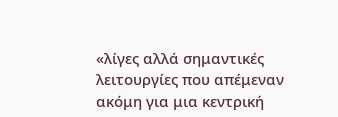«λίγες αλλά σημαντικές λειτουργίες που απέμεναν ακόμη για μια κεντρική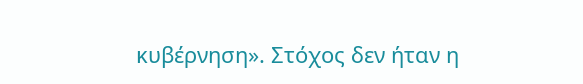κυβέρνηση». Στόχος δεν ήταν η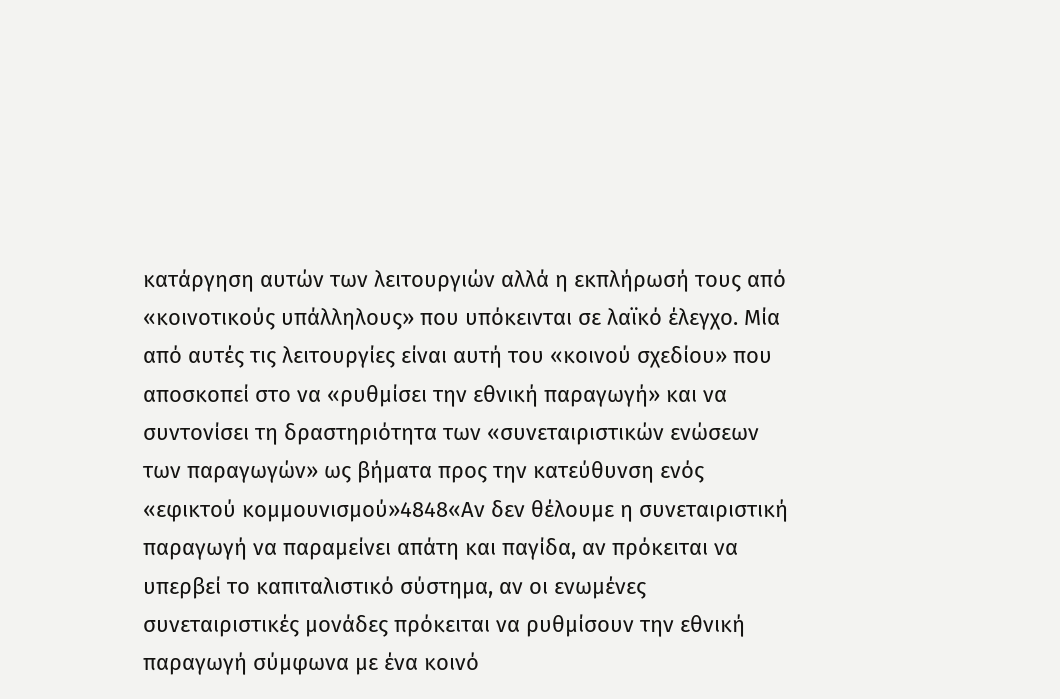κατάργηση αυτών των λειτουργιών αλλά η εκπλήρωσή τους από «κοινοτικούς υπάλληλους» που υπόκεινται σε λαϊκό έλεγχο. Μία από αυτές τις λειτουργίες είναι αυτή του «κοινού σχεδίου» που αποσκοπεί στο να «ρυθμίσει την εθνική παραγωγή» και να συντονίσει τη δραστηριότητα των «συνεταιριστικών ενώσεων των παραγωγών» ως βήματα προς την κατεύθυνση ενός «εφικτού κομμουνισμού»4848«Αν δεν θέλουμε η συνεταιριστική παραγωγή να παραμείνει απάτη και παγίδα, αν πρόκειται να υπερβεί το καπιταλιστικό σύστημα, αν οι ενωμένες συνεταιριστικές μονάδες πρόκειται να ρυθμίσουν την εθνική παραγωγή σύμφωνα με ένα κοινό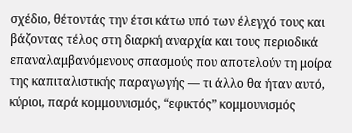σχέδιο, θέτοντάς την έτσι κάτω υπό των έλεγχό τους και βάζοντας τέλος στη διαρκή αναρχία και τους περιοδικά επαναλαμβανόμενους σπασμούς που αποτελούν τη μοίρα της καπιταλιστικής παραγωγής — τι άλλο θα ήταν αυτό, κύριοι, παρά κομμουνισμός, “εφικτός” κομμουνισμός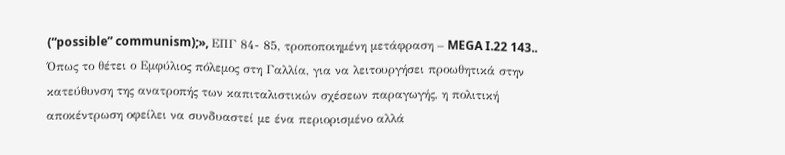(“possible” communism);», ΕΠΓ 84- 85, τροποποιημένη μετάφραση – MEGA I.22 143.. Όπως το θέτει ο Εμφύλιος πόλεμος στη Γαλλία, για να λειτουργήσει προωθητικά στην κατεύθυνση της ανατροπής των καπιταλιστικών σχέσεων παραγωγής, η πολιτική αποκέντρωση οφείλει να συνδυαστεί με ένα περιορισμένο αλλά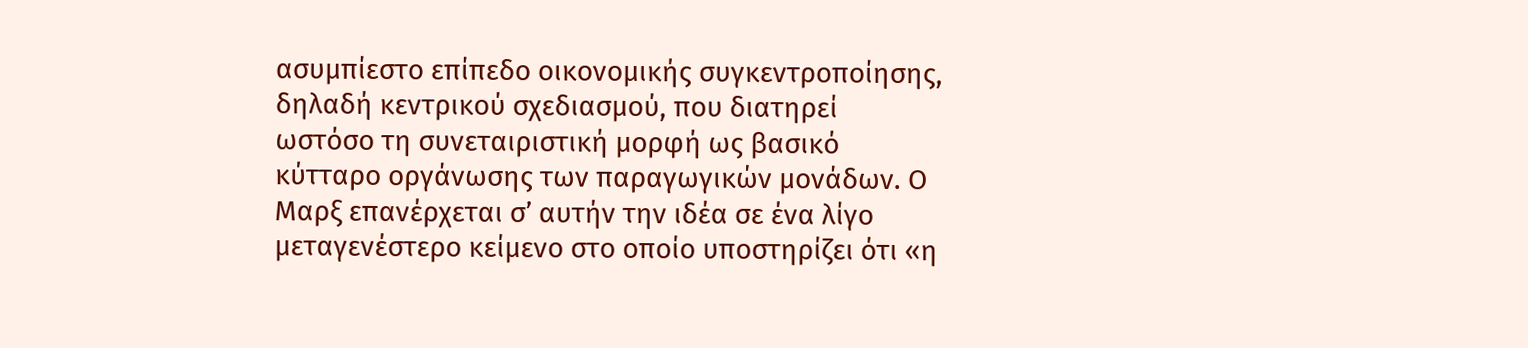ασυμπίεστο επίπεδο οικονομικής συγκεντροποίησης, δηλαδή κεντρικού σχεδιασμού, που διατηρεί ωστόσο τη συνεταιριστική μορφή ως βασικό κύτταρο οργάνωσης των παραγωγικών μονάδων. Ο Μαρξ επανέρχεται σ’ αυτήν την ιδέα σε ένα λίγο μεταγενέστερο κείμενο στο οποίο υποστηρίζει ότι «η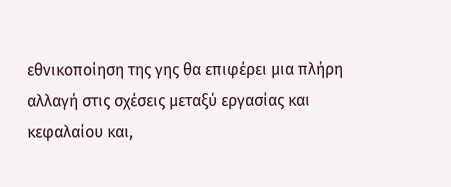εθνικοποίηση της γης θα επιφέρει μια πλήρη αλλαγή στις σχέσεις μεταξύ εργασίας και κεφαλαίου και,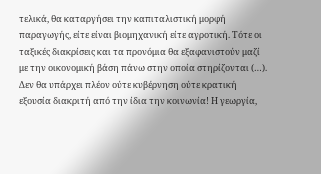τελικά, θα καταργήσει την καπιταλιστική μορφή παραγωγής, είτε είναι βιομηχανική είτε αγροτική. Τότε οι ταξικές διακρίσεις και τα προνόμια θα εξαφανιστούν μαζί με την οικονομική βάση πάνω στην οποία στηρίζονται (…). Δεν θα υπάρχει πλέον ούτε κυβέρνηση ούτε κρατική εξουσία διακριτή από την ίδια την κοινωνία! Η γεωργία,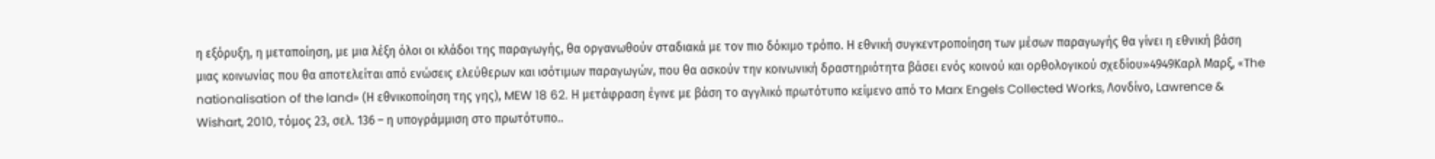η εξόρυξη, η μεταποίηση, με μια λέξη όλοι οι κλάδοι της παραγωγής, θα οργανωθούν σταδιακά με τον πιο δόκιμο τρόπο. Η εθνική συγκεντροποίηση των μέσων παραγωγής θα γίνει η εθνική βάση μιας κοινωνίας που θα αποτελείται από ενώσεις ελεύθερων και ισότιμων παραγωγών, που θα ασκούν την κοινωνική δραστηριότητα βάσει ενός κοινού και ορθολογικού σχεδίου»4949Καρλ Μαρξ, «The nationalisation of the land» (Η εθνικοποίηση της γης), MEW 18 62. Η μετάφραση έγινε με βάση το αγγλικό πρωτότυπο κείμενο από το Marx Engels Collected Works, Λονδίνο, Lawrence & Wishart, 2010, τόμος 23, σελ. 136 – η υπογράμμιση στο πρωτότυπο..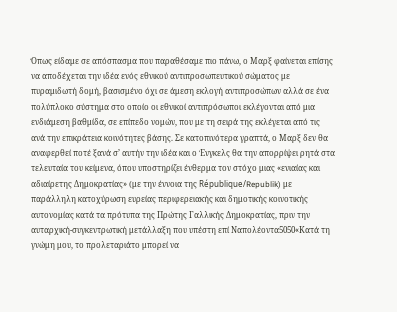Όπως είδαμε σε απόσπασμα που παραθέσαμε πιο πάνω, ο Μαρξ φαίνεται επίσης να αποδέχεται την ιδέα ενός εθνικού αντιπροσωπευτικού σώματος με πυραμιδωτή δομή, βασισμένο όχι σε άμεση εκλογή αντιπροσώπων αλλά σε ένα πολύπλοκο σύστημα στο οποίο οι εθνικοί αντιπρόσωποι εκλέγονται από μια ενδιάμεση βαθμίδα, σε επίπεδο νομών, που με τη σειρά της εκλέγεται από τις ανά την επικράτεια κοινότητες βάσης. Σε κατοπινότερα γραπτά, ο Μαρξ δεν θα αναφερθεί ποτέ ξανά σ’ αυτήν την ιδέα και ο Ένγκελς θα την απορρίψει ρητά στα τελευταία του κείμενα, όπου υποστηρίζει ένθερμα τον στόχο μιας «ενιαίας και αδιαίρετης Δημοκρατίας» (με την έννοια της République/Republik) με παράλληλη κατοχύρωση ευρείας περιφερειακής και δημοτικής κοινοτικής αυτονομίας κατά τα πρότυπα της Πρώτης Γαλλικής Δημοκρατίας, πριν την αυταρχική-συγκεντρωτική μετάλλαξη που υπέστη επί Ναπολέοντα5050«Κατά τη γνώμη μου, το προλεταριάτο μπορεί να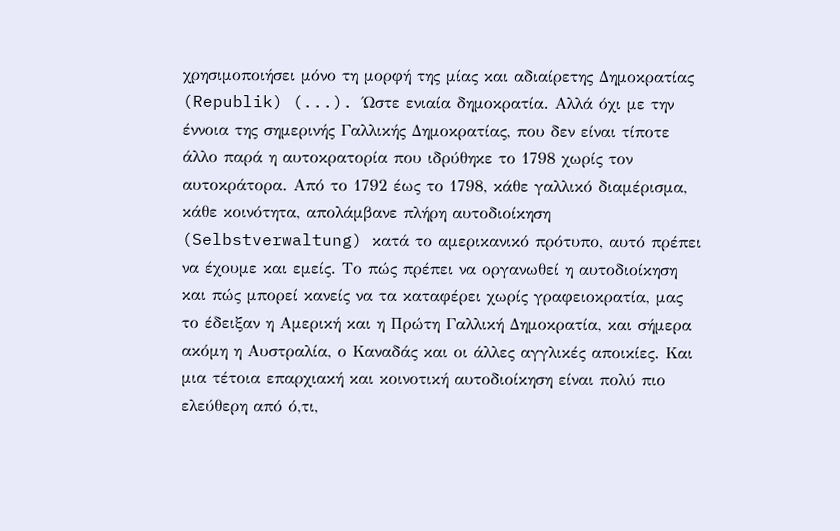χρησιμοποιήσει μόνο τη μορφή της μίας και αδιαίρετης Δημοκρατίας (Republik) (...). Ώστε ενιαία δημοκρατία. Αλλά όχι με την έννοια της σημερινής Γαλλικής Δημοκρατίας, που δεν είναι τίποτε άλλο παρά η αυτοκρατορία που ιδρύθηκε το 1798 χωρίς τον αυτοκράτορα. Από το 1792 έως το 1798, κάθε γαλλικό διαμέρισμα, κάθε κοινότητα, απολάμβανε πλήρη αυτοδιοίκηση (Selbstverwaltung) κατά το αμερικανικό πρότυπο, αυτό πρέπει να έχουμε και εμείς. Το πώς πρέπει να οργανωθεί η αυτοδιοίκηση και πώς μπορεί κανείς να τα καταφέρει χωρίς γραφειοκρατία, μας το έδειξαν η Αμερική και η Πρώτη Γαλλική Δημοκρατία, και σήμερα ακόμη η Αυστραλία, ο Καναδάς και οι άλλες αγγλικές αποικίες. Και μια τέτοια επαρχιακή και κοινοτική αυτοδιοίκηση είναι πολύ πιο ελεύθερη από ό,τι,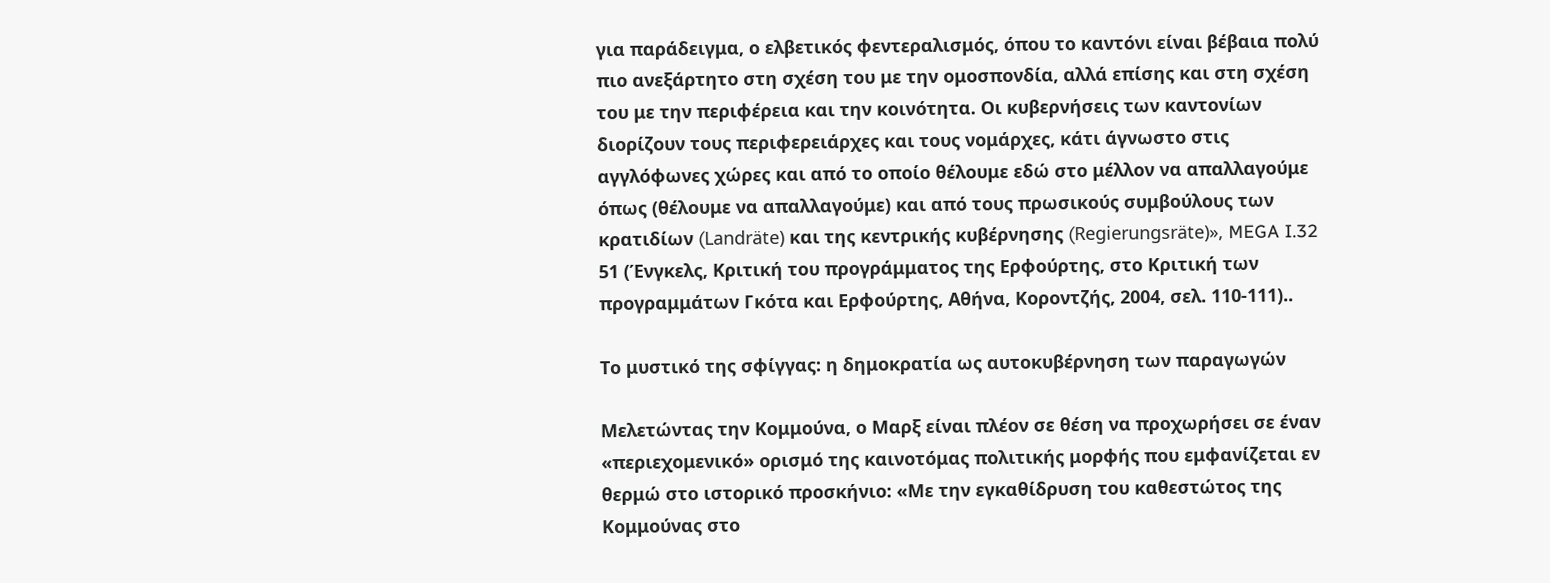για παράδειγμα, ο ελβετικός φεντεραλισμός, όπου το καντόνι είναι βέβαια πολύ πιο ανεξάρτητο στη σχέση του με την ομοσπονδία, αλλά επίσης και στη σχέση του με την περιφέρεια και την κοινότητα. Οι κυβερνήσεις των καντονίων διορίζουν τους περιφερειάρχες και τους νομάρχες, κάτι άγνωστο στις αγγλόφωνες χώρες και από το οποίο θέλουμε εδώ στο μέλλον να απαλλαγούμε όπως (θέλουμε να απαλλαγούμε) και από τους πρωσικούς συμβούλους των κρατιδίων (Landräte) και της κεντρικής κυβέρνησης (Regierungsräte)», MEGA I.32 51 (Ένγκελς, Κριτική του προγράμματος της Ερφούρτης, στο Κριτική των προγραμμάτων Γκότα και Ερφούρτης, Αθήνα, Κοροντζής, 2004, σελ. 110-111)..

Το μυστικό της σφίγγας: η δημοκρατία ως αυτοκυβέρνηση των παραγωγών

Μελετώντας την Κομμούνα, ο Μαρξ είναι πλέον σε θέση να προχωρήσει σε έναν «περιεχομενικό» ορισμό της καινοτόμας πολιτικής μορφής που εμφανίζεται εν θερμώ στο ιστορικό προσκήνιο: «Με την εγκαθίδρυση του καθεστώτος της Κομμούνας στο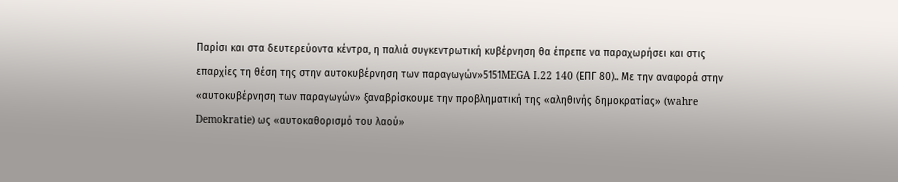Παρίσι και στα δευτερεύοντα κέντρα, η παλιά συγκεντρωτική κυβέρνηση θα έπρεπε να παραχωρήσει και στις επαρχίες τη θέση της στην αυτοκυβέρνηση των παραγωγών»5151MEGA I.22 140 (ΕΠΓ 80).. Με την αναφορά στην «αυτοκυβέρνηση των παραγωγών» ξαναβρίσκουμε την προβληματική της «αληθινής δημοκρατίας» (wahre Demokratie) ως «αυτοκαθορισμό του λαού»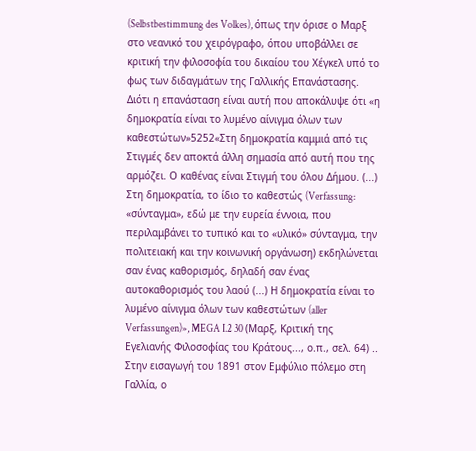(Selbstbestimmung des Volkes), όπως την όρισε ο Μαρξ στο νεανικό του χειρόγραφο, όπου υποβάλλει σε κριτική την φιλοσοφία του δικαίου του Χέγκελ υπό το φως των διδαγμάτων της Γαλλικής Επανάστασης. Διότι η επανάσταση είναι αυτή που αποκάλυψε ότι «η δημοκρατία είναι το λυμένο αίνιγμα όλων των καθεστώτων»5252«Στη δημοκρατία καμμιά από τις Στιγμές δεν αποκτά άλλη σημασία από αυτή που της αρμόζει. Ο καθένας είναι Στιγμή του όλου Δήμου. (...) Στη δημοκρατία, το ίδιο το καθεστώς (Verfassung: «σύνταγμα», εδώ με την ευρεία έννοια, που περιλαμβάνει το τυπικό και το «υλικό» σύνταγμα, την πολιτειακή και την κοινωνική οργάνωση) εκδηλώνεται σαν ένας καθορισμός, δηλαδή σαν ένας αυτοκαθορισμός του λαού (...) Η δημοκρατία είναι το λυμένο αίνιγμα όλων των καθεστώτων (aller Verfassungen)», MEGA I.2 30 (Μαρξ, Κριτική της Εγελιανής Φιλοσοφίας του Κράτους..., ο.π., σελ. 64) .. Στην εισαγωγή του 1891 στον Εμφύλιο πόλεμο στη Γαλλία, ο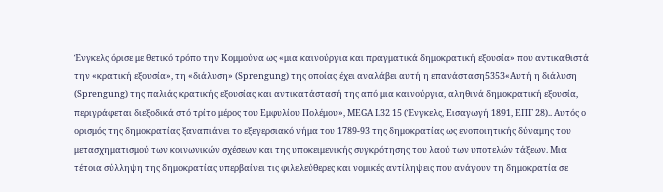Ένγκελς όρισε με θετικό τρόπο την Κομμούνα ως «μια καινούργια και πραγματικά δημοκρατική εξουσία» που αντικαθιστά την «κρατική εξουσία», τη «διάλυση» (Sprengung) της οποίας έχει αναλάβει αυτή η επανάσταση5353«Αυτή η διάλυση (Sprengung) της παλιάς κρατικής εξουσίας και αντικατάστασή της από μια καινούργια, αληθινά δημοκρατική εξουσία, περιγράφεται διεξοδικά στό τρίτο μέρος του Εμφυλίου Πολέμου», MEGA I.32 15 (Ένγκελς, Εισαγωγή 1891, ΕΠΓ 28).. Αυτός ο ορισμός της δημοκρατίας ξαναπιάνει το εξεγερσιακό νήμα του 1789-93 της δημοκρατίας ως ενοποιητικής δύναμης του μετασχηματισμού των κοινωνικών σχέσεων και της υποκειμενικής συγκρότησης του λαού των υποτελών τάξεων. Μια τέτοια σύλληψη της δημοκρατίας υπερβαίνει τις φιλελεύθερες και νομικές αντίληψεις που ανάγουν τη δημοκρατία σε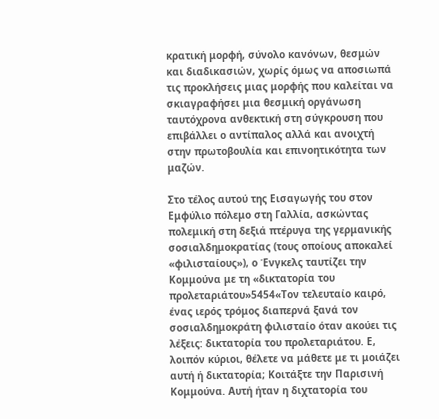κρατική μορφή, σύνολο κανόνων, θεσμών και διαδικασιών, χωρίς όμως να αποσιωπά τις προκλήσεις μιας μορφής που καλείται να σκιαγραφήσει μια θεσμική οργάνωση ταυτόχρονα ανθεκτική στη σύγκρουση που επιβάλλει ο αντίπαλος αλλά και ανοιχτή στην πρωτοβουλία και επινοητικότητα των μαζών.

Στο τέλος αυτού της Εισαγωγής του στον Εμφύλιο πόλεμο στη Γαλλία, ασκώντας πολεμική στη δεξιά πτέρυγα της γερμανικής σοσιαλδημοκρατίας (τους οποίους αποκαλεί «φιλισταίους»), ο Ένγκελς ταυτίζει την Κομμούνα με τη «δικτατορία του προλεταριάτου»5454«Τον τελευταίο καιρό, ένας ιερός τρόμος διαπερνά ξανά τον σοσιαλδημοκράτη φιλισταίο όταν ακούει τις λέξεις: δικτατορία του προλεταριάτου. Ε, λοιπόν κύριοι, θέλετε να μάθετε με τι μοιάζει αυτή ή δικτατορία; Κοιτάξτε την Παρισινή Κομμούνα. Αυτή ήταν η διχτατορία του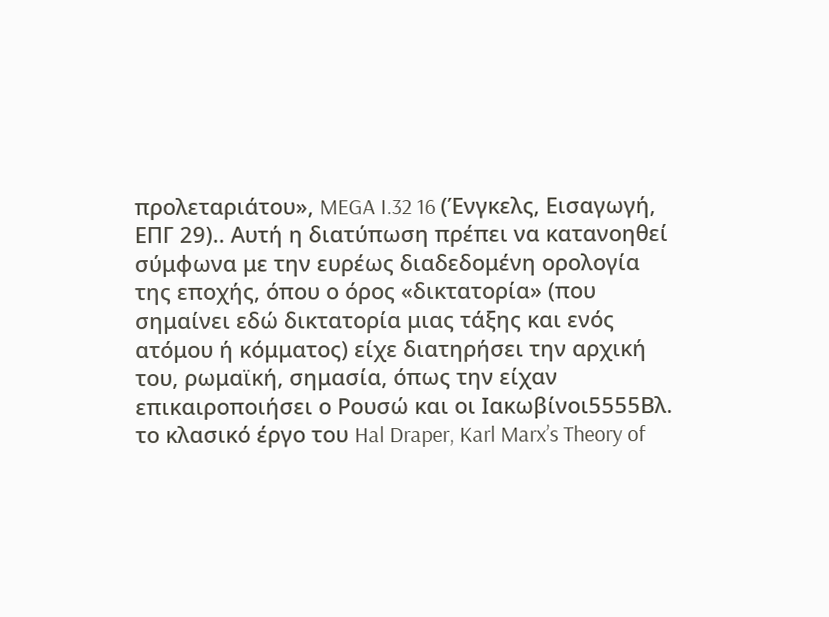προλεταριάτου», MEGA I.32 16 (Ένγκελς, Εισαγωγή, ΕΠΓ 29).. Αυτή η διατύπωση πρέπει να κατανοηθεί σύμφωνα με την ευρέως διαδεδομένη ορολογία της εποχής, όπου ο όρος «δικτατορία» (που σημαίνει εδώ δικτατορία μιας τάξης και ενός ατόμου ή κόμματος) είχε διατηρήσει την αρχική του, ρωμαϊκή, σημασία, όπως την είχαν επικαιροποιήσει ο Ρουσώ και οι Ιακωβίνοι5555Βλ. το κλασικό έργο του Hal Draper, Karl Marx’s Theory of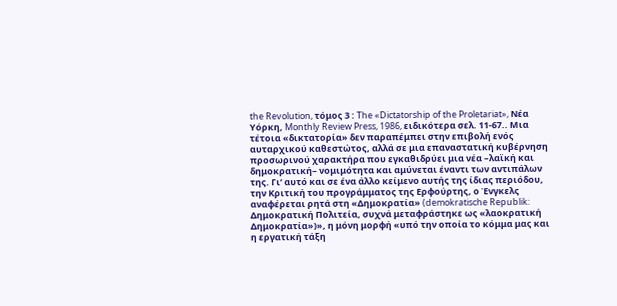the Revolution, τόμος 3 : The «Dictatorship of the Proletariat», Νέα Υόρκη, Monthly Review Press, 1986, ειδικότερα σελ. 11-67.. Μια τέτοια «δικτατορία» δεν παραπέμπει στην επιβολή ενός αυταρχικού καθεστώτος, αλλά σε μια επαναστατική κυβέρνηση προσωρινού χαρακτήρα που εγκαθιδρύει μια νέα –λαϊκή και δημοκρατική– νομιμότητα και αμύνεται έναντι των αντιπάλων της. Γι’ αυτό και σε ένα άλλο κείμενο αυτής της ίδιας περιόδου, την Κριτική του προγράμματος της Ερφούρτης, ο Ένγκελς αναφέρεται ρητά στη «Δημοκρατία» (demokratische Republik: Δημοκρατική Πολιτεία, συχνά μεταφράστηκε ως «λαοκρατική Δημοκρατία»)», η μόνη μορφή «υπό την οποία το κόμμα μας και η εργατική τάξη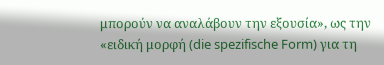μπορούν να αναλάβουν την εξουσία», ως την «ειδική μορφή (die spezifische Form) για τη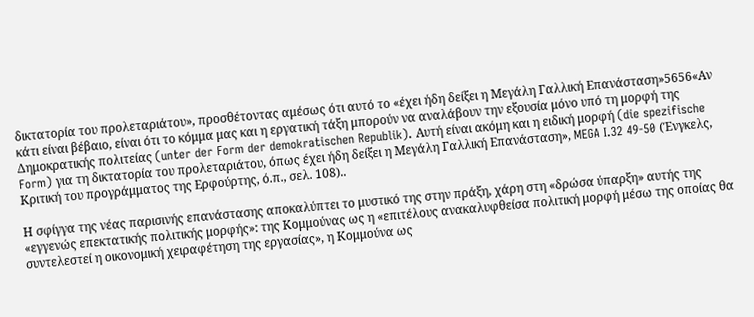δικτατορία του προλεταριάτου», προσθέτοντας αμέσως ότι αυτό το «έχει ήδη δείξει η Μεγάλη Γαλλική Επανάσταση»5656«Αν κάτι είναι βέβαιο, είναι ότι το κόμμα μας και η εργατική τάξη μπορούν να αναλάβουν την εξουσία μόνο υπό τη μορφή της Δημοκρατικής πολιτείας (unter der Form der demokratischen Republik). Αυτή είναι ακόμη και η ειδική μορφή (die spezifische Form) για τη δικτατορία του προλεταριάτου, όπως έχει ήδη δείξει η Μεγάλη Γαλλική Επανάσταση», MEGA I.32 49-50 (Ένγκελς, Κριτική του προγράμματος της Ερφούρτης, ό.π., σελ. 108)..

Η σφίγγα της νέας παρισινής επανάστασης αποκαλύπτει το μυστικό της στην πράξη, χάρη στη «δρώσα ύπαρξη» αυτής της «εγγενώς επεκτατικής πολιτικής μορφής»: της Κομμούνας ως η «επιτέλους ανακαλυφθείσα πολιτική μορφή μέσω της οποίας θα συντελεστεί η οικονομική χειραφέτηση της εργασίας», η Κομμούνα ως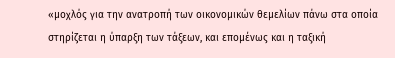«μοχλός για την ανατροπή των οικονομικών θεμελίων πάνω στα οποία στηρίζεται η ύπαρξη των τάξεων, και επομένως και η ταξική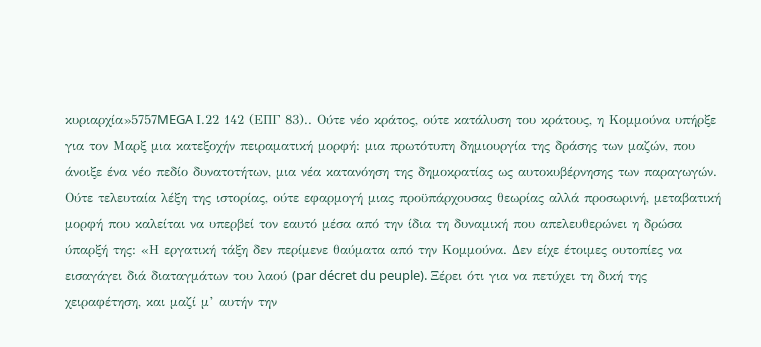κυριαρχία»5757MEGA Ι.22 142 (ΕΠΓ 83).. Ούτε νέο κράτος, ούτε κατάλυση του κράτους, η Κομμούνα υπήρξε για τον Μαρξ μια κατεξοχήν πειραματική μορφή: μια πρωτότυπη δημιουργία της δράσης των μαζών, που άνοιξε ένα νέο πεδίο δυνατοτήτων, μια νέα κατανόηση της δημοκρατίας ως αυτοκυβέρνησης των παραγωγών. Ούτε τελευταία λέξη της ιστορίας, ούτε εφαρμογή μιας προϋπάρχουσας θεωρίας αλλά προσωρινή, μεταβατική μορφή που καλείται να υπερβεί τον εαυτό μέσα από την ίδια τη δυναμική που απελευθερώνει η δρώσα ύπαρξή της: «Η εργατική τάξη δεν περίμενε θαύματα από την Κομμούνα. Δεν είχε έτοιμες ουτοπίες να εισαγάγει διά διαταγμάτων του λαού (par décret du peuple). Ξέρει ότι για να πετύχει τη δική της χειραφέτηση, και μαζί μ’ αυτήν την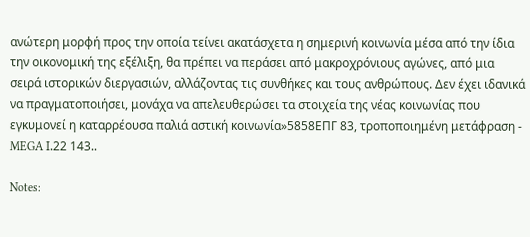ανώτερη μορφή προς την οποία τείνει ακατάσχετα η σημερινή κοινωνία μέσα από την ίδια την οικονομική της εξέλιξη, θα πρέπει να περάσει από μακροχρόνιους αγώνες, από μια σειρά ιστορικών διεργασιών, αλλάζοντας τις συνθήκες και τους ανθρώπους. Δεν έχει ιδανικά να πραγματοποιήσει, μονάχα να απελευθερώσει τα στοιχεία της νέας κοινωνίας που εγκυμονεί η καταρρέουσα παλιά αστική κοινωνία»5858ΕΠΓ 83, τροποποιημένη μετάφραση - MEGA Ι.22 143..

Notes: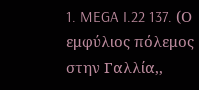1. MEGA I.22 137. (Ο εμφύλιος πόλεμος στην Γαλλία,,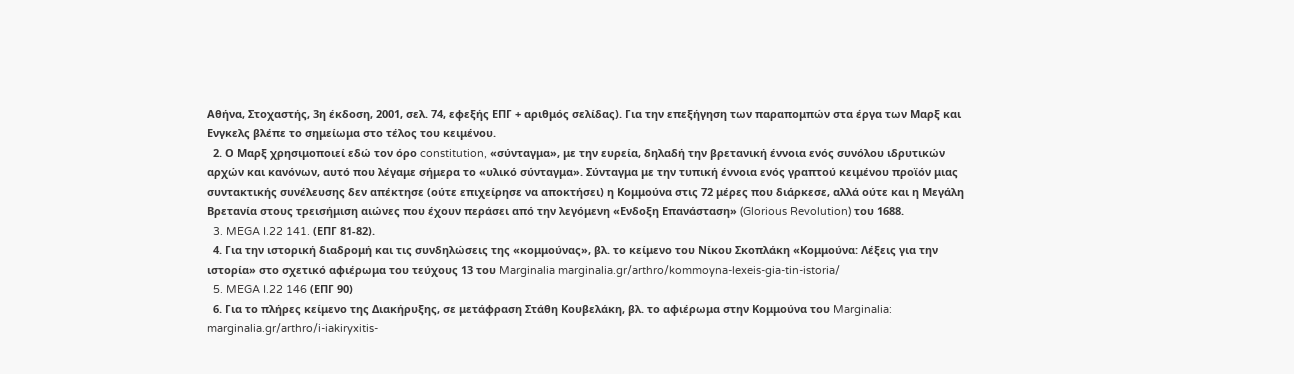Αθήνα, Στοχαστής, 3η έκδοση, 2001, σελ. 74, εφεξής ΕΠΓ + αριθμός σελίδας). Για την επεξήγηση των παραπομπών στα έργα των Μαρξ και Ενγκελς βλέπε το σημείωμα στο τέλος του κειμένου.
  2. Ο Μαρξ χρησιμοποιεί εδώ τον όρο constitution, «σύνταγμα», με την ευρεία, δηλαδή την βρετανική έννοια ενός συνόλου ιδρυτικών αρχών και κανόνων, αυτό που λέγαμε σήμερα το «υλικό σύνταγμα». Σύνταγμα με την τυπική έννοια ενός γραπτού κειμένου προϊόν μιας συντακτικής συνέλευσης δεν απέκτησε (ούτε επιχείρησε να αποκτήσει) η Κομμούνα στις 72 μέρες που διάρκεσε, αλλά ούτε και η Μεγάλη Βρετανία στους τρεισήμιση αιώνες που έχουν περάσει από την λεγόμενη «Ενδοξη Επανάσταση» (Glorious Revolution) του 1688.
  3. MEGA I.22 141. (ΕΠΓ 81-82).
  4. Για την ιστορική διαδρομή και τις συνδηλώσεις της «κομμούνας», βλ. το κείμενο του Νίκου Σκοπλάκη «Κομμούνα: Λέξεις για την ιστορία» στο σχετικό αφιέρωμα του τεύχους 13 του Marginalia marginalia.gr/arthro/kommoyna-lexeis-gia-tin-istoria/
  5. MEGA I.22 146 (ΕΠΓ 90)
  6. Για το πλήρες κείμενο της Διακήρυξης, σε μετάφραση Στάθη Κουβελάκη, βλ. το αφιέρωμα στην Κομμούνα του Marginalia: marginalia.gr/arthro/i-iakiryxitis-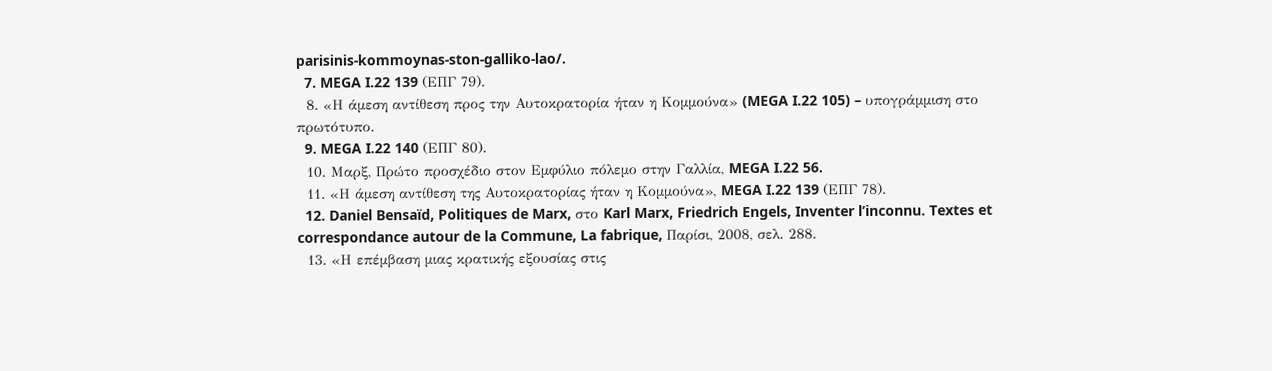parisinis-kommoynas-ston-galliko-lao/.
  7. MEGA I.22 139 (ΕΠΓ 79).
  8. «Η άμεση αντίθεση προς την Αυτοκρατορία ήταν η Κομμούνα» (MEGA I.22 105) – υπογράμμιση στο πρωτότυπο.
  9. MEGA I.22 140 (ΕΠΓ 80).
  10. Μαρξ, Πρώτο προσχέδιο στον Εμφύλιο πόλεμο στην Γαλλία, MEGA I.22 56.
  11. «Η άμεση αντίθεση της Αυτοκρατορίας ήταν η Κομμούνα», MEGA I.22 139 (ΕΠΓ 78).
  12. Daniel Bensaïd, Politiques de Marx, στο Karl Marx, Friedrich Engels, Inventer l’inconnu. Textes et correspondance autour de la Commune, La fabrique, Παρίσι, 2008, σελ. 288.
  13. «Η επέμβαση μιας κρατικής εξουσίας στις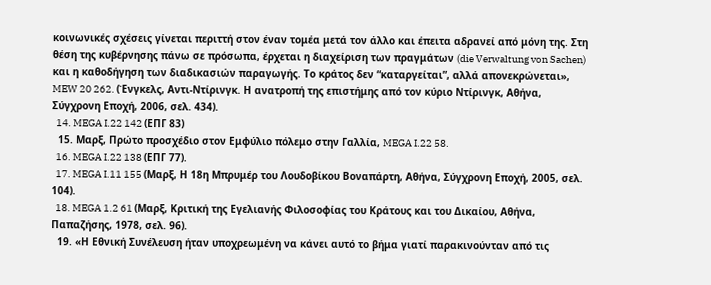κοινωνικές σχέσεις γίνεται περιττή στον έναν τομέα μετά τον άλλο και έπειτα αδρανεί από μόνη της. Στη θέση της κυβέρνησης πάνω σε πρόσωπα, έρχεται η διαχείριση των πραγμάτων (die Verwaltung von Sachen) και η καθοδήγηση των διαδικασιών παραγωγής. Το κράτος δεν “καταργείται”, αλλά απονεκρώνεται», MEW 20 262. (Ένγκελς, Αντι-Ντίρινγκ. Η ανατροπή της επιστήμης από τον κύριο Ντίρινγκ, Αθήνα, Σύγχρονη Εποχή, 2006, σελ. 434).
  14. MEGA I.22 142 (ΕΠΓ 83)
  15. Μαρξ, Πρώτο προσχέδιο στον Εμφύλιο πόλεμο στην Γαλλία, MEGA I.22 58.
  16. MEGA I.22 138 (ΕΠΓ 77).
  17. MEGA I.11 155 (Μαρξ, Η 18η Μπρυμέρ του Λουδοβίκου Βοναπάρτη, Αθήνα, Σύγχρονη Εποχή, 2005, σελ. 104).
  18. MEGA 1.2 61 (Μαρξ, Κριτική της Εγελιανής Φιλοσοφίας του Κράτους και του Δικαίου, Αθήνα, Παπαζήσης, 1978, σελ. 96).
  19. «Η Εθνική Συνέλευση ήταν υποχρεωμένη να κάνει αυτό το βήμα γιατί παρακινούνταν από τις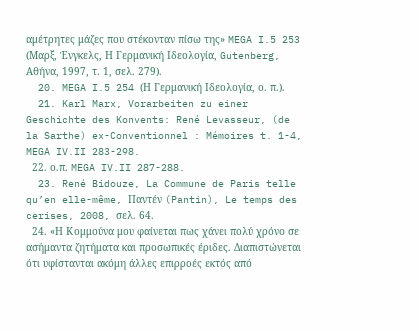αμέτρητες μάζες που στέκονταν πίσω της» MEGA I.5 253 (Μαρξ, Ένγκελς, Η Γερμανική Ιδεολογία, Gutenberg, Αθήνα, 1997, τ. 1, σελ. 279).
  20. MEGA I.5 254 (Η Γερμανική Ιδεολογία, ο. π.).
  21. Karl Marx, Vorarbeiten zu einer Geschichte des Konvents: René Levasseur, (de la Sarthe) ex-Conventionnel : Mémoires t. 1-4, MEGA IV.II 283-298.
  22. ο.π. MEGA IV.II 287-288.
  23. René Bidouze, La Commune de Paris telle qu’en elle-même, Παντέν (Pantin), Le temps des cerises, 2008, σελ. 64.
  24. «Η Κομμούνα μου φαίνεται πως χάνει πολύ χρόνο σε ασήμαντα ζητήματα και προσωπικές έριδες. Διαπιστώνεται ότι υφίστανται ακόμη άλλες επιρροές εκτός από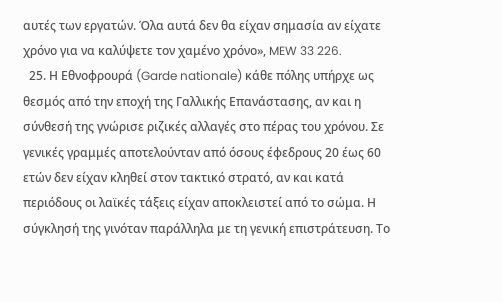αυτές των εργατών. Όλα αυτά δεν θα είχαν σημασία αν είχατε χρόνο για να καλύψετε τον χαμένο χρόνο», MEW 33 226.
  25. Η Εθνοφρουρά (Garde nationale) κάθε πόλης υπήρχε ως θεσμός από την εποχή της Γαλλικής Επανάστασης, αν και η σύνθεσή της γνώρισε ριζικές αλλαγές στο πέρας του χρόνου. Σε γενικές γραμμές αποτελούνταν από όσους έφεδρους 20 έως 60 ετών δεν είχαν κληθεί στον τακτικό στρατό, αν και κατά περιόδους οι λαϊκές τάξεις είχαν αποκλειστεί από το σώμα. Η σύγκλησή της γινόταν παράλληλα με τη γενική επιστράτευση. Το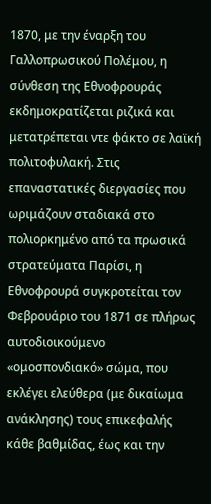1870, με την έναρξη του Γαλλοπρωσικού Πολέμου, η σύνθεση της Εθνοφρουράς εκδημοκρατίζεται ριζικά και μετατρέπεται ντε φάκτο σε λαϊκή πολιτοφυλακή. Στις επαναστατικές διεργασίες που ωριμάζουν σταδιακά στο πολιορκημένο από τα πρωσικά στρατεύματα Παρίσι, η Εθνοφρουρά συγκροτείται τον Φεβρουάριο του 1871 σε πλήρως αυτοδιοικούμενο «ομοσπονδιακό» σώμα, που εκλέγει ελεύθερα (με δικαίωμα ανάκλησης) τους επικεφαλής κάθε βαθμίδας, έως και την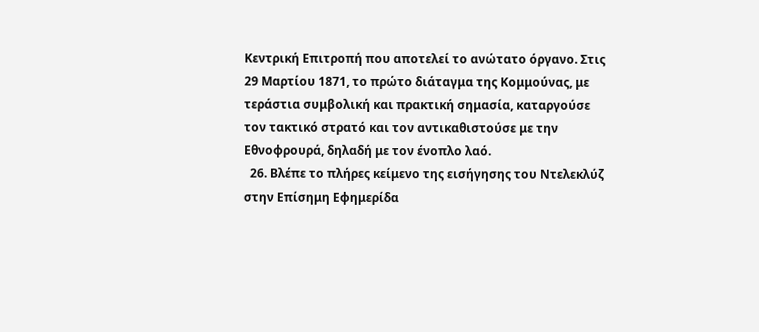Κεντρική Επιτροπή που αποτελεί το ανώτατο όργανο. Στις 29 Μαρτίου 1871, το πρώτο διάταγμα της Κομμούνας, με τεράστια συμβολική και πρακτική σημασία, καταργούσε τον τακτικό στρατό και τον αντικαθιστούσε με την Εθνοφρουρά, δηλαδή με τον ένοπλο λαό.
  26. Βλέπε το πλήρες κείμενο της εισήγησης του Ντελεκλύζ στην Επίσημη Εφημερίδα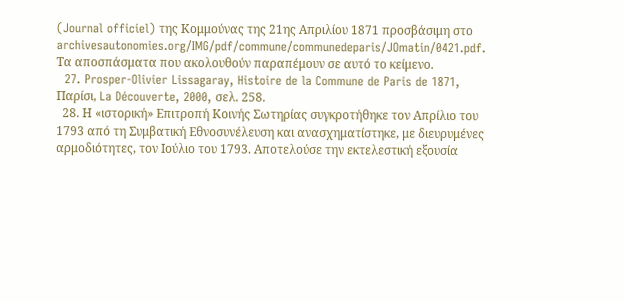(Journal officiel) της Κομμούνας της 21ης Απριλίου 1871 προσβάσιμη στο archivesautonomies.org/IMG/pdf/commune/communedeparis/JOmatin/0421.pdf. Τα αποσπάσματα που ακολουθούν παραπέμουν σε αυτό το κείμενο.
  27. Prosper-Olivier Lissagaray, Histoire de la Commune de Paris de 1871, Παρίσι, La Découverte, 2000, σελ. 258.
  28. Η «ιστορική» Επιτροπή Κοινής Σωτηρίας συγκροτήθηκε τον Απρίλιο του 1793 από τη Συμβατική Εθνοσυνέλευση και ανασχηματίστηκε, με διευρυμένες αρμοδιότητες, τον Ιούλιο του 1793. Αποτελούσε την εκτελεστική εξουσία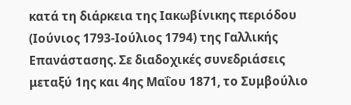κατά τη διάρκεια της Ιακωβίνικης περιόδου (Ιούνιος 1793-Ιούλιος 1794) της Γαλλικής Επανάστασης. Σε διαδοχικές συνεδριάσεις μεταξύ 1ης και 4ης Μαΐου 1871, το Συμβούλιο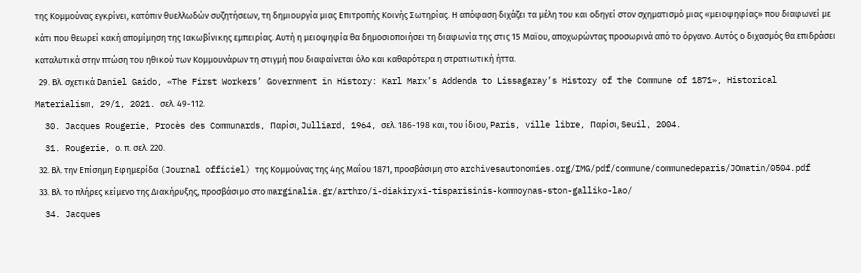της Κομμούνας εγκρίνει, κατόπιν θυελλωδών συζητήσεων, τη δημιουργία μιας Επιτροπής Κοινής Σωτηρίας. Η απόφαση διχάζει τα μέλη του και οδηγεί στον σχηματισμό μιας «μειοψηφίας» που διαφωνεί με κάτι που θεωρεί κακή απομίμηση της Ιακωβίνικης εμπειρίας. Αυτή η μειοψηφία θα δημοσιοποιήσει τη διαφωνία της στις 15 Μαϊου, αποχωρώντας προσωρινά από το όργανο. Αυτός ο διχασμός θα επιδράσει καταλυτικά στην πτώση του ηθικού των Κομμουνάρων τη στιγμή που διαφαίνεται όλο και καθαρότερα η στρατιωτική ήττα.
  29. Βλ. σχετικά Daniel Gaido, «The First Workers’ Government in History: Karl Marx’s Addenda to Lissagaray’s History of the Commune of 1871», Historical Materialism, 29/1, 2021. σελ. 49-112.
  30. Jacques Rougerie, Procès des Communards, Παρίσι, Julliard, 1964, σελ. 186-198 και, του ίδιου, Paris, ville libre, Παρίσι, Seuil, 2004.
  31. Rougerie, ο. π. σελ. 220.
  32. Βλ. την Επίσημη Εφημερίδα (Journal officiel) της Κομμούνας της 4ης Μαΐου 1871, προσβάσιμη στο archivesautonomies.org/IMG/pdf/commune/communedeparis/JOmatin/0504.pdf
  33. Βλ. το πλήρες κείμενο της Διακήρυξης, προσβάσιμο στο marginalia.gr/arthro/i-diakiryxi-tisparisinis-kommoynas-ston-galliko-lao/
  34. Jacques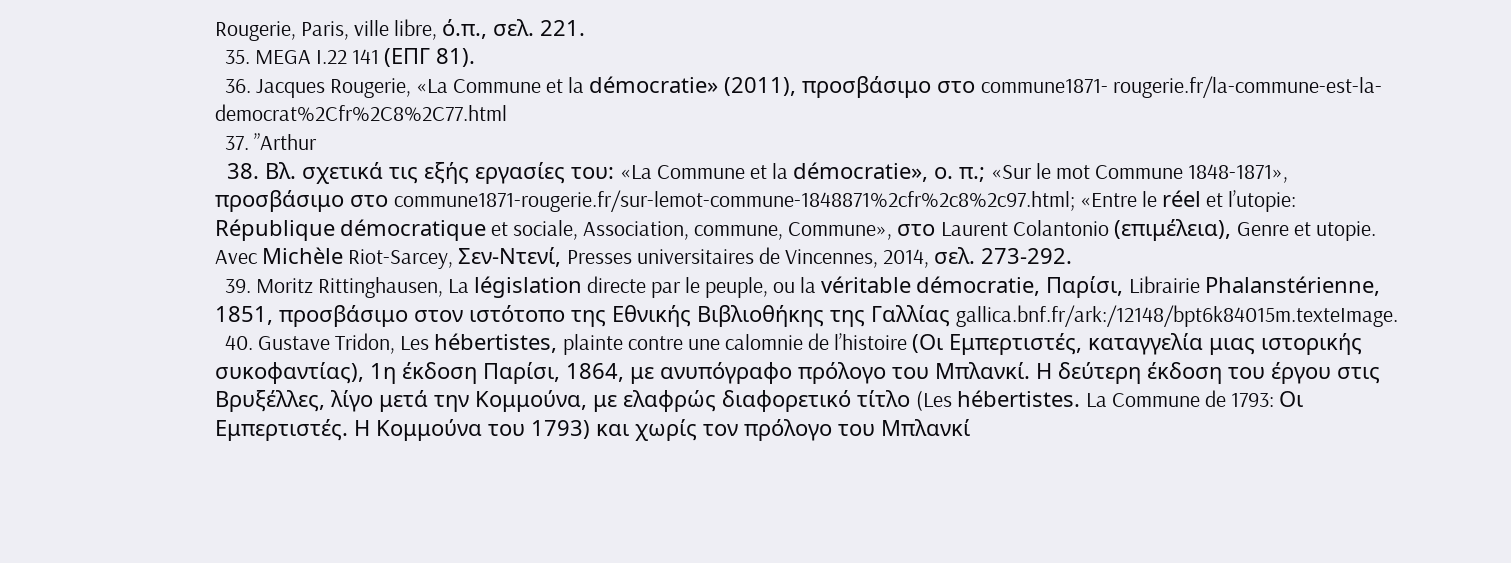Rougerie, Paris, ville libre, ό.π., σελ. 221.
  35. MEGA I.22 141 (ΕΠΓ 81).
  36. Jacques Rougerie, «La Commune et la démocratie» (2011), προσβάσιμο στο commune1871- rougerie.fr/la-commune-est-la-democrat%2Cfr%2C8%2C77.html
  37. ”Arthur
  38. Βλ. σχετικά τις εξής εργασίες του: «La Commune et la démocratie», ο. π.; «Sur le mot Commune 1848-1871», προσβάσιμο στο commune1871-rougerie.fr/sur-lemot-commune-1848871%2cfr%2c8%2c97.html; «Entre le réel et l’utopie: République démocratique et sociale, Association, commune, Commune», στο Laurent Colantonio (επιμέλεια), Genre et utopie. Avec Michèle Riot-Sarcey, Σεν-Ντενί, Presses universitaires de Vincennes, 2014, σελ. 273-292.
  39. Moritz Rittinghausen, La législation directe par le peuple, ou la véritable démocratie, Παρίσι, Librairie Phalanstérienne, 1851, προσβάσιμο στον ιστότοπο της Εθνικής Βιβλιοθήκης της Γαλλίας gallica.bnf.fr/ark:/12148/bpt6k84015m.texteImage.
  40. Gustave Tridon, Les hébertistes, plainte contre une calomnie de l’histoire (Οι Εμπερτιστές, καταγγελία μιας ιστορικής συκοφαντίας), 1η έκδοση Παρίσι, 1864, με ανυπόγραφο πρόλογο του Μπλανκί. Η δεύτερη έκδοση του έργου στις Βρυξέλλες, λίγο μετά την Κομμούνα, με ελαφρώς διαφορετικό τίτλο (Les hébertistes. La Commune de 1793: Οι Εμπερτιστές. Η Κομμούνα του 1793) και χωρίς τον πρόλογο του Μπλανκί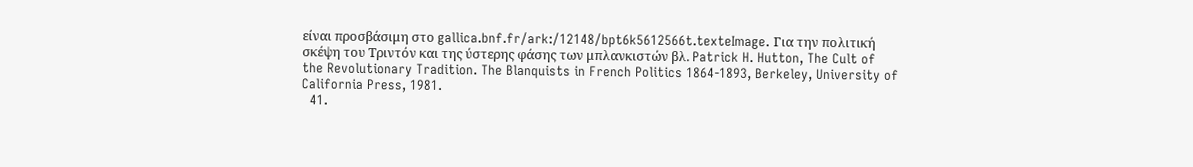είναι προσβάσιμη στο gallica.bnf.fr/ark:/12148/bpt6k5612566t.texteImage. Για την πολιτική σκέψη του Τριντόν και της ύστερης φάσης των μπλανκιστών βλ. Patrick H. Hutton, The Cult of the Revolutionary Tradition. The Blanquists in French Politics 1864-1893, Berkeley, University of California Press, 1981.
  41.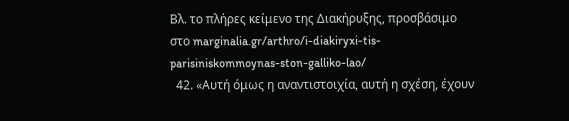Βλ. το πλήρες κείμενο της Διακήρυξης, προσβάσιμο στο marginalia.gr/arthro/i-diakiryxi-tis-parisiniskommoynas-ston-galliko-lao/
  42. «Αυτή όμως η αναντιστοιχία, αυτή η σχέση, έχουν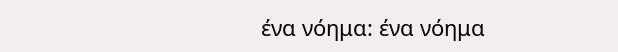ένα νόημα: ένα νόημα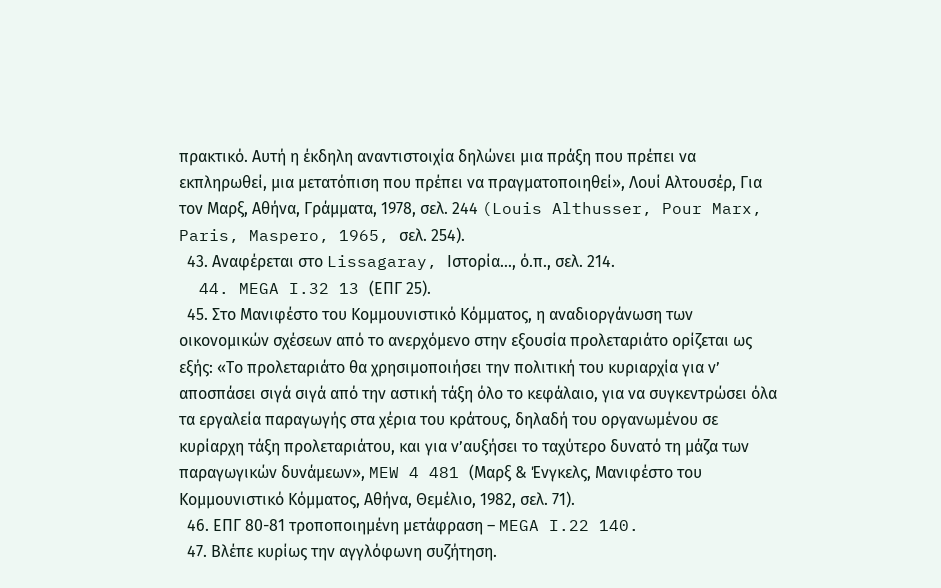πρακτικό. Αυτή η έκδηλη αναντιστοιχία δηλώνει μια πράξη που πρέπει να εκπληρωθεί, μια μετατόπιση που πρέπει να πραγματοποιηθεί», Λουί Αλτουσέρ, Για τον Μαρξ, Αθήνα, Γράμματα, 1978, σελ. 244 (Louis Althusser, Pour Marx, Paris, Maspero, 1965, σελ. 254).
  43. Αναφέρεται στο Lissagaray, Ιστορία..., ό.π., σελ. 214.
  44. MEGA I.32 13 (ΕΠΓ 25).
  45. Στο Μανιφέστο του Κομμουνιστικό Κόμματος, η αναδιοργάνωση των οικονομικών σχέσεων από το ανερχόμενο στην εξουσία προλεταριάτο ορίζεται ως εξής: «Το προλεταριάτο θα χρησιμοποιήσει την πολιτική του κυριαρχία για ν’ αποσπάσει σιγά σιγά από την αστική τάξη όλο το κεφάλαιο, για να συγκεντρώσει όλα τα εργαλεία παραγωγής στα χέρια του κράτους, δηλαδή του οργανωμένου σε κυρίαρχη τάξη προλεταριάτου, και για ν’αυξήσει το ταχύτερο δυνατό τη μάζα των παραγωγικών δυνάμεων», MEW 4 481 (Μαρξ & Ένγκελς, Μανιφέστο του Κομμουνιστικό Κόμματος, Αθήνα, Θεμέλιο, 1982, σελ. 71).
  46. ΕΠΓ 80-81 τροποποιημένη μετάφραση – MEGA I.22 140.
  47. Βλέπε κυρίως την αγγλόφωνη συζήτηση.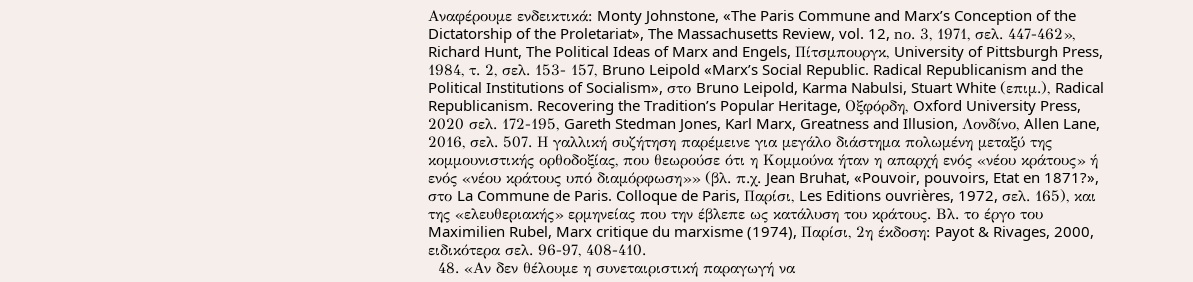Αναφέρουμε ενδεικτικά: Monty Johnstone, «The Paris Commune and Marx’s Conception of the Dictatorship of the Proletariat», The Massachusetts Review, vol. 12, nο. 3, 1971, σελ. 447-462», Richard Hunt, The Political Ideas of Marx and Engels, Πίτσμπουργκ, University of Pittsburgh Press, 1984, τ. 2, σελ. 153- 157, Bruno Leipold «Marx’s Social Republic. Radical Republicanism and the Political Institutions of Socialism», στο Bruno Leipold, Karma Nabulsi, Stuart White (επιμ.), Radical Republicanism. Recovering the Tradition’s Popular Heritage, Οξφόρδη, Oxford University Press, 2020 σελ. 172-195, Gareth Stedman Jones, Karl Marx, Greatness and Illusion, Λονδίνο, Allen Lane, 2016, σελ. 507. Η γαλλική συζήτηση παρέμεινε για μεγάλο διάστημα πολωμένη μεταξύ της κομμουνιστικής ορθοδοξίας, που θεωρούσε ότι η Κομμούνα ήταν η απαρχή ενός «νέου κράτους» ή ενός «νέου κράτους υπό διαμόρφωση»» (βλ. π.χ. Jean Bruhat, «Pouvoir, pouvoirs, Etat en 1871?», στο La Commune de Paris. Colloque de Paris, Παρίσι, Les Editions ouvrières, 1972, σελ. 165), και της «ελευθεριακής» ερμηνείας που την έβλεπε ως κατάλυση του κράτους. Βλ. το έργο του Maximilien Rubel, Marx critique du marxisme (1974), Παρίσι, 2η έκδοση: Payot & Rivages, 2000, ειδικότερα σελ. 96-97, 408-410.
  48. «Αν δεν θέλουμε η συνεταιριστική παραγωγή να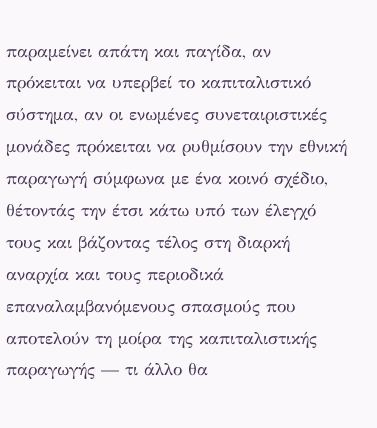παραμείνει απάτη και παγίδα, αν πρόκειται να υπερβεί το καπιταλιστικό σύστημα, αν οι ενωμένες συνεταιριστικές μονάδες πρόκειται να ρυθμίσουν την εθνική παραγωγή σύμφωνα με ένα κοινό σχέδιο, θέτοντάς την έτσι κάτω υπό των έλεγχό τους και βάζοντας τέλος στη διαρκή αναρχία και τους περιοδικά επαναλαμβανόμενους σπασμούς που αποτελούν τη μοίρα της καπιταλιστικής παραγωγής — τι άλλο θα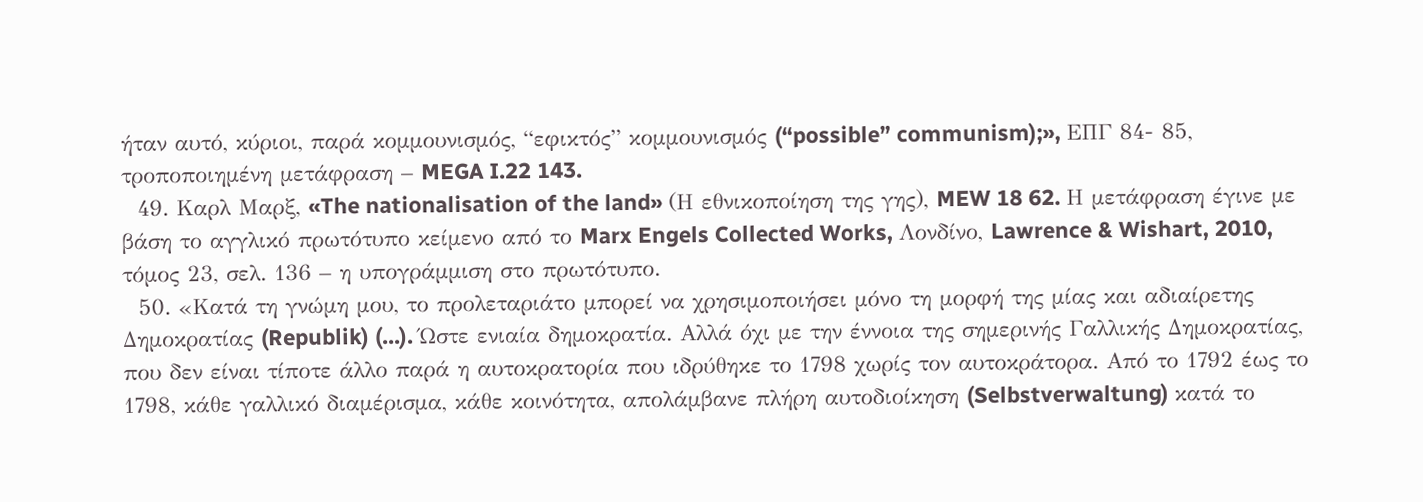ήταν αυτό, κύριοι, παρά κομμουνισμός, “εφικτός” κομμουνισμός (“possible” communism);», ΕΠΓ 84- 85, τροποποιημένη μετάφραση – MEGA I.22 143.
  49. Καρλ Μαρξ, «The nationalisation of the land» (Η εθνικοποίηση της γης), MEW 18 62. Η μετάφραση έγινε με βάση το αγγλικό πρωτότυπο κείμενο από το Marx Engels Collected Works, Λονδίνο, Lawrence & Wishart, 2010, τόμος 23, σελ. 136 – η υπογράμμιση στο πρωτότυπο.
  50. «Κατά τη γνώμη μου, το προλεταριάτο μπορεί να χρησιμοποιήσει μόνο τη μορφή της μίας και αδιαίρετης Δημοκρατίας (Republik) (...). Ώστε ενιαία δημοκρατία. Αλλά όχι με την έννοια της σημερινής Γαλλικής Δημοκρατίας, που δεν είναι τίποτε άλλο παρά η αυτοκρατορία που ιδρύθηκε το 1798 χωρίς τον αυτοκράτορα. Από το 1792 έως το 1798, κάθε γαλλικό διαμέρισμα, κάθε κοινότητα, απολάμβανε πλήρη αυτοδιοίκηση (Selbstverwaltung) κατά το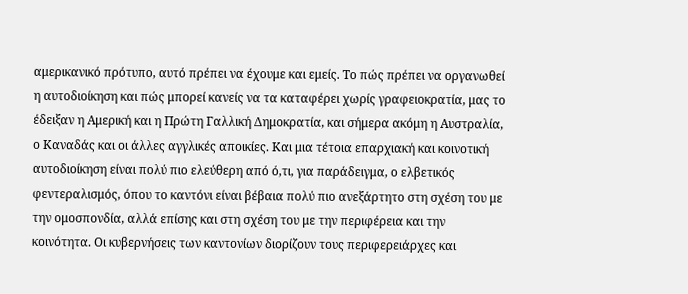αμερικανικό πρότυπο, αυτό πρέπει να έχουμε και εμείς. Το πώς πρέπει να οργανωθεί η αυτοδιοίκηση και πώς μπορεί κανείς να τα καταφέρει χωρίς γραφειοκρατία, μας το έδειξαν η Αμερική και η Πρώτη Γαλλική Δημοκρατία, και σήμερα ακόμη η Αυστραλία, ο Καναδάς και οι άλλες αγγλικές αποικίες. Και μια τέτοια επαρχιακή και κοινοτική αυτοδιοίκηση είναι πολύ πιο ελεύθερη από ό,τι, για παράδειγμα, ο ελβετικός φεντεραλισμός, όπου το καντόνι είναι βέβαια πολύ πιο ανεξάρτητο στη σχέση του με την ομοσπονδία, αλλά επίσης και στη σχέση του με την περιφέρεια και την κοινότητα. Οι κυβερνήσεις των καντονίων διορίζουν τους περιφερειάρχες και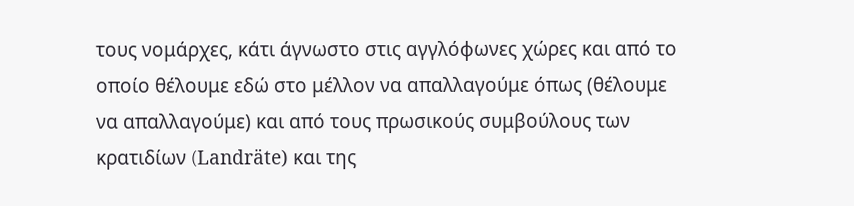τους νομάρχες, κάτι άγνωστο στις αγγλόφωνες χώρες και από το οποίο θέλουμε εδώ στο μέλλον να απαλλαγούμε όπως (θέλουμε να απαλλαγούμε) και από τους πρωσικούς συμβούλους των κρατιδίων (Landräte) και της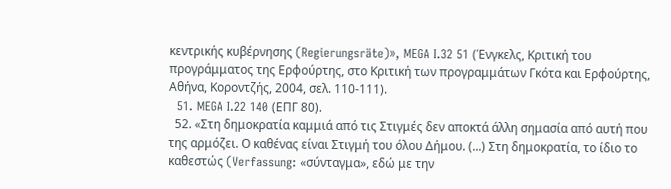κεντρικής κυβέρνησης (Regierungsräte)», MEGA I.32 51 (Ένγκελς, Κριτική του προγράμματος της Ερφούρτης, στο Κριτική των προγραμμάτων Γκότα και Ερφούρτης, Αθήνα, Κοροντζής, 2004, σελ. 110-111).
  51. MEGA I.22 140 (ΕΠΓ 80).
  52. «Στη δημοκρατία καμμιά από τις Στιγμές δεν αποκτά άλλη σημασία από αυτή που της αρμόζει. Ο καθένας είναι Στιγμή του όλου Δήμου. (...) Στη δημοκρατία, το ίδιο το καθεστώς (Verfassung: «σύνταγμα», εδώ με την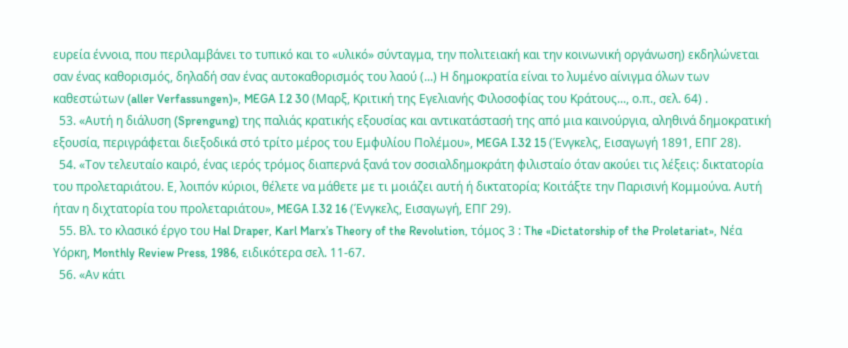ευρεία έννοια, που περιλαμβάνει το τυπικό και το «υλικό» σύνταγμα, την πολιτειακή και την κοινωνική οργάνωση) εκδηλώνεται σαν ένας καθορισμός, δηλαδή σαν ένας αυτοκαθορισμός του λαού (...) Η δημοκρατία είναι το λυμένο αίνιγμα όλων των καθεστώτων (aller Verfassungen)», MEGA I.2 30 (Μαρξ, Κριτική της Εγελιανής Φιλοσοφίας του Κράτους..., ο.π., σελ. 64) .
  53. «Αυτή η διάλυση (Sprengung) της παλιάς κρατικής εξουσίας και αντικατάστασή της από μια καινούργια, αληθινά δημοκρατική εξουσία, περιγράφεται διεξοδικά στό τρίτο μέρος του Εμφυλίου Πολέμου», MEGA I.32 15 (Ένγκελς, Εισαγωγή 1891, ΕΠΓ 28).
  54. «Τον τελευταίο καιρό, ένας ιερός τρόμος διαπερνά ξανά τον σοσιαλδημοκράτη φιλισταίο όταν ακούει τις λέξεις: δικτατορία του προλεταριάτου. Ε, λοιπόν κύριοι, θέλετε να μάθετε με τι μοιάζει αυτή ή δικτατορία; Κοιτάξτε την Παρισινή Κομμούνα. Αυτή ήταν η διχτατορία του προλεταριάτου», MEGA I.32 16 (Ένγκελς, Εισαγωγή, ΕΠΓ 29).
  55. Βλ. το κλασικό έργο του Hal Draper, Karl Marx’s Theory of the Revolution, τόμος 3 : The «Dictatorship of the Proletariat», Νέα Υόρκη, Monthly Review Press, 1986, ειδικότερα σελ. 11-67.
  56. «Αν κάτι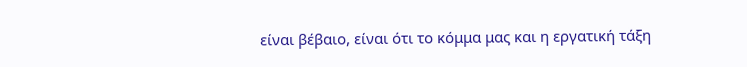είναι βέβαιο, είναι ότι το κόμμα μας και η εργατική τάξη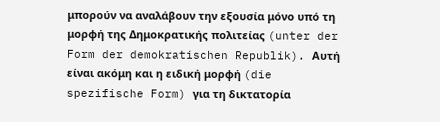μπορούν να αναλάβουν την εξουσία μόνο υπό τη μορφή της Δημοκρατικής πολιτείας (unter der Form der demokratischen Republik). Αυτή είναι ακόμη και η ειδική μορφή (die spezifische Form) για τη δικτατορία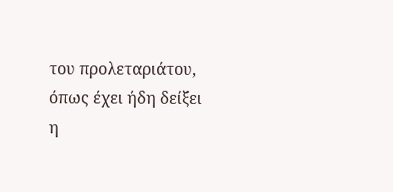του προλεταριάτου, όπως έχει ήδη δείξει η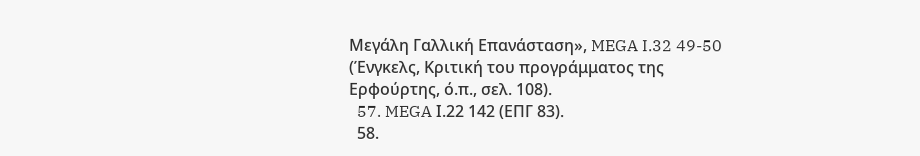Μεγάλη Γαλλική Επανάσταση», MEGA I.32 49-50 (Ένγκελς, Κριτική του προγράμματος της Ερφούρτης, ό.π., σελ. 108).
  57. MEGA Ι.22 142 (ΕΠΓ 83).
  58.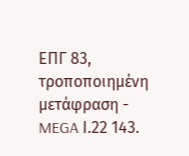ΕΠΓ 83, τροποποιημένη μετάφραση - MEGA Ι.22 143.